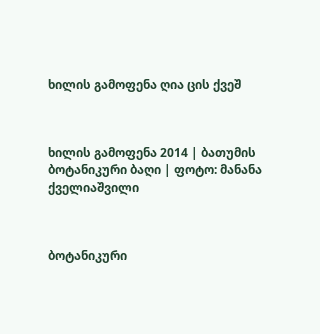ხილის გამოფენა ღია ცის ქვეშ



ხილის გამოფენა 2014 | ბათუმის ბოტანიკური ბაღი | ფოტო: მანანა ქველიაშვილი



ბოტანიკური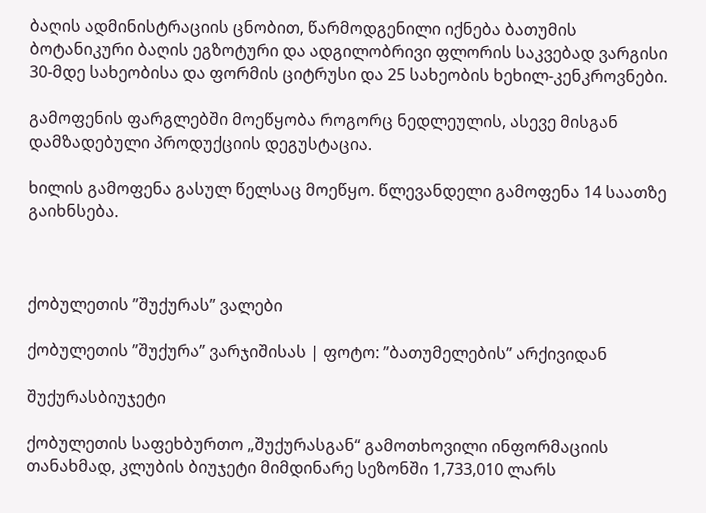ბაღის ადმინისტრაციის ცნობით, წარმოდგენილი იქნება ბათუმის ბოტანიკური ბაღის ეგზოტური და ადგილობრივი ფლორის საკვებად ვარგისი 30-მდე სახეობისა და ფორმის ციტრუსი და 25 სახეობის ხეხილ-კენკროვნები.

გამოფენის ფარგლებში მოეწყობა როგორც ნედლეულის, ასევე მისგან დამზადებული პროდუქციის დეგუსტაცია.

ხილის გამოფენა გასულ წელსაც მოეწყო. წლევანდელი გამოფენა 14 საათზე გაიხნსება.



ქობულეთის ”შუქურას” ვალები

ქობულეთის ”შუქურა” ვარჯიშისას | ფოტო: ”ბათუმელების” არქივიდან

შუქურასბიუჯეტი

ქობულეთის საფეხბურთო „შუქურასგან“ გამოთხოვილი ინფორმაციის თანახმად, კლუბის ბიუჯეტი მიმდინარე სეზონში 1,733,010 ლარს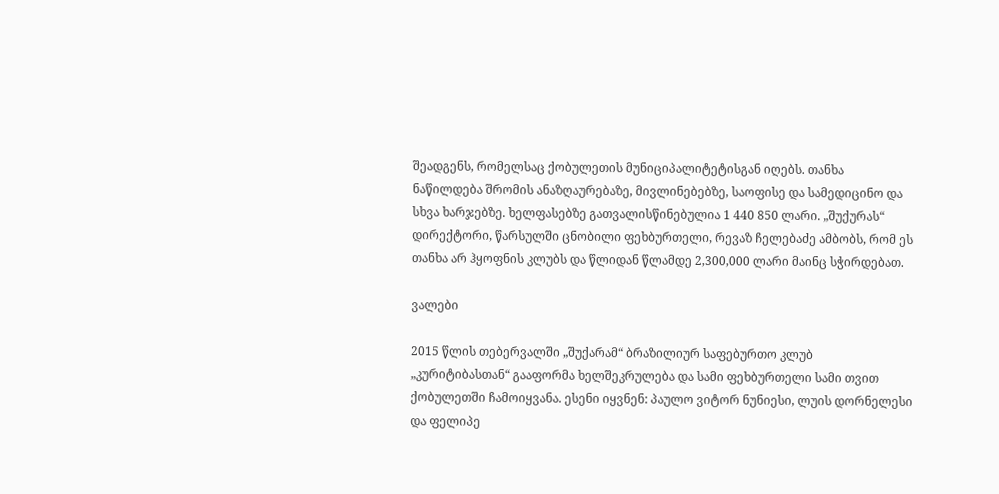შეადგენს, რომელსაც ქობულეთის მუნიციპალიტეტისგან იღებს. თანხა ნაწილდება შრომის ანაზღაურებაზე, მივლინებებზე, საოფისე და სამედიცინო და სხვა ხარჯებზე. ხელფასებზე გათვალისწინებულია 1 440 850 ლარი. „შუქურას“ დირექტორი, წარსულში ცნობილი ფეხბურთელი, რევაზ ჩელებაძე ამბობს, რომ ეს თანხა არ ჰყოფნის კლუბს და წლიდან წლამდე 2,300,000 ლარი მაინც სჭირდებათ.

ვალები

2015 წლის თებერვალში „შუქარამ“ ბრაზილიურ საფებურთო კლუბ „კურიტიბასთან“ გააფორმა ხელშეკრულება და სამი ფეხბურთელი სამი თვით ქობულეთში ჩამოიყვანა. ესენი იყვნენ: პაულო ვიტორ ნუნიესი, ლუის დორნელესი და ფელიპე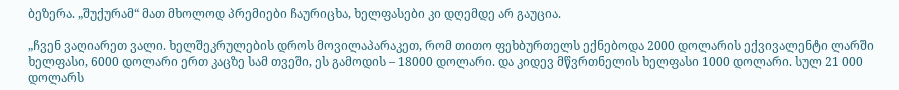ბეზერა. „შუქურამ“ მათ მხოლოდ პრემიები ჩაურიცხა, ხელფასები კი დღემდე არ გაუცია.

„ჩვენ ვაღიარეთ ვალი. ხელშეკრულების დროს მოვილაპარაკეთ, რომ თითო ფეხბურთელს ექნებოდა 2000 დოლარის ექვივალენტი ლარში ხელფასი, 6000 დოლარი ერთ კაცზე სამ თვეში, ეს გამოდის – 18000 დოლარი. და კიდევ მწვრთნელის ხელფასი 1000 დოლარი. სულ 21 000 დოლარს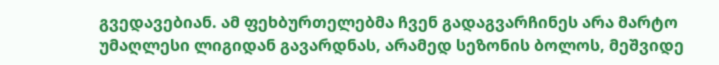გვედავებიან. ამ ფეხბურთელებმა ჩვენ გადაგვარჩინეს არა მარტო უმაღლესი ლიგიდან გავარდნას, არამედ სეზონის ბოლოს, მეშვიდე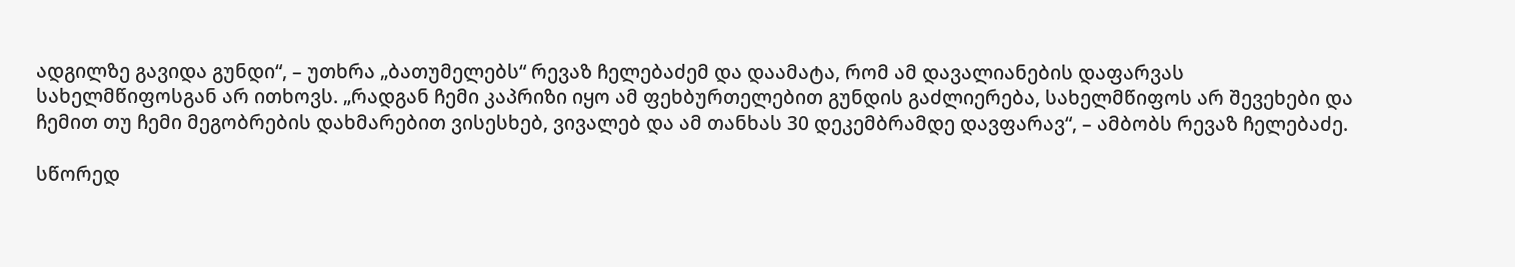ადგილზე გავიდა გუნდი“, – უთხრა „ბათუმელებს“ რევაზ ჩელებაძემ და დაამატა, რომ ამ დავალიანების დაფარვას სახელმწიფოსგან არ ითხოვს. „რადგან ჩემი კაპრიზი იყო ამ ფეხბურთელებით გუნდის გაძლიერება, სახელმწიფოს არ შევეხები და ჩემით თუ ჩემი მეგობრების დახმარებით ვისესხებ, ვივალებ და ამ თანხას 30 დეკემბრამდე დავფარავ“, – ამბობს რევაზ ჩელებაძე.

სწორედ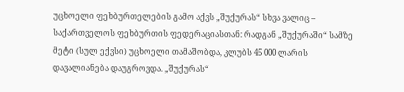უცხოელი ფეხბურთელების გამო აქვს „შუქურას“ სხვა ვალიც – საქართველოს ფეხბურთის ფედერაციასთან: რადგან „შუქურაში“ სამზე მეტი (სულ ექვსი) უცხოელი თამაშობდა, კლუბს 45 000 ლარის დავალიანება დაუგროვდა. „შუქურას“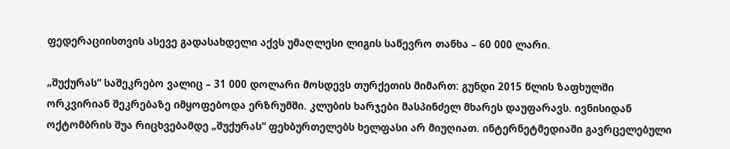ფედერაციისთვის ასევე გადასახდელი აქვს უმაღლესი ლიგის საწევრო თანხა – 60 000 ლარი.

„შუქურას“ საშეკრებო ვალიც – 31 000 დოლარი მოსდევს თურქეთის მიმართ: გუნდი 2015 წლის ზაფხულში ორკვირიან შეკრებაზე იმყოფებოდა ერზრუმში. კლუბის ხარჯები მასპინძელ მხარეს დაუფარავს. ივნისიდან ოქტომბრის შუა რიცხვებამდე „შუქურას“ ფეხბურთელებს ხელფასი არ მიუღიათ. ინტერნეტმედიაში გავრცელებული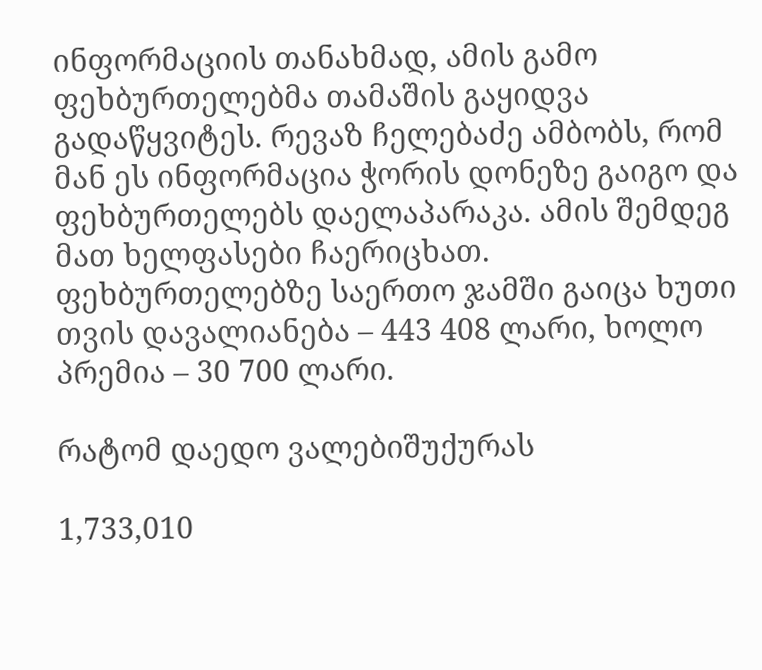ინფორმაციის თანახმად, ამის გამო ფეხბურთელებმა თამაშის გაყიდვა გადაწყვიტეს. რევაზ ჩელებაძე ამბობს, რომ მან ეს ინფორმაცია ჭორის დონეზე გაიგო და ფეხბურთელებს დაელაპარაკა. ამის შემდეგ მათ ხელფასები ჩაერიცხათ. ფეხბურთელებზე საერთო ჯამში გაიცა ხუთი თვის დავალიანება – 443 408 ლარი, ხოლო პრემია – 30 700 ლარი.

რატომ დაედო ვალებიშუქურას

1,733,010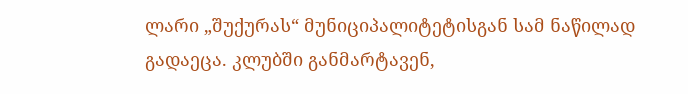ლარი „შუქურას“ მუნიციპალიტეტისგან სამ ნაწილად გადაეცა. კლუბში განმარტავენ,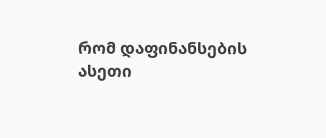რომ დაფინანსების ასეთი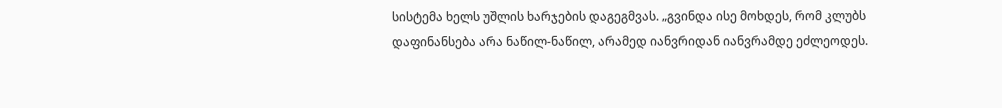სისტემა ხელს უშლის ხარჯების დაგეგმვას. „გვინდა ისე მოხდეს, რომ კლუბს დაფინანსება არა ნაწილ-ნაწილ, არამედ იანვრიდან იანვრამდე ეძლეოდეს.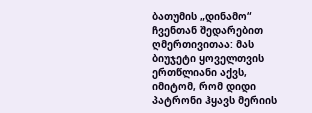ბათუმის „დინამო“ ჩვენთან შედარებით ღმერთივითაა: მას ბიუჯეტი ყოველთვის ერთწლიანი აქვს, იმიტომ, რომ დიდი პატრონი ჰყავს მერიის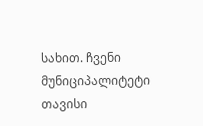სახით. ჩვენი მუნიციპალიტეტი თავისი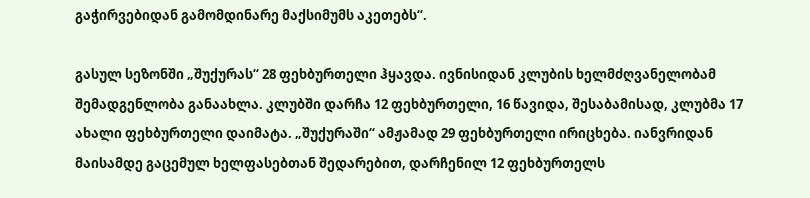გაჭირვებიდან გამომდინარე მაქსიმუმს აკეთებს“.

გასულ სეზონში „შუქურას“ 28 ფეხბურთელი ჰყავდა. ივნისიდან კლუბის ხელმძღვანელობამ შემადგენლობა განაახლა. კლუბში დარჩა 12 ფეხბურთელი, 16 წავიდა, შესაბამისად, კლუბმა 17 ახალი ფეხბურთელი დაიმატა. „შუქურაში“ ამჟამად 29 ფეხბურთელი ირიცხება. იანვრიდან მაისამდე გაცემულ ხელფასებთან შედარებით, დარჩენილ 12 ფეხბურთელს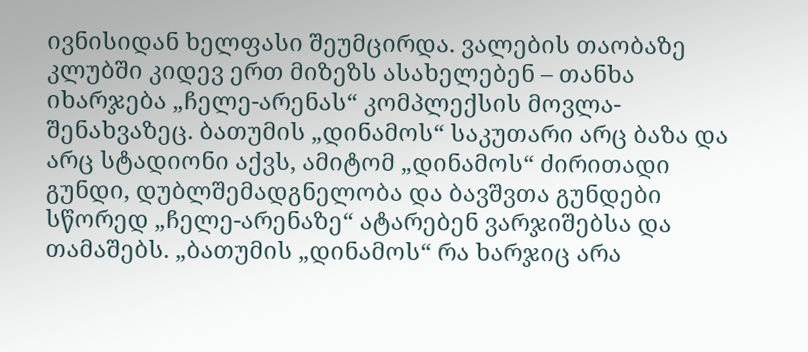ივნისიდან ხელფასი შეუმცირდა. ვალების თაობაზე კლუბში კიდევ ერთ მიზეზს ასახელებენ – თანხა იხარჯება „ჩელე-არენას“ კომპლექსის მოვლა-შენახვაზეც. ბათუმის „დინამოს“ საკუთარი არც ბაზა და არც სტადიონი აქვს, ამიტომ „დინამოს“ ძირითადი გუნდი, დუბლშემადგნელობა და ბავშვთა გუნდები სწორედ „ჩელე-არენაზე“ ატარებენ ვარჯიშებსა და თამაშებს. „ბათუმის „დინამოს“ რა ხარჯიც არა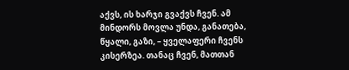აქვს, ის ხარჯი გვაქვს ჩვენ. ამ მინდორს მოვლა უნდა, განათება, წყალი, გაზი, – ყველაფერი ჩვენს კისერზეა. თანაც ჩვენ, მათთან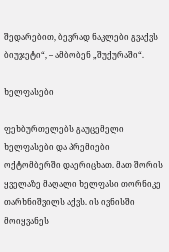შედარებით, ბევრად ნაკლები გვაქვს ბიუჯეტი“, – ამბობენ „შუქურაში“.

ხელფასები

ფეხბურთელებს გაუცემელი ხელფასები და პრემიები ოქტომბერში დაერიცხათ. მათ შორის ყველაზე მაღალი ხელფასი თორნიკე თარხნიშვილს აქვს. ის ივნისში მოიყვანეს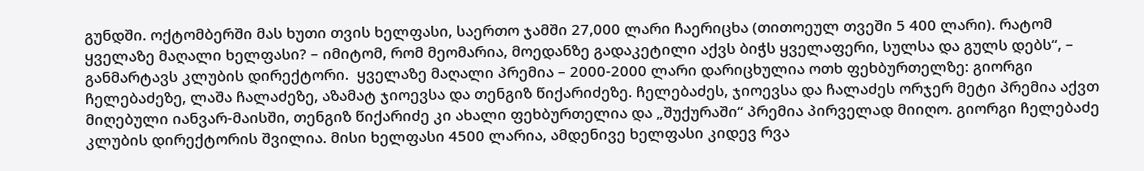გუნდში. ოქტომბერში მას ხუთი თვის ხელფასი, საერთო ჯამში 27,000 ლარი ჩაერიცხა (თითოეულ თვეში 5 400 ლარი). რატომ ყველაზე მაღალი ხელფასი? – იმიტომ, რომ მეომარია, მოედანზე გადაკეტილი აქვს ბიჭს ყველაფერი, სულსა და გულს დებს“, – განმარტავს კლუბის დირექტორი.  ყველაზე მაღალი პრემია – 2000-2000 ლარი დარიცხულია ოთხ ფეხბურთელზე: გიორგი ჩელებაძეზე, ლაშა ჩალაძეზე, აზამატ ჯიოევსა და თენგიზ წიქარიძეზე. ჩელებაძეს, ჯიოევსა და ჩალაძეს ორჯერ მეტი პრემია აქვთ მიღებული იანვარ-მაისში, თენგიზ წიქარიძე კი ახალი ფეხბურთელია და „შუქურაში“ პრემია პირველად მიიღო. გიორგი ჩელებაძე კლუბის დირექტორის შვილია. მისი ხელფასი 4500 ლარია, ამდენივე ხელფასი კიდევ რვა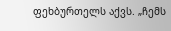ფეხბურთელს აქვს. „ჩემს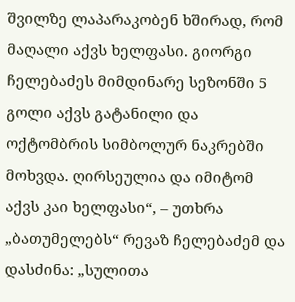შვილზე ლაპარაკობენ ხშირად, რომ მაღალი აქვს ხელფასი. გიორგი ჩელებაძეს მიმდინარე სეზონში 5 გოლი აქვს გატანილი და ოქტომბრის სიმბოლურ ნაკრებში მოხვდა. ღირსეულია და იმიტომ აქვს კაი ხელფასი“, – უთხრა „ბათუმელებს“ რევაზ ჩელებაძემ და დასძინა: „სულითა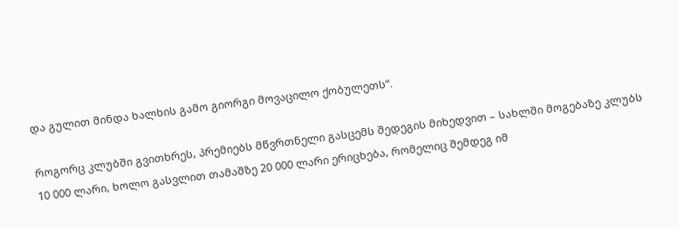და გულით მინდა ხალხის გამო გიორგი მოვაცილო ქობულეთს“.

როგორც კლუბში გვითხრეს, პრემიებს მწვრთნელი გასცემს შედეგის მიხედვით – სახლში მოგებაზე კლუბს 10 000 ლარი, ხოლო გასვლით თამაშზე 20 000 ლარი ერიცხება, რომელიც შემდეგ იმ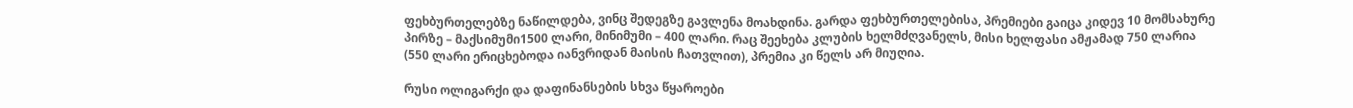ფეხბურთელებზე ნაწილდება, ვინც შედეგზე გავლენა მოახდინა. გარდა ფეხბურთელებისა, პრემიები გაიცა კიდევ 10 მომსახურე პირზე – მაქსიმუმი1500 ლარი, მინიმუმი – 400 ლარი. რაც შეეხება კლუბის ხელმძღვანელს, მისი ხელფასი ამჟამად 750 ლარია (550 ლარი ერიცხებოდა იანვრიდან მაისის ჩათვლით), პრემია კი წელს არ მიუღია.

რუსი ოლიგარქი და დაფინანსების სხვა წყაროები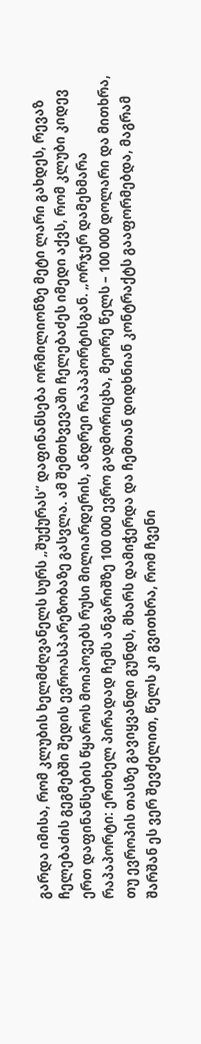გარდა იმისა, რომ კლუბის ხელმძღვანელს სურს „შუქურას“ დაფინანსება ორმილიონზე მეტი ლარი გახდეს, რევაზ ჩელებაძის გეგმებში შედის ევროასპარეზობაზე გასვლა. ამ შემთხვევაში ჩელებაძეს იმედი აქვს, რომ კლუბი კიდევ ერთ დაფინანსების წყაროს მოიპოვებს რუსი მილიარდერის, ანდრეი რაპაპორტისგან. „ორჯერ დამეხმარა რაპაპორტი: ერთხელ პირადად ჩემს ანგარიშზე 100 000 ევრო გადმორიცხა, მეორე წელს – 100 000 დოლარი და მითხრა, თუ ევროპის თასზე გავიყვანდი გუნდს, მხარს დამიჭერდა და ჩემთან დიდხნიან კონტრაქტს გააფორმებდა, მაგრამ შარშან ეს ვერ შევძელით, წელს კი გვითხრა, რომ ჩვენი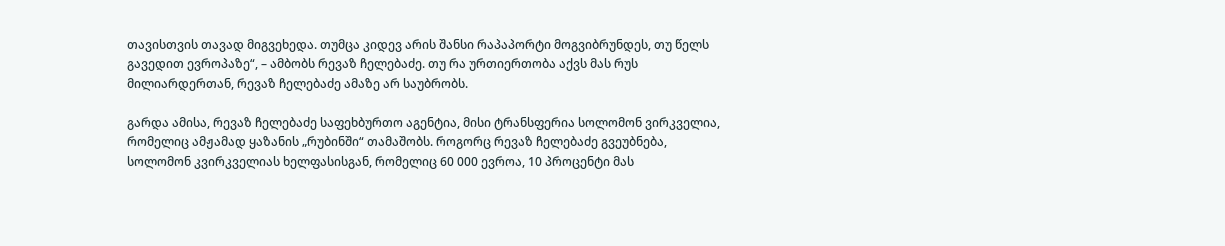თავისთვის თავად მიგვეხედა. თუმცა კიდევ არის შანსი რაპაპორტი მოგვიბრუნდეს, თუ წელს გავედით ევროპაზე“, – ამბობს რევაზ ჩელებაძე. თუ რა ურთიერთობა აქვს მას რუს მილიარდერთან, რევაზ ჩელებაძე ამაზე არ საუბრობს.

გარდა ამისა, რევაზ ჩელებაძე საფეხბურთო აგენტია, მისი ტრანსფერია სოლომონ ვირკველია, რომელიც ამჟამად ყაზანის „რუბინში“ თამაშობს. როგორც რევაზ ჩელებაძე გვეუბნება, სოლომონ კვირკველიას ხელფასისგან, რომელიც 60 000 ევროა, 10 პროცენტი მას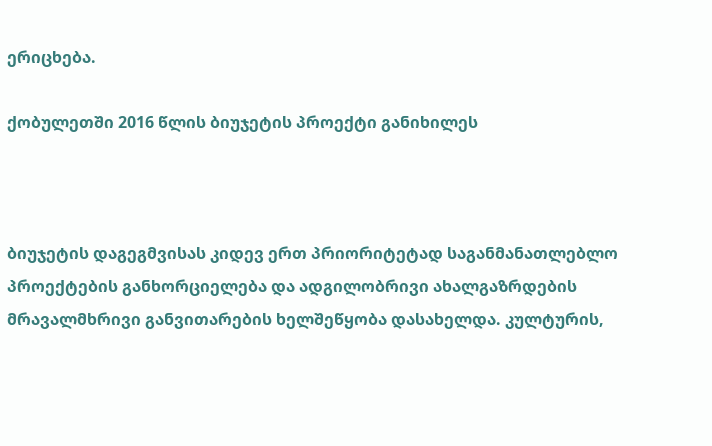ერიცხება.

ქობულეთში 2016 წლის ბიუჯეტის პროექტი განიხილეს



ბიუჯეტის დაგეგმვისას კიდევ ერთ პრიორიტეტად საგანმანათლებლო პროექტების განხორციელება და ადგილობრივი ახალგაზრდების მრავალმხრივი განვითარების ხელშეწყობა დასახელდა. კულტურის,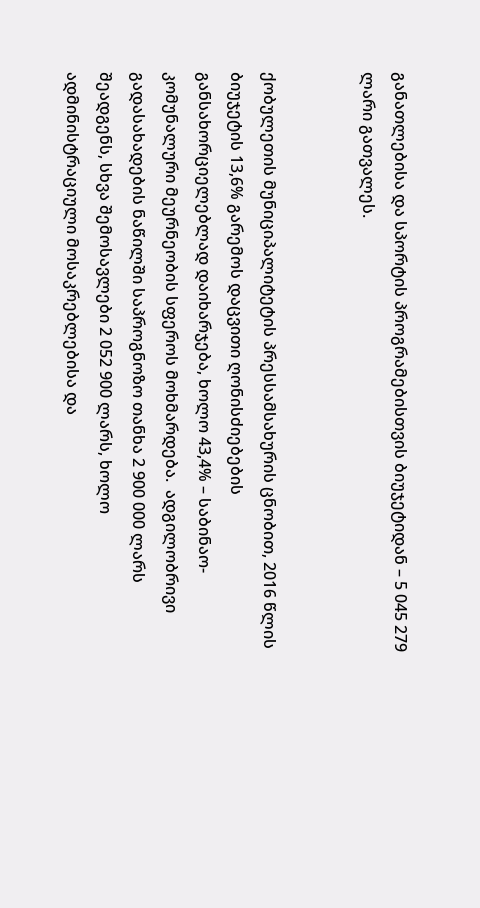განათლებისა და სპორტის პროგრამებისთვის ბიუჯეტიდან – 5 045 279 ლარი გათვალეს.


ქობულეთის მუნიციპალიტეტის პრესსამსახურის ცნობით, 2016 წლის ბიუჯეტის 13,6% გარემოს დაცვითი ღონისძიებების განსახორციელებლად დაიხარჯება, ხოლო 43,4% – საბინაო-კომუნალური მეურნეობის სფეროს მოხმარდება.  ადგილობრივი გადასახადების ნაწილში საპროგნოზო თანხა 2 900 000 ლარს შეადგენს, სხვა შემოსავლები 2 052 900 ლარს, ხოლო ადმინისტრაციული მოსაკრებლებისა და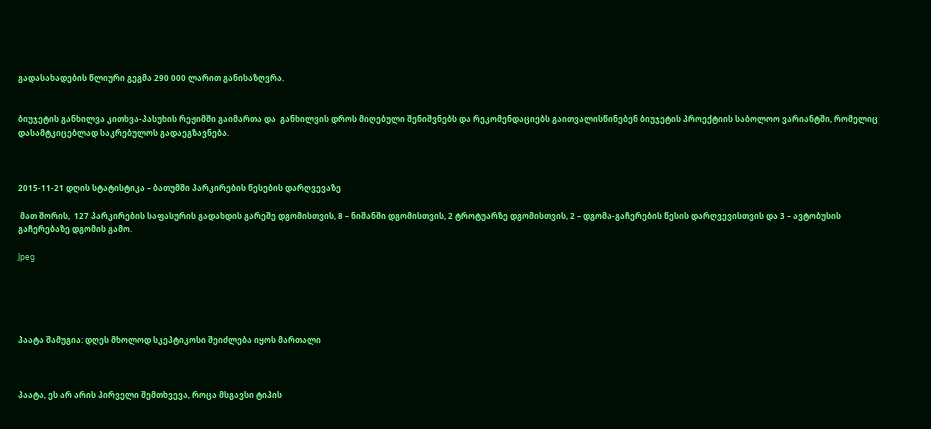გადასახადების წლიური გეგმა 290 000 ლარით განისაზღვრა.


ბიუჯეტის განხილვა კითხვა-პასუხის რეჟიმში გაიმართა და  განხილვის დროს მიღებული შენიშვნებს და რეკომენდაციებს გაითვალისწინებენ ბიუჯეტის პროექტიის საბოლოო ვარიანტში, რომელიც დასამტკიცებლად საკრებულოს გადაეგზავნება.



2015-11-21 დღის სტატისტიკა – ბათუმში პარკირების წესების დარღვევაზე

 მათ შორის,  127 პარკირების საფასურის გადახდის გარეშე დგომისთვის, 8 – ნიშანში დგომისთვის, 2 ტროტუარზე დგომისთვის, 2 – დგომა-გაჩერების წესის დარღვევისთვის და 3 – ავტობუსის გაჩერებაზე დგომის გამო.

Jpeg





პაატა შამუგია: დღეს მხოლოდ სკეპტიკოსი შეიძლება იყოს მართალი



პაატა, ეს არ არის პირველი შემთხვევა, როცა მსგავსი ტიპის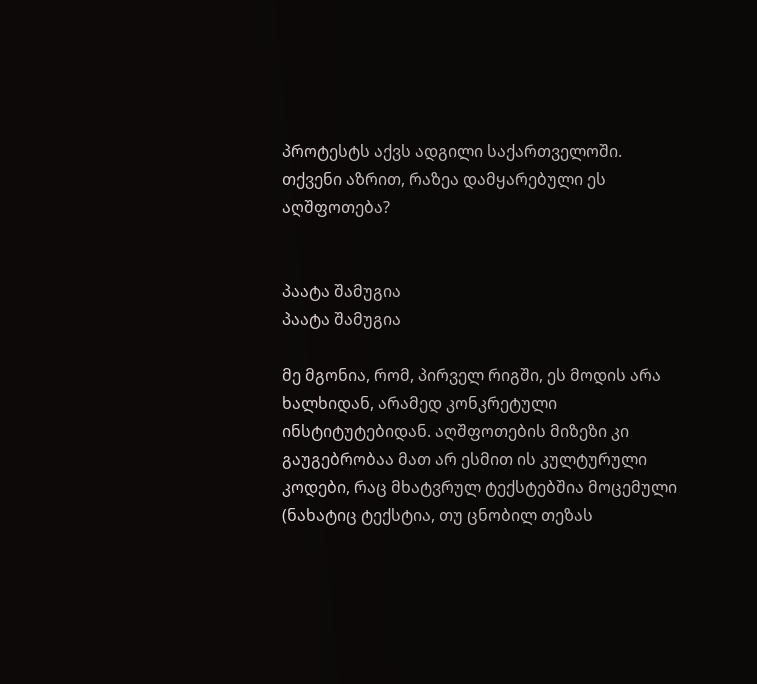პროტესტს აქვს ადგილი საქართველოში. თქვენი აზრით, რაზეა დამყარებული ეს აღშფოთება?


პაატა შამუგია
პაატა შამუგია

მე მგონია, რომ, პირველ რიგში, ეს მოდის არა ხალხიდან, არამედ კონკრეტული ინსტიტუტებიდან. აღშფოთების მიზეზი კი გაუგებრობაა მათ არ ესმით ის კულტურული კოდები, რაც მხატვრულ ტექსტებშია მოცემული (ნახატიც ტექსტია, თუ ცნობილ თეზას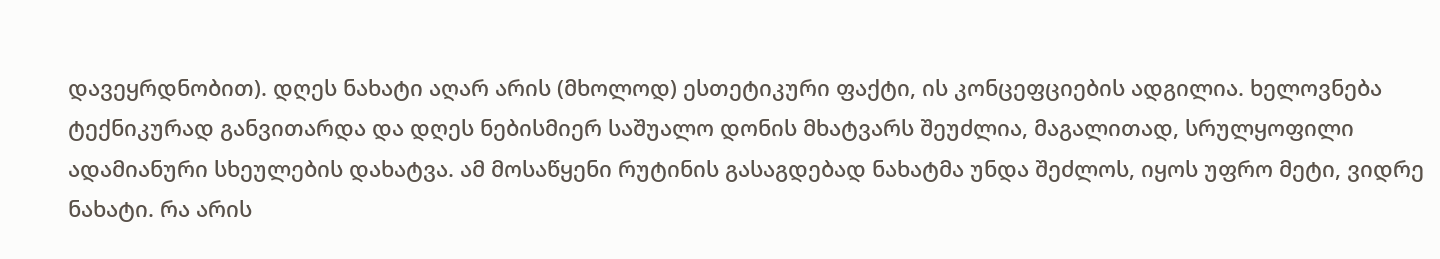დავეყრდნობით). დღეს ნახატი აღარ არის (მხოლოდ) ესთეტიკური ფაქტი, ის კონცეფციების ადგილია. ხელოვნება ტექნიკურად განვითარდა და დღეს ნებისმიერ საშუალო დონის მხატვარს შეუძლია, მაგალითად, სრულყოფილი ადამიანური სხეულების დახატვა. ამ მოსაწყენი რუტინის გასაგდებად ნახატმა უნდა შეძლოს, იყოს უფრო მეტი, ვიდრე ნახატი. რა არის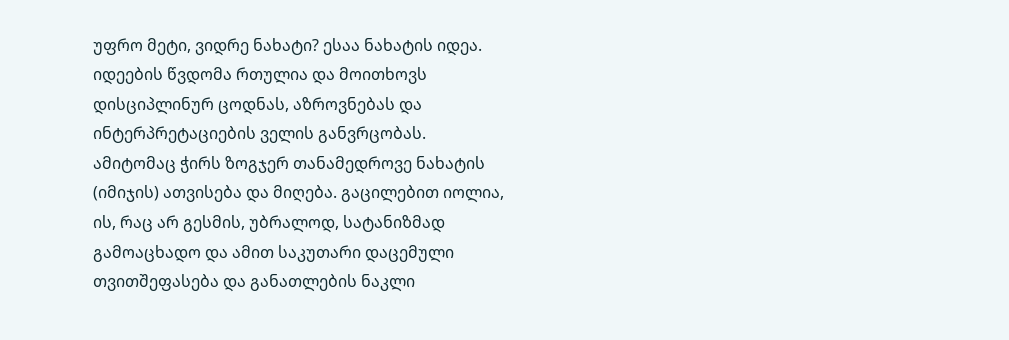უფრო მეტი, ვიდრე ნახატი? ესაა ნახატის იდეა. იდეების წვდომა რთულია და მოითხოვს დისციპლინურ ცოდნას, აზროვნებას და ინტერპრეტაციების ველის განვრცობას. ამიტომაც ჭირს ზოგჯერ თანამედროვე ნახატის (იმიჯის) ათვისება და მიღება. გაცილებით იოლია, ის, რაც არ გესმის, უბრალოდ, სატანიზმად გამოაცხადო და ამით საკუთარი დაცემული თვითშეფასება და განათლების ნაკლი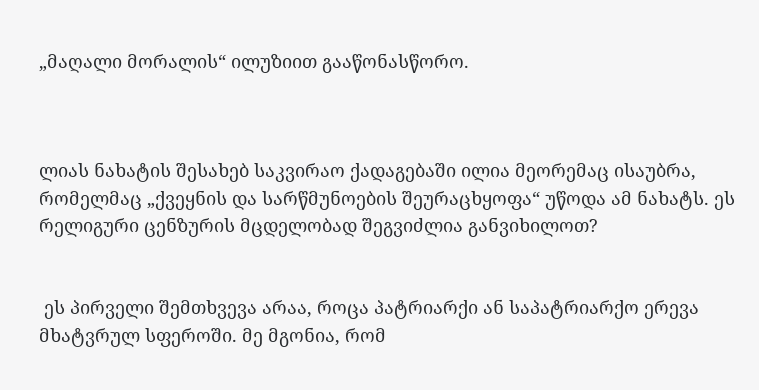„მაღალი მორალის“ ილუზიით გააწონასწორო.



ლიას ნახატის შესახებ საკვირაო ქადაგებაში ილია მეორემაც ისაუბრა, რომელმაც „ქვეყნის და სარწმუნოების შეურაცხყოფა“ უწოდა ამ ნახატს. ეს რელიგური ცენზურის მცდელობად შეგვიძლია განვიხილოთ?


 ეს პირველი შემთხვევა არაა, როცა პატრიარქი ან საპატრიარქო ერევა მხატვრულ სფეროში. მე მგონია, რომ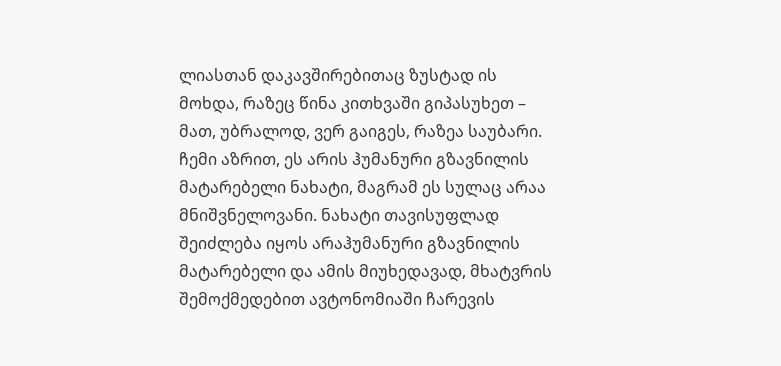ლიასთან დაკავშირებითაც ზუსტად ის მოხდა, რაზეც წინა კითხვაში გიპასუხეთ – მათ, უბრალოდ, ვერ გაიგეს, რაზეა საუბარი. ჩემი აზრით, ეს არის ჰუმანური გზავნილის მატარებელი ნახატი, მაგრამ ეს სულაც არაა მნიშვნელოვანი. ნახატი თავისუფლად შეიძლება იყოს არაჰუმანური გზავნილის მატარებელი და ამის მიუხედავად, მხატვრის შემოქმედებით ავტონომიაში ჩარევის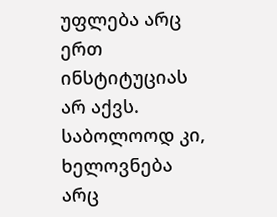უფლება არც ერთ ინსტიტუციას არ აქვს.
საბოლოოდ კი, ხელოვნება არც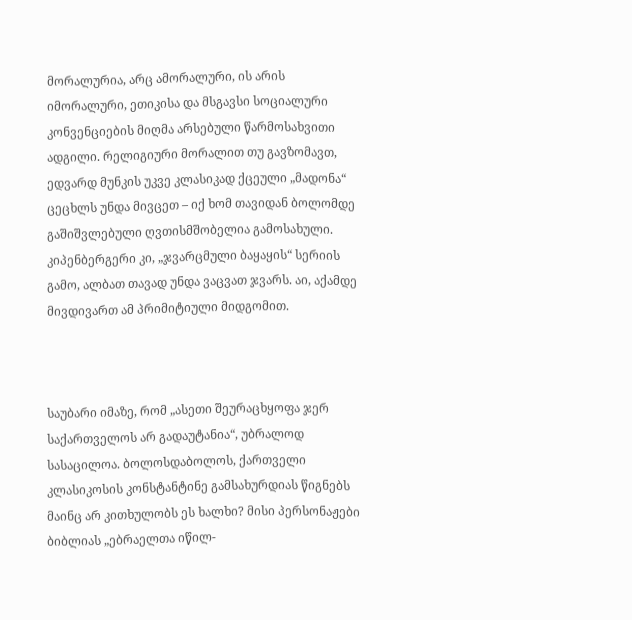მორალურია, არც ამორალური, ის არის იმორალური, ეთიკისა და მსგავსი სოციალური კონვენციების მიღმა არსებული წარმოსახვითი ადგილი. რელიგიური მორალით თუ გავზომავთ, ედვარდ მუნკის უკვე კლასიკად ქცეული „მადონა“ ცეცხლს უნდა მივცეთ – იქ ხომ თავიდან ბოლომდე გაშიშვლებული ღვთისმშობელია გამოსახული. კიპენბერგერი კი, „ჯვარცმული ბაყაყის“ სერიის გამო, ალბათ თავად უნდა ვაცვათ ჯვარს. აი, აქამდე მივდივართ ამ პრიმიტიული მიდგომით.



საუბარი იმაზე, რომ „ასეთი შეურაცხყოფა ჯერ საქართველოს არ გადაუტანია“, უბრალოდ სასაცილოა. ბოლოსდაბოლოს, ქართველი კლასიკოსის კონსტანტინე გამსახურდიას წიგნებს მაინც არ კითხულობს ეს ხალხი? მისი პერსონაჟები ბიბლიას „ებრაელთა იწილ-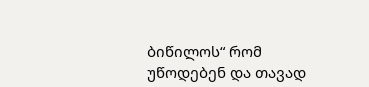ბიწილოს“ რომ უწოდებენ და თავად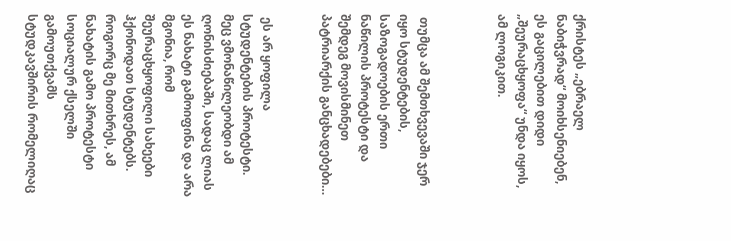ქრისტეს „ებრაელ ნაბიჭვრად“ მოიხსენიებენ, ეს გაცილებით დიდი „შეურაცხყოფა“ უნდა იყოს, ამ ლოგიკით.



 თუმცა ამ შემთხვევაში ჯერ იყო სტუდენტების, საზოგადოების ერთი ნაწილის პროტესტი და შემდეგ მოვისმინეთ პატრიარქის განცხადებები…


 ეს არ ყოფილა სტუდენტების პროტესტი. მეც ვმონაწილეობდი ამ ღონისძიებაში, სადაც ლიას ეს ნახატი გამოიფინა და არა მგონია, რომ შეურაცხყოფილი სახეები ჰქონოდათ სტუდენტებს. როგორც მე მითხრეს, ამ ნახატის გამო პროტესტი სოციალურ ქსელში გამოუთქვამს სტუდკავშირის რომელიღაც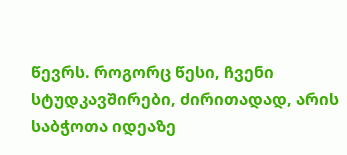წევრს. როგორც წესი, ჩვენი სტუდკავშირები, ძირითადად, არის საბჭოთა იდეაზე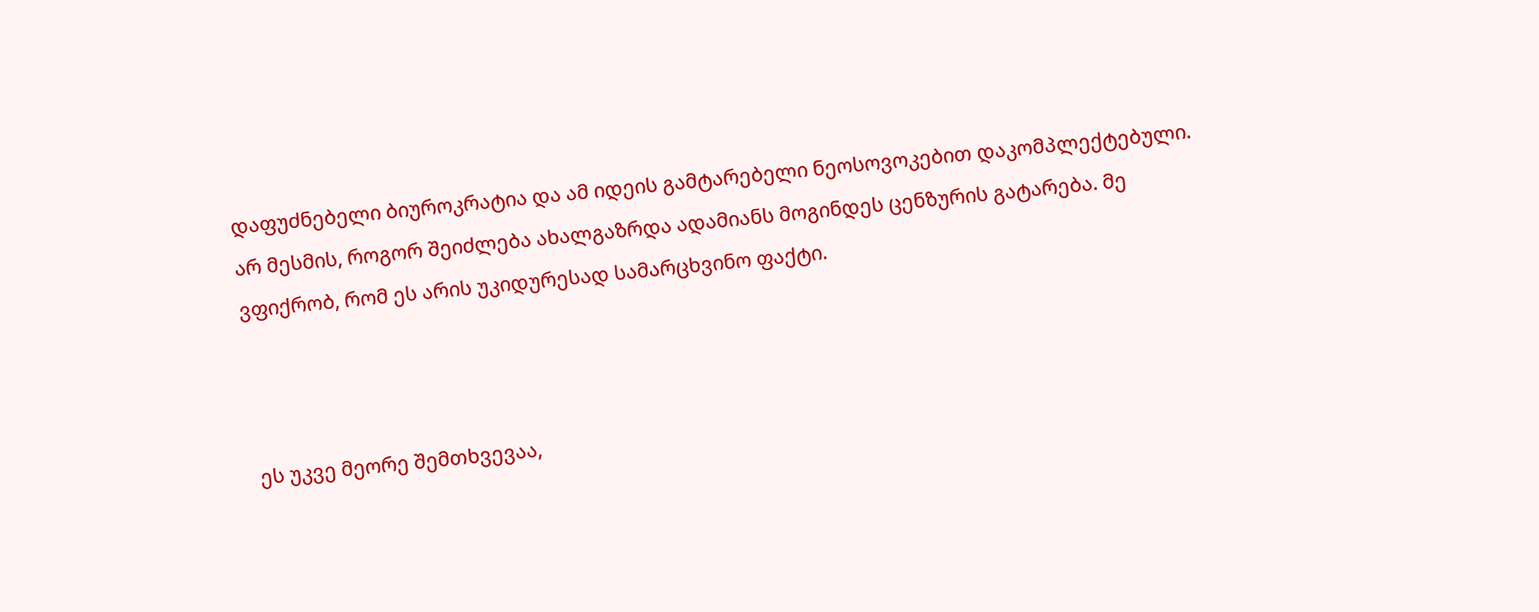დაფუძნებელი ბიუროკრატია და ამ იდეის გამტარებელი ნეოსოვოკებით დაკომპლექტებული. არ მესმის, როგორ შეიძლება ახალგაზრდა ადამიანს მოგინდეს ცენზურის გატარება. მე ვფიქრობ, რომ ეს არის უკიდურესად სამარცხვინო ფაქტი.



 ეს უკვე მეორე შემთხვევაა,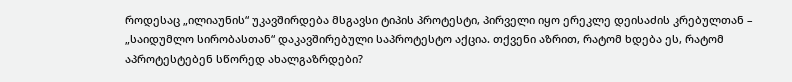როდესაც „ილიაუნის“ უკავშირდება მსგავსი ტიპის პროტესტი, პირველი იყო ერეკლე დეისაძის კრებულთან – „საიდუმლო სირობასთან“ დაკავშირებული საპროტესტო აქცია. თქვენი აზრით, რატომ ხდება ეს, რატომ აპროტესტებენ სწორედ ახალგაზრდები?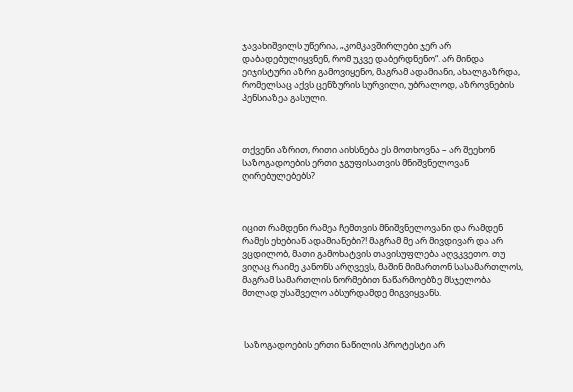ჯავახიშვილს უწერია, „კომკავშირლები ჯერ არ დაბადებულიყვნენ, რომ უკვე დაბერდნენო“. არ მინდა ეიჯისტური აზრი გამოვიყენო, მაგრამ ადამიანი, ახალგაზრდა, რომელსაც აქვს ცენზურის სურვილი, უბრალოდ, აზროვნების პენსიაზეა გასული.



თქვენი აზრით, რითი აიხსნება ეს მოთხოვნა – არ შეეხონ საზოგადოების ერთი ჯგუფისათვის მნიშვნელოვან ღირებულებებს?



იცით რამდენი რამეა ჩემთვის მნიშვნელოვანი და რამდენ რამეს ეხებიან ადამიანები?! მაგრამ მე არ მივდივარ და არ ვცდილობ, მათი გამოხატვის თავისუფლება აღვკვეთო. თუ ვიღაც რაიმე კანონს არღვევს, მაშინ მიმართონ სასამართლოს, მაგრამ სამართლის ნორმებით ნაწარმოებზე მსჯელობა მთლად უსაშველო აბსურდამდე მიგვიყვანს.



 საზოგადოების ერთი ნაწილის პროტესტი არ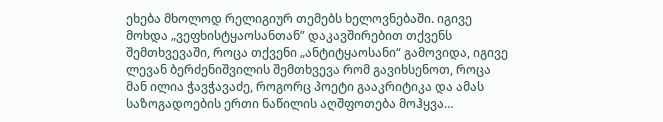ეხება მხოლოდ რელიგიურ თემებს ხელოვნებაში. იგივე მოხდა „ვეფხისტყაოსანთან” დაკავშირებით თქვენს შემთხვევაში, როცა თქვენი „ანტიტყაოსანი“ გამოვიდა, იგივე ლევან ბერძენიშვილის შემთხვევა რომ გავიხსენოთ, როცა მან ილია ჭავჭავაძე, როგორც პოეტი გააკრიტიკა და ამას საზოგადოების ერთი ნაწილის აღშფოთება მოჰყვა…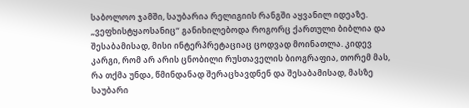საბოლოო ჯამში, საუბარია რელიგიის რანგში აყვანილ იდეაზე. „ვეფხისტყაოსანიც“ განიხილებოდა როგორც ქართული ბიბლია და შესაბამისად, მისი ინტერპრეტაციაც ცოდვად მოინათლა. კიდევ კარგი, რომ არ არის ცნობილი რუსთაველის ბიოგრაფია, თორემ მას, რა თქმა უნდა, წმინდანად შერაცხავდნენ და შესაბამისად, მასზე საუბარი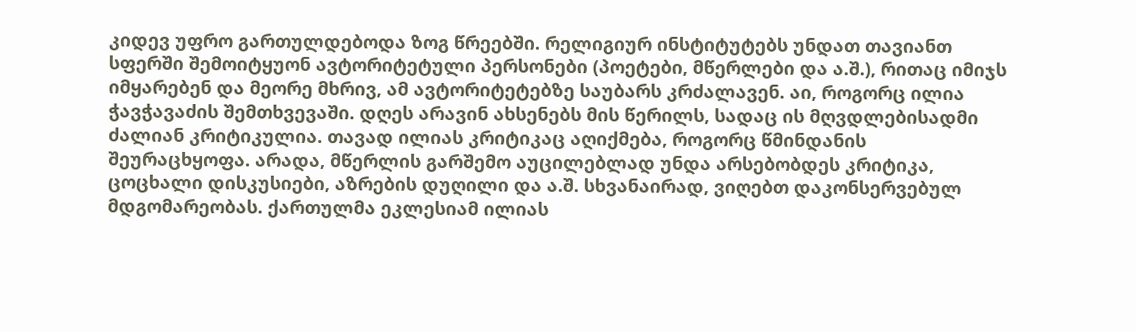კიდევ უფრო გართულდებოდა ზოგ წრეებში. რელიგიურ ინსტიტუტებს უნდათ თავიანთ სფერში შემოიტყუონ ავტორიტეტული პერსონები (პოეტები, მწერლები და ა.შ.), რითაც იმიჯს იმყარებენ და მეორე მხრივ, ამ ავტორიტეტებზე საუბარს კრძალავენ. აი, როგორც ილია ჭავჭავაძის შემთხვევაში. დღეს არავინ ახსენებს მის წერილს, სადაც ის მღვდლებისადმი ძალიან კრიტიკულია. თავად ილიას კრიტიკაც აღიქმება, როგორც წმინდანის შეურაცხყოფა. არადა, მწერლის გარშემო აუცილებლად უნდა არსებობდეს კრიტიკა, ცოცხალი დისკუსიები, აზრების დუღილი და ა.შ. სხვანაირად, ვიღებთ დაკონსერვებულ მდგომარეობას. ქართულმა ეკლესიამ ილიას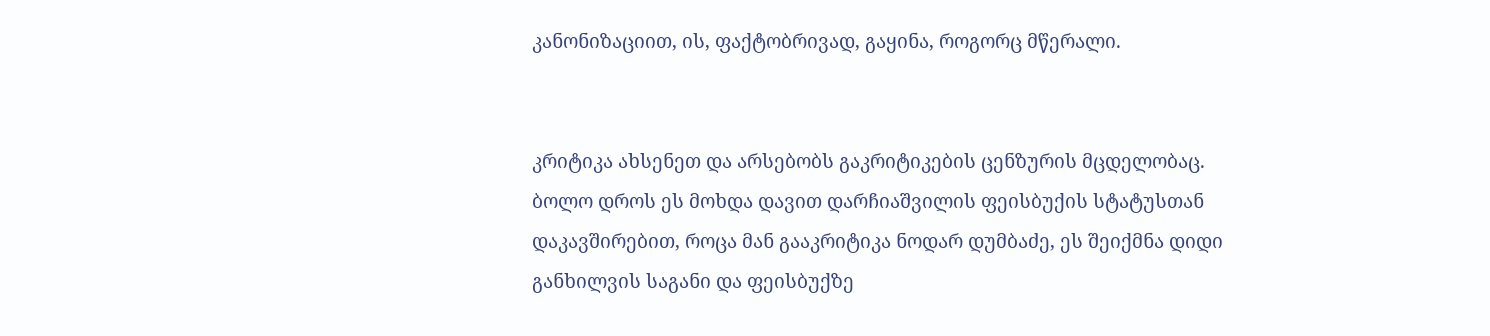კანონიზაციით, ის, ფაქტობრივად, გაყინა, როგორც მწერალი.


კრიტიკა ახსენეთ და არსებობს გაკრიტიკების ცენზურის მცდელობაც. ბოლო დროს ეს მოხდა დავით დარჩიაშვილის ფეისბუქის სტატუსთან დაკავშირებით, როცა მან გააკრიტიკა ნოდარ დუმბაძე, ეს შეიქმნა დიდი განხილვის საგანი და ფეისბუქზე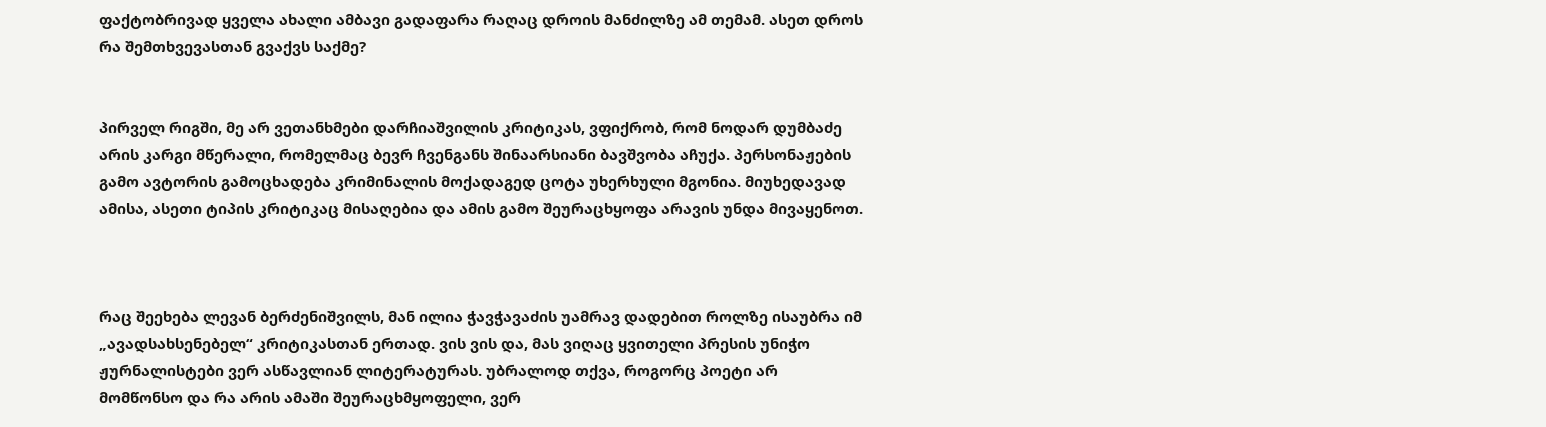ფაქტობრივად ყველა ახალი ამბავი გადაფარა რაღაც დროის მანძილზე ამ თემამ. ასეთ დროს რა შემთხვევასთან გვაქვს საქმე?


პირველ რიგში, მე არ ვეთანხმები დარჩიაშვილის კრიტიკას, ვფიქრობ, რომ ნოდარ დუმბაძე არის კარგი მწერალი, რომელმაც ბევრ ჩვენგანს შინაარსიანი ბავშვობა აჩუქა. პერსონაჟების გამო ავტორის გამოცხადება კრიმინალის მოქადაგედ ცოტა უხერხული მგონია. მიუხედავად ამისა, ასეთი ტიპის კრიტიკაც მისაღებია და ამის გამო შეურაცხყოფა არავის უნდა მივაყენოთ.



რაც შეეხება ლევან ბერძენიშვილს, მან ილია ჭავჭავაძის უამრავ დადებით როლზე ისაუბრა იმ „ავადსახსენებელ“ კრიტიკასთან ერთად. ვის ვის და, მას ვიღაც ყვითელი პრესის უნიჭო ჟურნალისტები ვერ ასწავლიან ლიტერატურას. უბრალოდ თქვა, როგორც პოეტი არ მომწონსო და რა არის ამაში შეურაცხმყოფელი, ვერ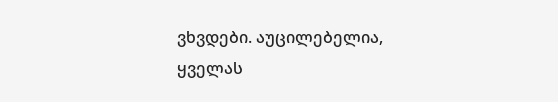ვხვდები. აუცილებელია, ყველას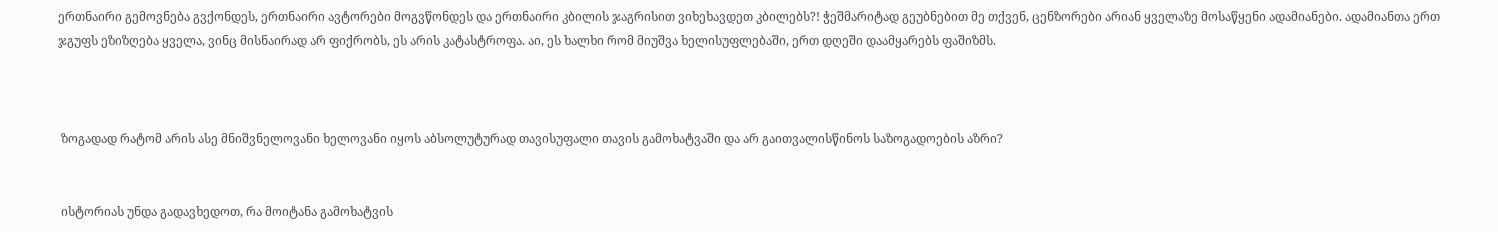ერთნაირი გემოვნება გვქონდეს, ერთნაირი ავტორები მოგვწონდეს და ერთნაირი კბილის ჯაგრისით ვიხეხავდეთ კბილებს?! ჭეშმარიტად გეუბნებით მე თქვენ, ცენზორები არიან ყველაზე მოსაწყენი ადამიანები. ადამიანთა ერთ ჯგუფს ეზიზღება ყველა, ვინც მისნაირად არ ფიქრობს, ეს არის კატასტროფა. აი, ეს ხალხი რომ მიუშვა ხელისუფლებაში, ერთ დღეში დაამყარებს ფაშიზმს.



 ზოგადად რატომ არის ასე მნიშვნელოვანი ხელოვანი იყოს აბსოლუტურად თავისუფალი თავის გამოხატვაში და არ გაითვალისწინოს საზოგადოების აზრი?


 ისტორიას უნდა გადავხედოთ, რა მოიტანა გამოხატვის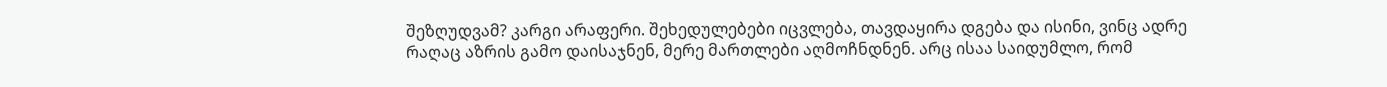შეზღუდვამ? კარგი არაფერი. შეხედულებები იცვლება, თავდაყირა დგება და ისინი, ვინც ადრე რაღაც აზრის გამო დაისაჯნენ, მერე მართლები აღმოჩნდნენ. არც ისაა საიდუმლო, რომ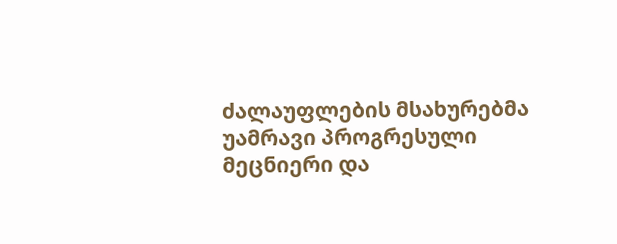ძალაუფლების მსახურებმა უამრავი პროგრესული მეცნიერი და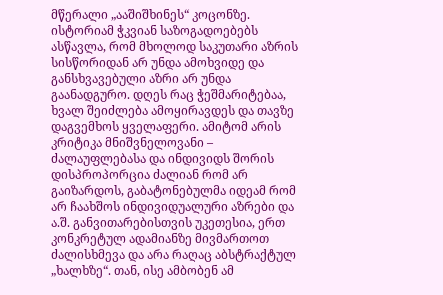მწერალი „ააშიშხინეს“ კოცონზე. ისტორიამ ჭკვიან საზოგადოებებს ასწავლა, რომ მხოლოდ საკუთარი აზრის სისწორიდან არ უნდა ამოხვიდე და განსხვავებული აზრი არ უნდა გაანადგურო. დღეს რაც ჭეშმარიტებაა, ხვალ შეიძლება ამოყირავდეს და თავზე დაგვემხოს ყველაფერი. ამიტომ არის კრიტიკა მნიშვნელოვანი – ძალაუფლებასა და ინდივიდს შორის დისპროპორცია ძალიან რომ არ გაიზარდოს, გაბატონებულმა იდეამ რომ არ ჩაახშოს ინდივიდუალური აზრები და ა.შ. განვითარებისთვის უკეთესია, ერთ კონკრეტულ ადამიანზე მივმართოთ ძალისხმევა და არა რაღაც აბსტრაქტულ „ხალხზე“. თან, ისე ამბობენ ამ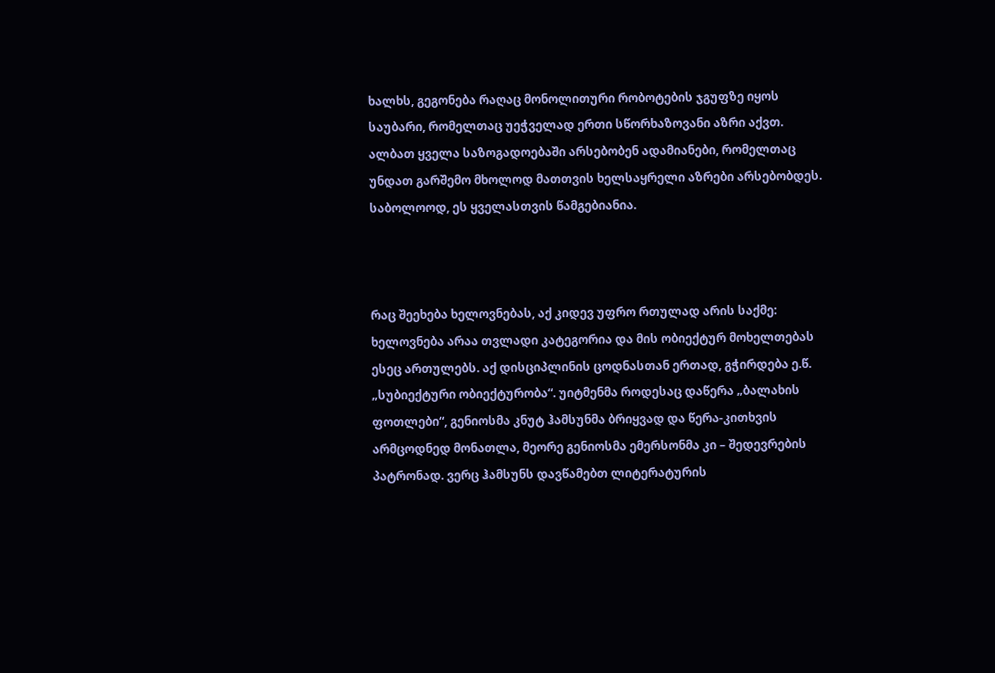ხალხს, გეგონება რაღაც მონოლითური რობოტების ჯგუფზე იყოს საუბარი, რომელთაც უეჭველად ერთი სწორხაზოვანი აზრი აქვთ.
ალბათ ყველა საზოგადოებაში არსებობენ ადამიანები, რომელთაც უნდათ გარშემო მხოლოდ მათთვის ხელსაყრელი აზრები არსებობდეს. საბოლოოდ, ეს ყველასთვის წამგებიანია.



რაც შეეხება ხელოვნებას, აქ კიდევ უფრო რთულად არის საქმე: ხელოვნება არაა თვლადი კატეგორია და მის ობიექტურ მოხელთებას ესეც ართულებს. აქ დისციპლინის ცოდნასთან ერთად, გჭირდება ე.წ. „სუბიექტური ობიექტურობა“. უიტმენმა როდესაც დაწერა „ბალახის ფოთლები“, გენიოსმა კნუტ ჰამსუნმა ბრიყვად და წერა-კითხვის არმცოდნედ მონათლა, მეორე გენიოსმა ემერსონმა კი – შედევრების პატრონად. ვერც ჰამსუნს დავწამებთ ლიტერატურის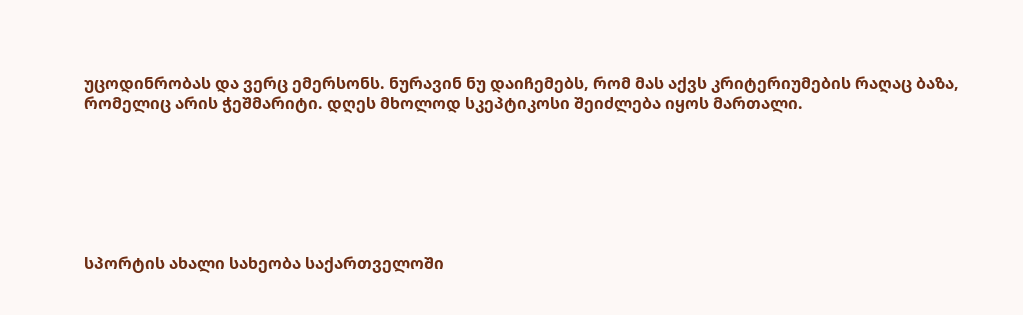უცოდინრობას და ვერც ემერსონს. ნურავინ ნუ დაიჩემებს, რომ მას აქვს კრიტერიუმების რაღაც ბაზა, რომელიც არის ჭეშმარიტი. დღეს მხოლოდ სკეპტიკოსი შეიძლება იყოს მართალი.







სპორტის ახალი სახეობა საქართველოში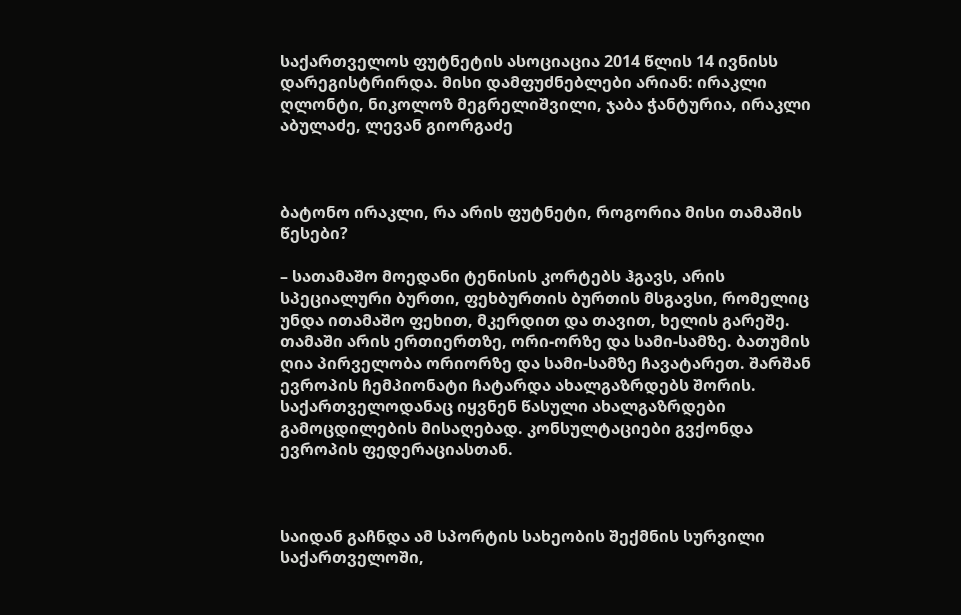საქართველოს ფუტნეტის ასოციაცია 2014 წლის 14 ივნისს დარეგისტრირდა. მისი დამფუძნებლები არიან: ირაკლი ღლონტი, ნიკოლოზ მეგრელიშვილი, ჯაბა ჭანტურია, ირაკლი აბულაძე, ლევან გიორგაძე



ბატონო ირაკლი, რა არის ფუტნეტი, როგორია მისი თამაშის წესები?

– სათამაშო მოედანი ტენისის კორტებს ჰგავს, არის სპეციალური ბურთი, ფეხბურთის ბურთის მსგავსი, რომელიც უნდა ითამაშო ფეხით, მკერდით და თავით, ხელის გარეშე. თამაში არის ერთიერთზე, ორი-ორზე და სამი-სამზე. ბათუმის ღია პირველობა ორიორზე და სამი-სამზე ჩავატარეთ. შარშან ევროპის ჩემპიონატი ჩატარდა ახალგაზრდებს შორის. საქართველოდანაც იყვნენ წასული ახალგაზრდები გამოცდილების მისაღებად. კონსულტაციები გვქონდა ევროპის ფედერაციასთან.



საიდან გაჩნდა ამ სპორტის სახეობის შექმნის სურვილი საქართველოში,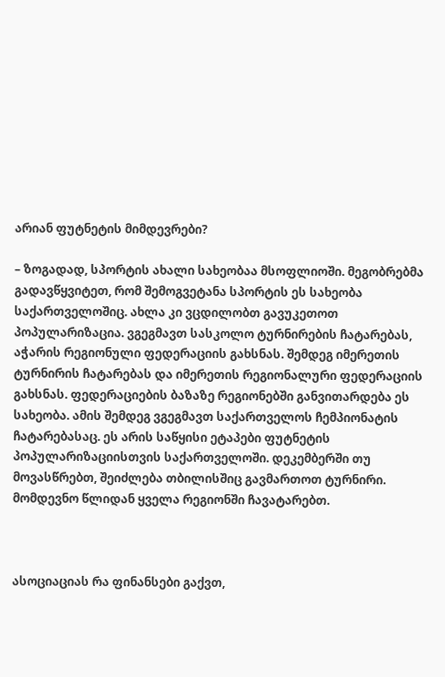არიან ფუტნეტის მიმდევრები?

– ზოგადად, სპორტის ახალი სახეობაა მსოფლიოში. მეგობრებმა გადავწყვიტეთ, რომ შემოგვეტანა სპორტის ეს სახეობა საქართველოშიც. ახლა კი ვცდილობთ გავუკეთოთ პოპულარიზაცია. ვგეგმავთ სასკოლო ტურნირების ჩატარებას, აჭარის რეგიონული ფედერაციის გახსნას. შემდეგ იმერეთის ტურნირის ჩატარებას და იმერეთის რეგიონალური ფედერაციის გახსნას. ფედერაციების ბაზაზე რეგიონებში განვითარდება ეს სახეობა. ამის შემდეგ ვგეგმავთ საქართველოს ჩემპიონატის ჩატარებასაც. ეს არის საწყისი ეტაპები ფუტნეტის პოპულარიზაციისთვის საქართველოში. დეკემბერში თუ მოვასწრებთ, შეიძლება თბილისშიც გავმართოთ ტურნირი. მომდევნო წლიდან ყველა რეგიონში ჩავატარებთ.



ასოციაციას რა ფინანსები გაქვთ,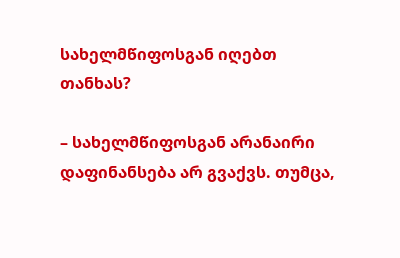სახელმწიფოსგან იღებთ თანხას?

– სახელმწიფოსგან არანაირი დაფინანსება არ გვაქვს. თუმცა,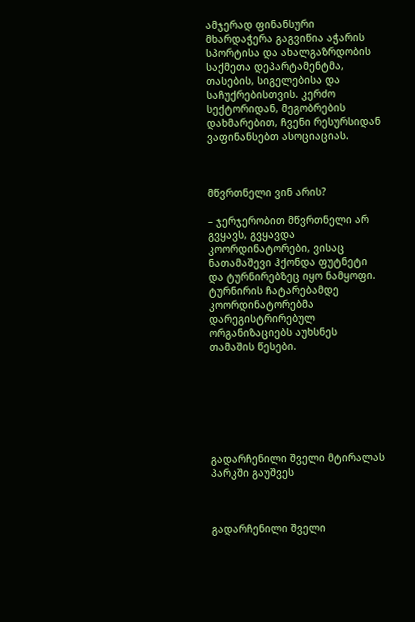ამჯერად ფინანსური მხარდაჭერა გაგვიწია აჭარის სპორტისა და ახალგაზრდობის საქმეთა დეპარტამენტმა, თასების, სიგელებისა და საჩუქრებისთვის. კერძო სექტორიდან, მეგობრების დახმარებით, ჩვენი რესურსიდან ვაფინანსებთ ასოციაციას.



მწვრთნელი ვინ არის?

– ჯერჯერობით მწვრთნელი არ გვყავს, გვყავდა კოორდინატორები, ვისაც ნათამაშევი ჰქონდა ფუტნეტი და ტურნირებზეც იყო ნამყოფი. ტურნირის ჩატარებამდე კოორდინატორებმა დარეგისტრირებულ ორგანიზაციებს აუხსნეს თამაშის წესები.







გადარჩენილი შველი მტირალას პარკში გაუშვეს



გადარჩენილი შველი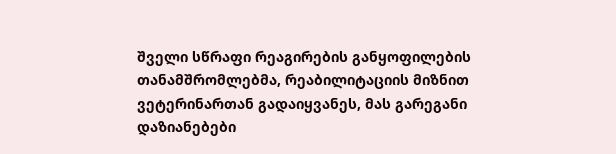შველი სწრაფი რეაგირების განყოფილების თანამშრომლებმა, რეაბილიტაციის მიზნით ვეტერინართან გადაიყვანეს, მას გარეგანი დაზიანებები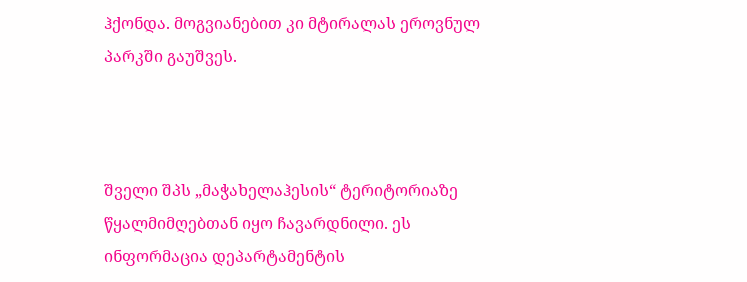ჰქონდა. მოგვიანებით კი მტირალას ეროვნულ პარკში გაუშვეს.



შველი შპს „მაჭახელაჰესის“ ტერიტორიაზე წყალმიმღებთან იყო ჩავარდნილი. ეს ინფორმაცია დეპარტამენტის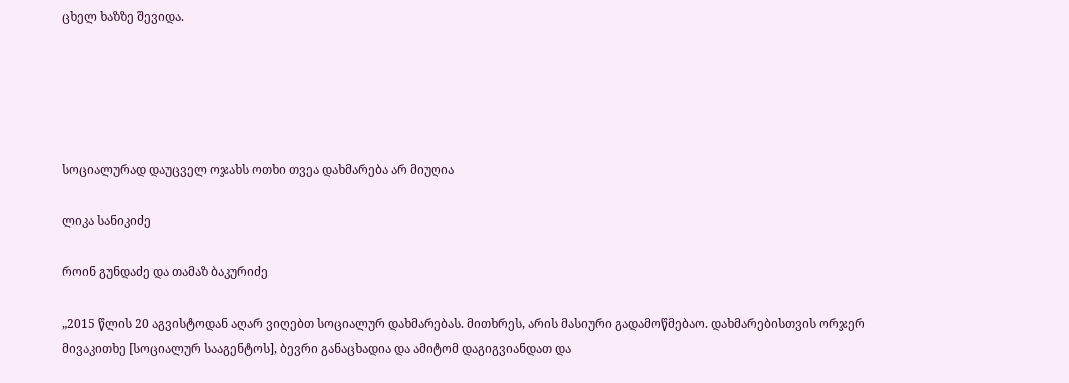ცხელ ხაზზე შევიდა.





სოციალურად დაუცველ ოჯახს ოთხი თვეა დახმარება არ მიუღია

ლიკა სანიკიძე

როინ გუნდაძე და თამაზ ბაკურიძე

„2015 წლის 20 აგვისტოდან აღარ ვიღებთ სოციალურ დახმარებას. მითხრეს, არის მასიური გადამოწმებაო. დახმარებისთვის ორჯერ მივაკითხე [სოციალურ სააგენტოს], ბევრი განაცხადია და ამიტომ დაგიგვიანდათ და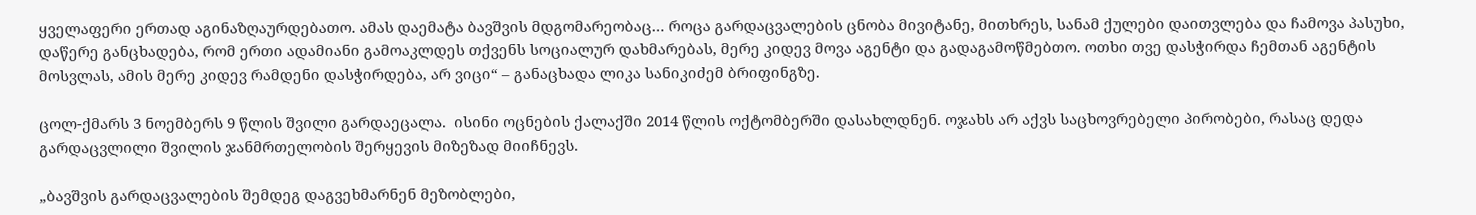ყველაფერი ერთად აგინაზღაურდებათო. ამას დაემატა ბავშვის მდგომარეობაც… როცა გარდაცვალების ცნობა მივიტანე, მითხრეს, სანამ ქულები დაითვლება და ჩამოვა პასუხი, დაწერე განცხადება, რომ ერთი ადამიანი გამოაკლდეს თქვენს სოციალურ დახმარებას, მერე კიდევ მოვა აგენტი და გადაგამოწმებთო. ოთხი თვე დასჭირდა ჩემთან აგენტის მოსვლას, ამის მერე კიდევ რამდენი დასჭირდება, არ ვიცი“ – განაცხადა ლიკა სანიკიძემ ბრიფინგზე.

ცოლ-ქმარს 3 ნოემბერს 9 წლის შვილი გარდაეცალა.  ისინი ოცნების ქალაქში 2014 წლის ოქტომბერში დასახლდნენ. ოჯახს არ აქვს საცხოვრებელი პირობები, რასაც დედა გარდაცვლილი შვილის ჯანმრთელობის შერყევის მიზეზად მიიჩნევს.

„ბავშვის გარდაცვალების შემდეგ დაგვეხმარნენ მეზობლები,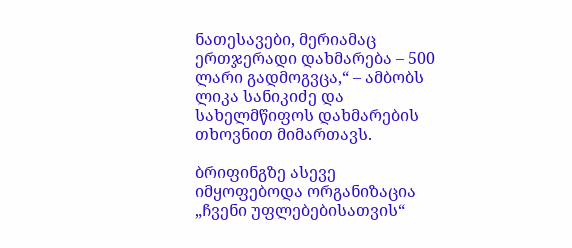ნათესავები, მერიამაც ერთჯერადი დახმარება – 500 ლარი გადმოგვცა,“ – ამბობს ლიკა სანიკიძე და სახელმწიფოს დახმარების თხოვნით მიმართავს.

ბრიფინგზე ასევე იმყოფებოდა ორგანიზაცია „ჩვენი უფლებებისათვის“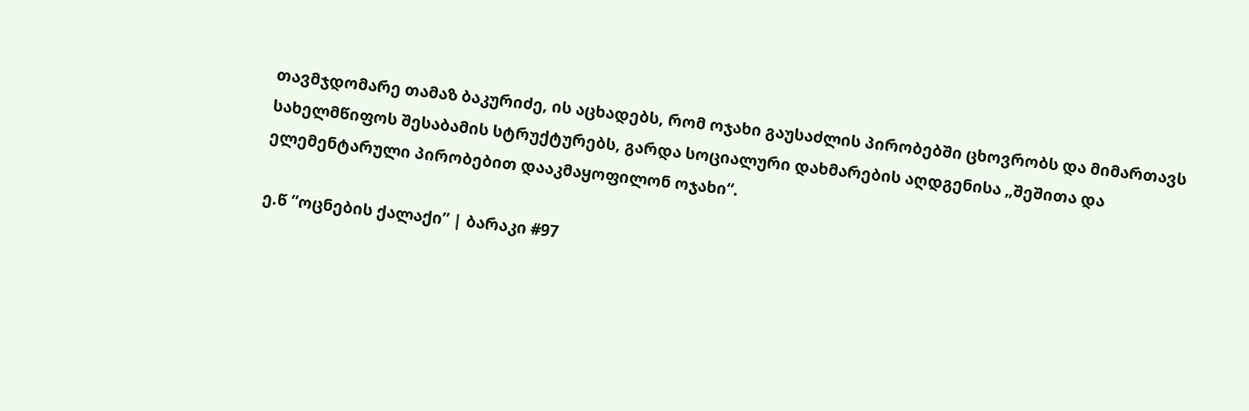თავმჯდომარე თამაზ ბაკურიძე, ის აცხადებს, რომ ოჯახი გაუსაძლის პირობებში ცხოვრობს და მიმართავს სახელმწიფოს შესაბამის სტრუქტურებს, გარდა სოციალური დახმარების აღდგენისა „შეშითა და ელემენტარული პირობებით დააკმაყოფილონ ოჯახი“.

ე.წ ”ოცნების ქალაქი” | ბარაკი #97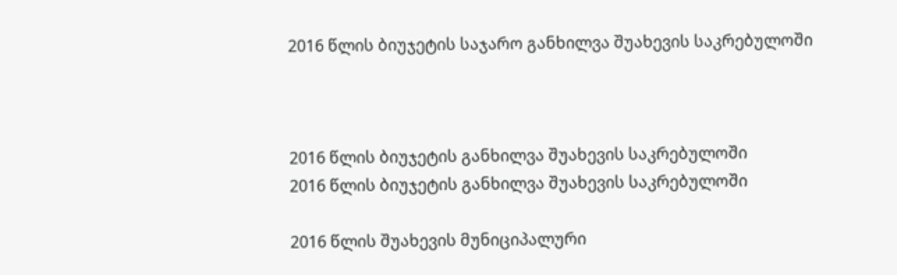2016 წლის ბიუჯეტის საჯარო განხილვა შუახევის საკრებულოში



2016 წლის ბიუჯეტის განხილვა შუახევის საკრებულოში
2016 წლის ბიუჯეტის განხილვა შუახევის საკრებულოში

2016 წლის შუახევის მუნიციპალური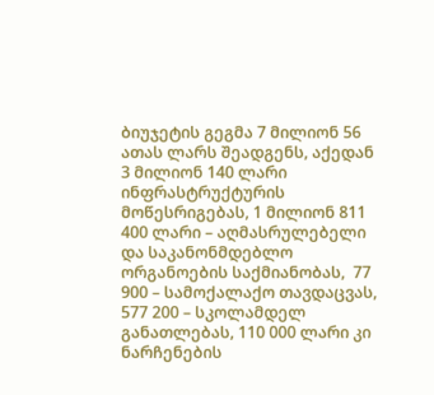ბიუჯეტის გეგმა 7 მილიონ 56 ათას ლარს შეადგენს, აქედან 3 მილიონ 140 ლარი ინფრასტრუქტურის მოწესრიგებას, 1 მილიონ 811 400 ლარი – აღმასრულებელი და საკანონმდებლო ორგანოების საქმიანობას,  77 900 – სამოქალაქო თავდაცვას, 577 200 – სკოლამდელ განათლებას, 110 000 ლარი კი ნარჩენების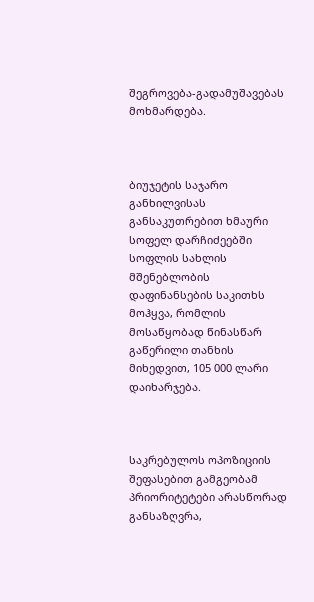შეგროვება-გადამუშავებას მოხმარდება.



ბიუჯეტის საჯარო განხილვისას განსაკუთრებით ხმაური სოფელ დარჩიძეებში სოფლის სახლის მშენებლობის დაფინანსების საკითხს მოჰყვა, რომლის მოსაწყობად წინასწარ გაწერილი თანხის მიხედვით, 105 000 ლარი დაიხარჯება.



საკრებულოს ოპოზიციის შეფასებით გამგეობამ პრიორიტეტები არასწორად განსაზღვრა,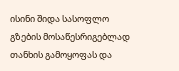ისინი შიდა სასოფლო გზების მოსაწესრიგებლად თანხის გამოყოფას და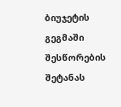ბიუჯეტის გეგმაში შესწორების შეტანას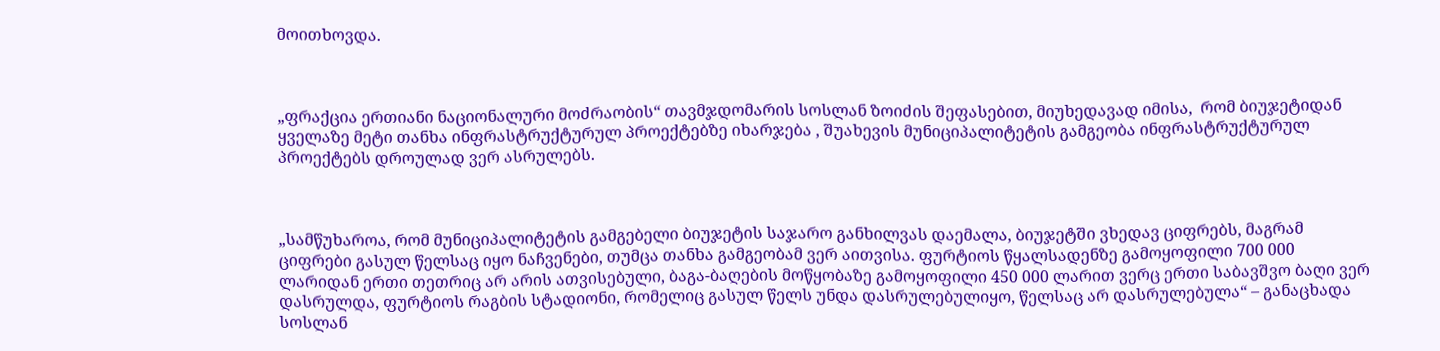მოითხოვდა.



„ფრაქცია ერთიანი ნაციონალური მოძრაობის“ თავმჯდომარის სოსლან ზოიძის შეფასებით, მიუხედავად იმისა,  რომ ბიუჯეტიდან ყველაზე მეტი თანხა ინფრასტრუქტურულ პროექტებზე იხარჯება , შუახევის მუნიციპალიტეტის გამგეობა ინფრასტრუქტურულ პროექტებს დროულად ვერ ასრულებს.



„სამწუხაროა, რომ მუნიციპალიტეტის გამგებელი ბიუჯეტის საჯარო განხილვას დაემალა, ბიუჯეტში ვხედავ ციფრებს, მაგრამ ციფრები გასულ წელსაც იყო ნაჩვენები, თუმცა თანხა გამგეობამ ვერ აითვისა. ფურტიოს წყალსადენზე გამოყოფილი 700 000 ლარიდან ერთი თეთრიც არ არის ათვისებული, ბაგა-ბაღების მოწყობაზე გამოყოფილი 450 000 ლარით ვერც ერთი საბავშვო ბაღი ვერ დასრულდა, ფურტიოს რაგბის სტადიონი, რომელიც გასულ წელს უნდა დასრულებულიყო, წელსაც არ დასრულებულა“ – განაცხადა სოსლან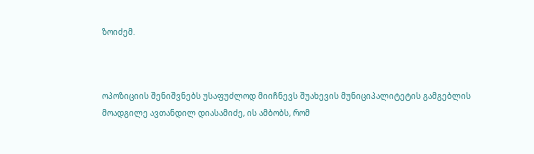ზოიძემ.



ოპოზიციის შენიშვნებს უსაფუძლოდ მიიჩნევს შუახევის მუნიციპალიტეტის გამგებლის მოადგილე ავთანდილ დიასამიძე, ის ამბობს, რომ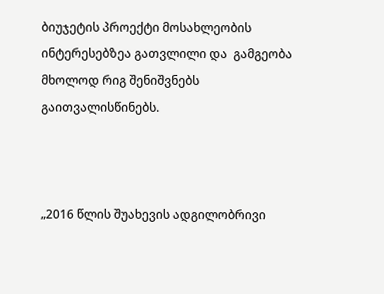ბიუჯეტის პროექტი მოსახლეობის ინტერესებზეა გათვლილი და  გამგეობა მხოლოდ რიგ შენიშვნებს გაითვალისწინებს.



„2016 წლის შუახევის ადგილობრივი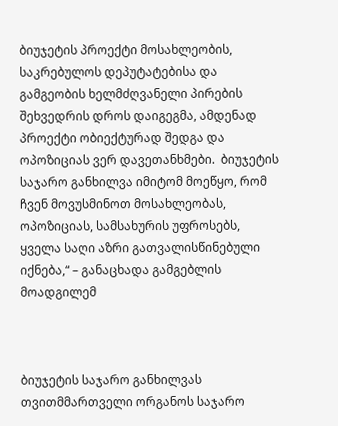ბიუჯეტის პროექტი მოსახლეობის, საკრებულოს დეპუტატებისა და გამგეობის ხელმძღვანელი პირების შეხვედრის დროს დაიგეგმა, ამდენად პროექტი ობიექტურად შედგა და ოპოზიციას ვერ დავეთანხმები.  ბიუჯეტის საჯარო განხილვა იმიტომ მოეწყო, რომ ჩვენ მოვუსმინოთ მოსახლეობას, ოპოზიციას, სამსახურის უფროსებს, ყველა საღი აზრი გათვალისწინებული იქნება,“ – განაცხადა გამგებლის მოადგილემ



ბიუჯეტის საჯარო განხილვას თვითმმართველი ორგანოს საჯარო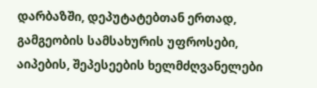დარბაზში, დეპუტატებთან ერთად,  გამგეობის სამსახურის უფროსები, აიპების, შეპესეების ხელმძღვანელები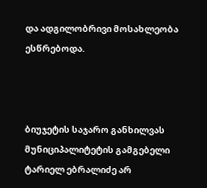და ადგილობრივი მოსახლეობა ესწრებოდა.



ბიუჯეტის საჯარო განხილვას მუნიციპალიტეტის გამგებელი ტარიელ ებრალიძე არ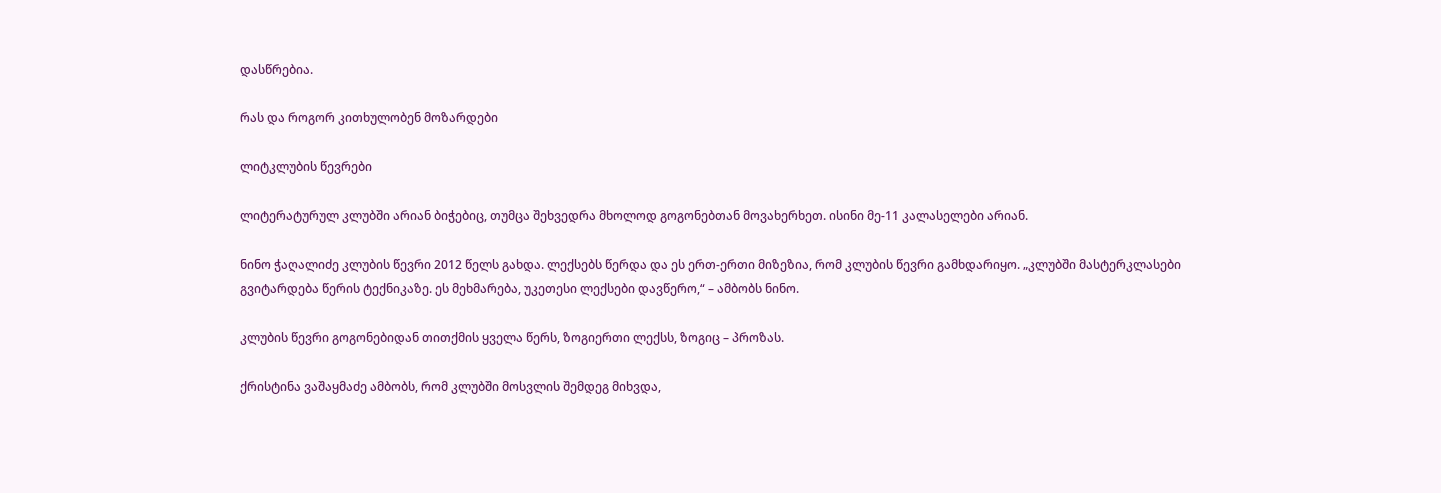დასწრებია.

რას და როგორ კითხულობენ მოზარდები

ლიტკლუბის წევრები

ლიტერატურულ კლუბში არიან ბიჭებიც, თუმცა შეხვედრა მხოლოდ გოგონებთან მოვახერხეთ. ისინი მე-11 კალასელები არიან.

ნინო ჭაღალიძე კლუბის წევრი 2012 წელს გახდა. ლექსებს წერდა და ეს ერთ-ერთი მიზეზია, რომ კლუბის წევრი გამხდარიყო. „კლუბში მასტერკლასები გვიტარდება წერის ტექნიკაზე. ეს მეხმარება, უკეთესი ლექსები დავწერო,“ – ამბობს ნინო.

კლუბის წევრი გოგონებიდან თითქმის ყველა წერს, ზოგიერთი ლექსს, ზოგიც – პროზას.

ქრისტინა ვაშაყმაძე ამბობს, რომ კლუბში მოსვლის შემდეგ მიხვდა,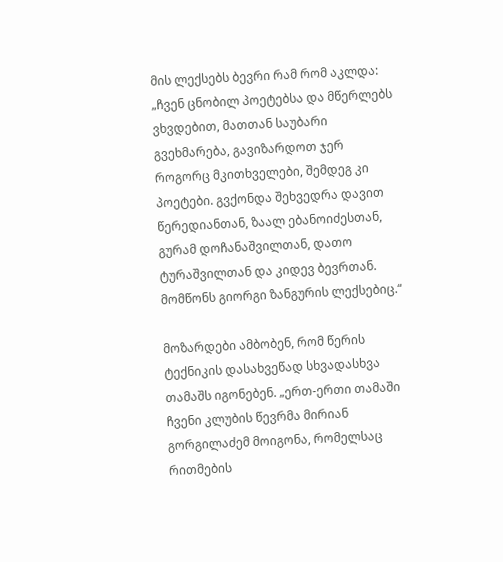მის ლექსებს ბევრი რამ რომ აკლდა: „ჩვენ ცნობილ პოეტებსა და მწერლებს ვხვდებით, მათთან საუბარი გვეხმარება, გავიზარდოთ ჯერ როგორც მკითხველები, შემდეგ კი პოეტები. გვქონდა შეხვედრა დავით წერედიანთან, ზაალ ებანოიძესთან, გურამ დოჩანაშვილთან, დათო ტურაშვილთან და კიდევ ბევრთან. მომწონს გიორგი ზანგურის ლექსებიც.“

მოზარდები ამბობენ, რომ წერის ტექნიკის დასახვეწად სხვადასხვა თამაშს იგონებენ. „ერთ-ერთი თამაში ჩვენი კლუბის წევრმა მირიან გორგილაძემ მოიგონა, რომელსაც რითმების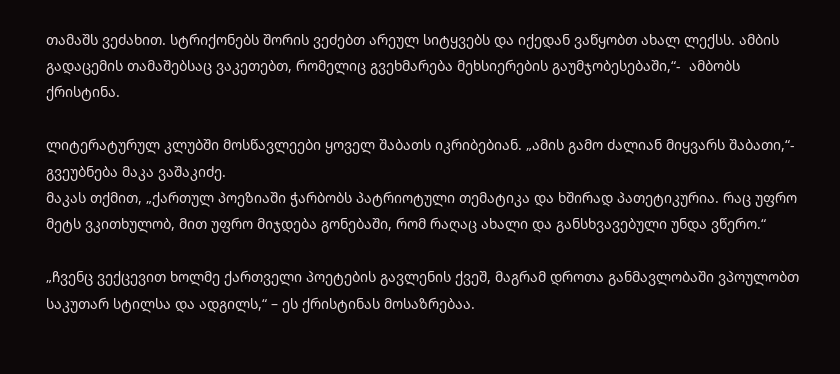თამაშს ვეძახით. სტრიქონებს შორის ვეძებთ არეულ სიტყვებს და იქედან ვაწყობთ ახალ ლექსს. ამბის გადაცემის თამაშებსაც ვაკეთებთ, რომელიც გვეხმარება მეხსიერების გაუმჯობესებაში,“-  ამბობს ქრისტინა.

ლიტერატურულ კლუბში მოსწავლეები ყოველ შაბათს იკრიბებიან. „ამის გამო ძალიან მიყვარს შაბათი,“-  გვეუბნება მაკა ვაშაკიძე.
მაკას თქმით, „ქართულ პოეზიაში ჭარბობს პატრიოტული თემატიკა და ხშირად პათეტიკურია. რაც უფრო მეტს ვკითხულობ, მით უფრო მიჯდება გონებაში, რომ რაღაც ახალი და განსხვავებული უნდა ვწერო.“

„ჩვენც ვექცევით ხოლმე ქართველი პოეტების გავლენის ქვეშ, მაგრამ დროთა განმავლობაში ვპოულობთ საკუთარ სტილსა და ადგილს,“ – ეს ქრისტინას მოსაზრებაა.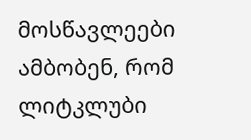მოსწავლეები ამბობენ, რომ ლიტკლუბი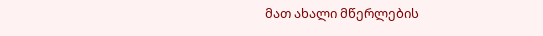მათ ახალი მწერლების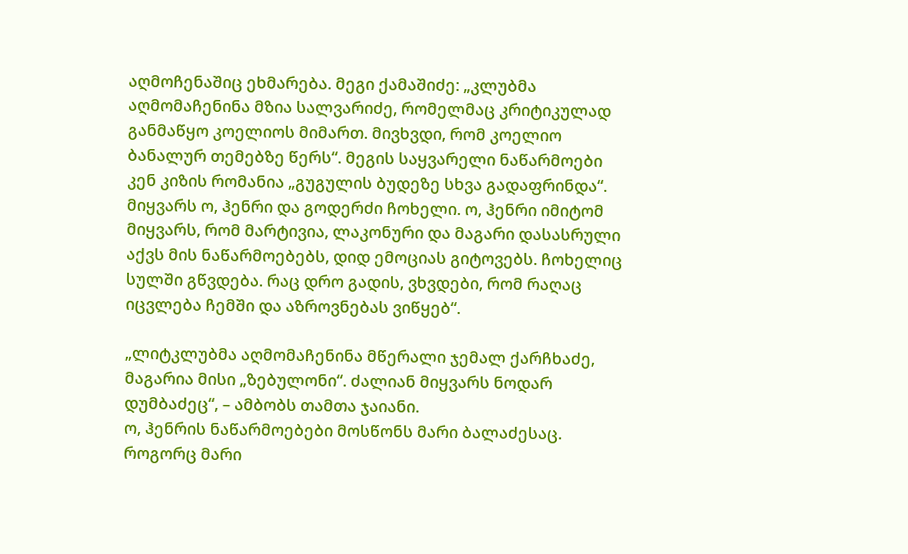აღმოჩენაშიც ეხმარება. მეგი ქამაშიძე: „კლუბმა აღმომაჩენინა მზია სალვარიძე, რომელმაც კრიტიკულად განმაწყო კოელიოს მიმართ. მივხვდი, რომ კოელიო ბანალურ თემებზე წერს“. მეგის საყვარელი ნაწარმოები კენ კიზის რომანია „გუგულის ბუდეზე სხვა გადაფრინდა“. მიყვარს ო, ჰენრი და გოდერძი ჩოხელი. ო, ჰენრი იმიტომ მიყვარს, რომ მარტივია, ლაკონური და მაგარი დასასრული აქვს მის ნაწარმოებებს, დიდ ემოციას გიტოვებს. ჩოხელიც სულში გწვდება. რაც დრო გადის, ვხვდები, რომ რაღაც იცვლება ჩემში და აზროვნებას ვიწყებ“.

„ლიტკლუბმა აღმომაჩენინა მწერალი ჯემალ ქარჩხაძე, მაგარია მისი „ზებულონი“. ძალიან მიყვარს ნოდარ დუმბაძეც“, – ამბობს თამთა ჯაიანი.
ო, ჰენრის ნაწარმოებები მოსწონს მარი ბალაძესაც. როგორც მარი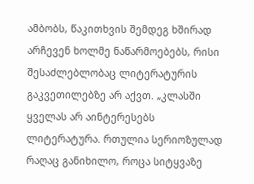ამბობს, წაკითხვის შემდეგ ხშირად არჩევენ ხოლმე ნაწარმოებებს, რისი შესაძლებლობაც ლიტერატურის გაკვეთილებზე არ აქვთ. „კლასში ყველას არ აინტერესებს ლიტერატურა. რთულია სერიოზულად რაღაც განიხილო, როცა სიტყვაზე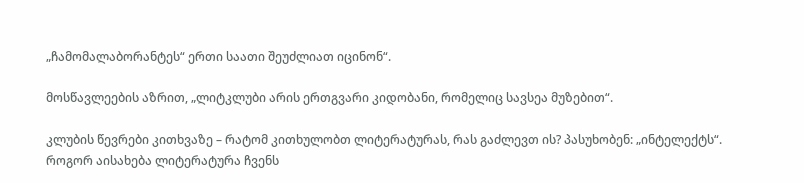„ჩამომალაბორანტეს“ ერთი საათი შეუძლიათ იცინონ“.

მოსწავლეების აზრით, „ლიტკლუბი არის ერთგვარი კიდობანი, რომელიც სავსეა მუზებით“.

კლუბის წევრები კითხვაზე – რატომ კითხულობთ ლიტერატურას, რას გაძლევთ ის? პასუხობენ: „ინტელექტს“. როგორ აისახება ლიტერატურა ჩვენს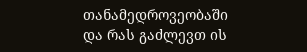თანამედროვეობაში და რას გაძლევთ ის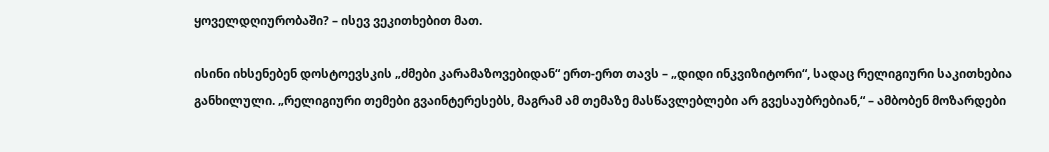ყოველდღიურობაში? – ისევ ვეკითხებით მათ.

ისინი იხსენებენ დოსტოევსკის „ძმები კარამაზოვებიდან“ ერთ-ერთ თავს – „დიდი ინკვიზიტორი“, სადაც რელიგიური საკითხებია განხილული. „რელიგიური თემები გვაინტერესებს, მაგრამ ამ თემაზე მასწავლებლები არ გვესაუბრებიან,“ – ამბობენ მოზარდები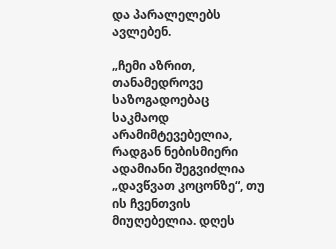და პარალელებს ავლებენ.

„ჩემი აზრით, თანამედროვე საზოგადოებაც საკმაოდ არამიმტევებელია, რადგან ნებისმიერი ადამიანი შეგვიძლია „დავწვათ კოცონზე“, თუ ის ჩვენთვის მიუღებელია. დღეს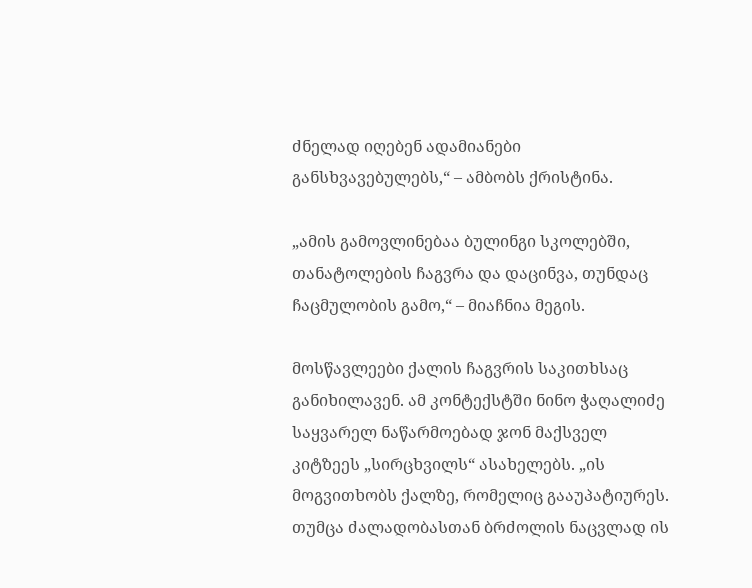ძნელად იღებენ ადამიანები განსხვავებულებს,“ – ამბობს ქრისტინა.

„ამის გამოვლინებაა ბულინგი სკოლებში, თანატოლების ჩაგვრა და დაცინვა, თუნდაც ჩაცმულობის გამო,“ – მიაჩნია მეგის.

მოსწავლეები ქალის ჩაგვრის საკითხსაც განიხილავენ. ამ კონტექსტში ნინო ჭაღალიძე საყვარელ ნაწარმოებად ჯონ მაქსველ კიტზეეს „სირცხვილს“ ასახელებს. „ის მოგვითხობს ქალზე, რომელიც გააუპატიურეს. თუმცა ძალადობასთან ბრძოლის ნაცვლად ის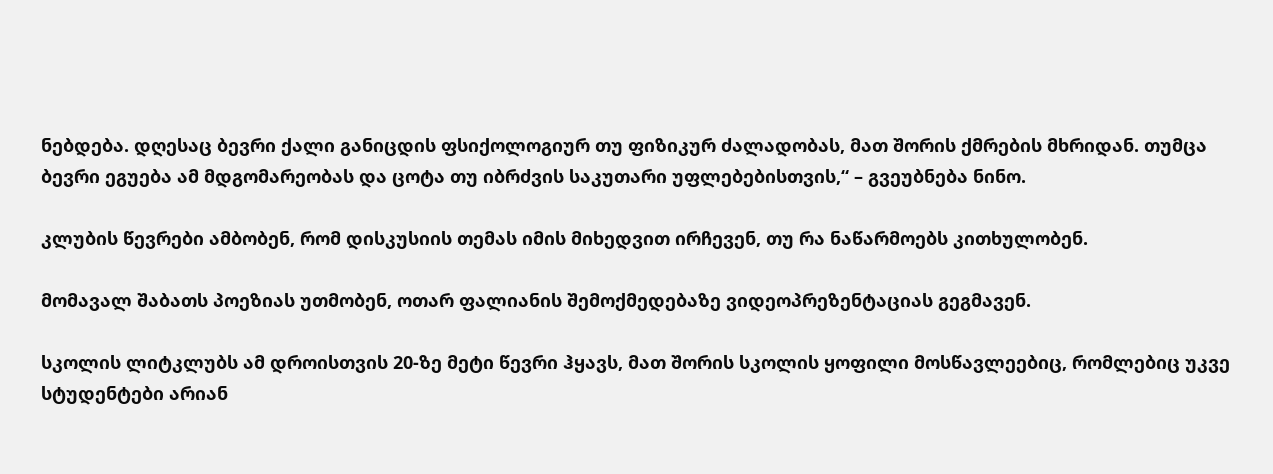ნებდება. დღესაც ბევრი ქალი განიცდის ფსიქოლოგიურ თუ ფიზიკურ ძალადობას, მათ შორის ქმრების მხრიდან. თუმცა ბევრი ეგუება ამ მდგომარეობას და ცოტა თუ იბრძვის საკუთარი უფლებებისთვის,“ – გვეუბნება ნინო.

კლუბის წევრები ამბობენ, რომ დისკუსიის თემას იმის მიხედვით ირჩევენ, თუ რა ნაწარმოებს კითხულობენ.

მომავალ შაბათს პოეზიას უთმობენ, ოთარ ფალიანის შემოქმედებაზე ვიდეოპრეზენტაციას გეგმავენ.

სკოლის ლიტკლუბს ამ დროისთვის 20-ზე მეტი წევრი ჰყავს, მათ შორის სკოლის ყოფილი მოსწავლეებიც, რომლებიც უკვე სტუდენტები არიან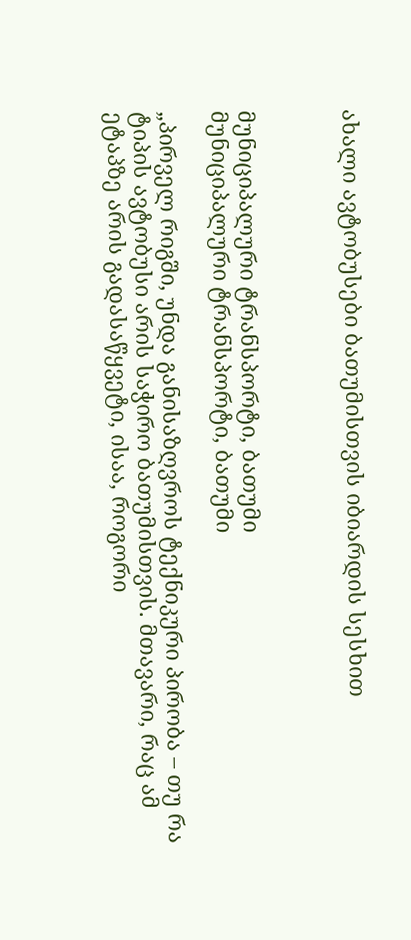ახალი ავტობუსები ბათუმისთვის იბიარდის სესხით



მუნიციპალური ტრანსპორტი, ბათუმი
მუნიციპალური ტრანსპორტი, ბათუმი

„პირველ რიგში, უნდა განისაზღვროს ტექნიკური პირობა – თუ რა ტიპის ავტობუსი არის საჭირო ბათუმისთვის. მთავარი, რაც ამ ეტაპზე არის გადასაწყვეტი, ისაა, როგორი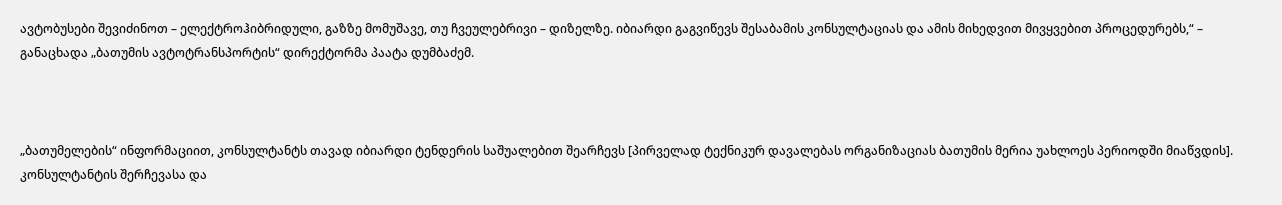ავტობუსები შევიძინოთ – ელექტროჰიბრიდული, გაზზე მომუშავე, თუ ჩვეულებრივი – დიზელზე. იბიარდი გაგვიწევს შესაბამის კონსულტაციას და ამის მიხედვით მივყვებით პროცედურებს,“ – განაცხადა „ბათუმის ავტოტრანსპორტის“ დირექტორმა პაატა დუმბაძემ.



„ბათუმელების“ ინფორმაციით, კონსულტანტს თავად იბიარდი ტენდერის საშუალებით შეარჩევს [პირველად ტექნიკურ დავალებას ორგანიზაციას ბათუმის მერია უახლოეს პერიოდში მიაწვდის]. კონსულტანტის შერჩევასა და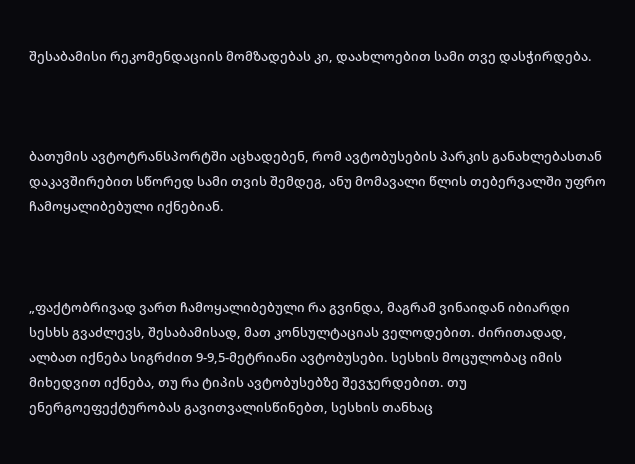შესაბამისი რეკომენდაციის მომზადებას კი, დაახლოებით სამი თვე დასჭირდება.



ბათუმის ავტოტრანსპორტში აცხადებენ, რომ ავტობუსების პარკის განახლებასთან დაკავშირებით სწორედ სამი თვის შემდეგ, ანუ მომავალი წლის თებერვალში უფრო ჩამოყალიბებული იქნებიან.



„ფაქტობრივად ვართ ჩამოყალიბებული რა გვინდა, მაგრამ ვინაიდან იბიარდი სესხს გვაძლევს, შესაბამისად, მათ კონსულტაციას ველოდებით. ძირითადად, ალბათ იქნება სიგრძით 9-9,5-მეტრიანი ავტობუსები. სესხის მოცულობაც იმის მიხედვით იქნება, თუ რა ტიპის ავტობუსებზე შევჯერდებით. თუ ენერგოეფექტურობას გავითვალისწინებთ, სესხის თანხაც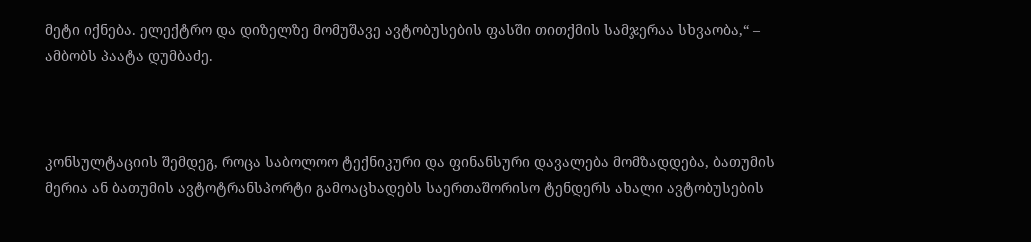მეტი იქნება. ელექტრო და დიზელზე მომუშავე ავტობუსების ფასში თითქმის სამჯერაა სხვაობა,“ – ამბობს პაატა დუმბაძე.



კონსულტაციის შემდეგ, როცა საბოლოო ტექნიკური და ფინანსური დავალება მომზადდება, ბათუმის მერია ან ბათუმის ავტოტრანსპორტი გამოაცხადებს საერთაშორისო ტენდერს ახალი ავტობუსების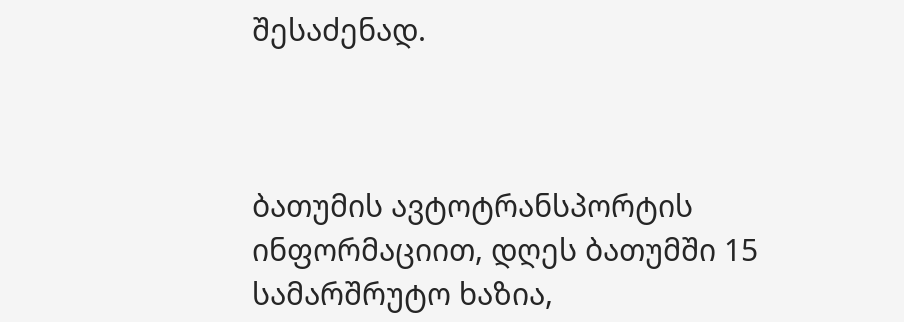შესაძენად.



ბათუმის ავტოტრანსპორტის ინფორმაციით, დღეს ბათუმში 15 სამარშრუტო ხაზია,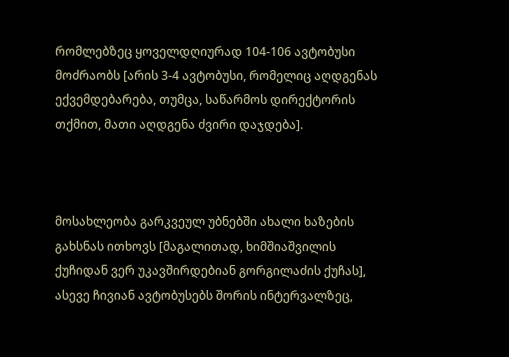რომლებზეც ყოველდღიურად 104-106 ავტობუსი მოძრაობს [არის 3-4 ავტობუსი, რომელიც აღდგენას ექვემდებარება, თუმცა, საწარმოს დირექტორის თქმით, მათი აღდგენა ძვირი დაჯდება].



მოსახლეობა გარკვეულ უბნებში ახალი ხაზების გახსნას ითხოვს [მაგალითად, ხიმშიაშვილის ქუჩიდან ვერ უკავშირდებიან გორგილაძის ქუჩას], ასევე ჩივიან ავტობუსებს შორის ინტერვალზეც,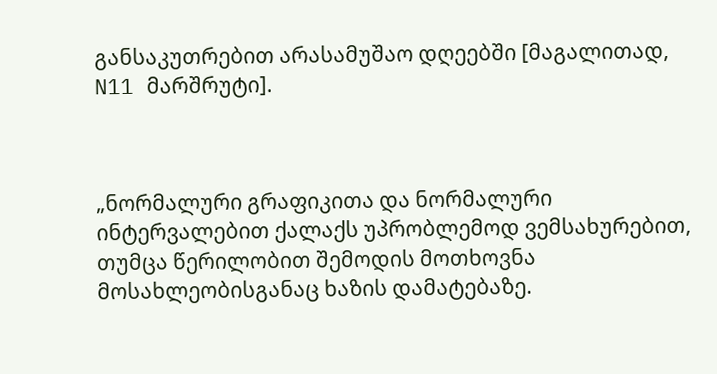განსაკუთრებით არასამუშაო დღეებში [მაგალითად, N11 მარშრუტი].



„ნორმალური გრაფიკითა და ნორმალური ინტერვალებით ქალაქს უპრობლემოდ ვემსახურებით, თუმცა წერილობით შემოდის მოთხოვნა მოსახლეობისგანაც ხაზის დამატებაზე.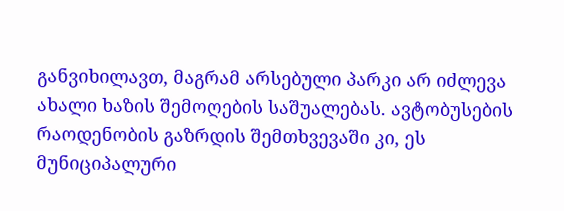განვიხილავთ, მაგრამ არსებული პარკი არ იძლევა ახალი ხაზის შემოღების საშუალებას. ავტობუსების რაოდენობის გაზრდის შემთხვევაში კი, ეს მუნიციპალური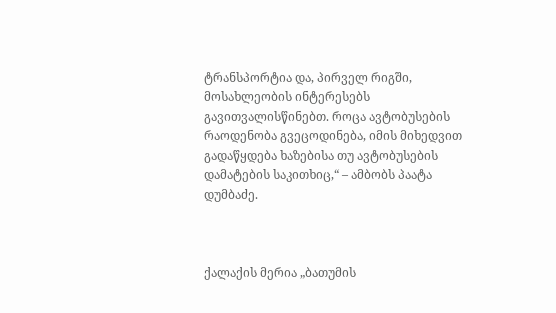ტრანსპორტია და, პირველ რიგში, მოსახლეობის ინტერესებს გავითვალისწინებთ. როცა ავტობუსების რაოდენობა გვეცოდინება, იმის მიხედვით გადაწყდება ხაზებისა თუ ავტობუსების დამატების საკითხიც,“ – ამბობს პაატა დუმბაძე.



ქალაქის მერია „ბათუმის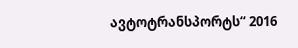ავტოტრანსპორტს“ 2016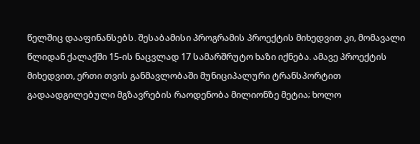წელშიც დააფინანსებს. შესაბამისი პროგრამის პროექტის მიხედვით კი, მომავალი წლიდან ქალაქში 15-ის ნაცვლად 17 სამარშრუტო ხაზი იქნება. ამავე პროექტის მიხედვით, ერთი თვის განმავლობაში მუნიციპალური ტრანსპორტით გადაადგილებული მგზავრების რაოდენობა მილიონზე მეტია; ხოლო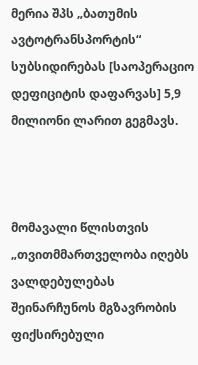მერია შპს „ბათუმის ავტოტრანსპორტის“ სუბსიდირებას [საოპერაციო დეფიციტის დაფარვას] 5,9 მილიონი ლარით გეგმავს.



მომავალი წლისთვის „თვითმმართველობა იღებს ვალდებულებას შეინარჩუნოს მგზავრობის ფიქსირებული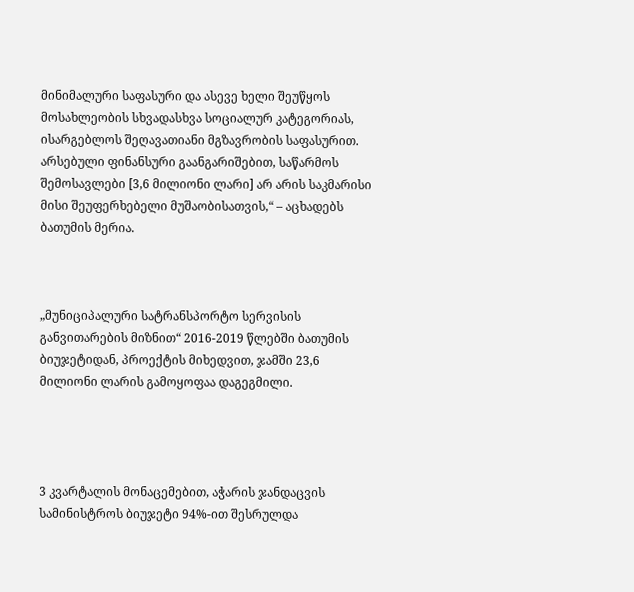მინიმალური საფასური და ასევე ხელი შეუწყოს მოსახლეობის სხვადასხვა სოციალურ კატეგორიას, ისარგებლოს შეღავათიანი მგზავრობის საფასურით. არსებული ფინანსური გაანგარიშებით, საწარმოს შემოსავლები [3,6 მილიონი ლარი] არ არის საკმარისი მისი შეუფერხებელი მუშაობისათვის,“ – აცხადებს ბათუმის მერია.



„მუნიციპალური სატრანსპორტო სერვისის განვითარების მიზნით“ 2016-2019 წლებში ბათუმის ბიუჯეტიდან, პროექტის მიხედვით, ჯამში 23,6 მილიონი ლარის გამოყოფაა დაგეგმილი.




3 კვარტალის მონაცემებით, აჭარის ჯანდაცვის სამინისტროს ბიუჯეტი 94%-ით შესრულდა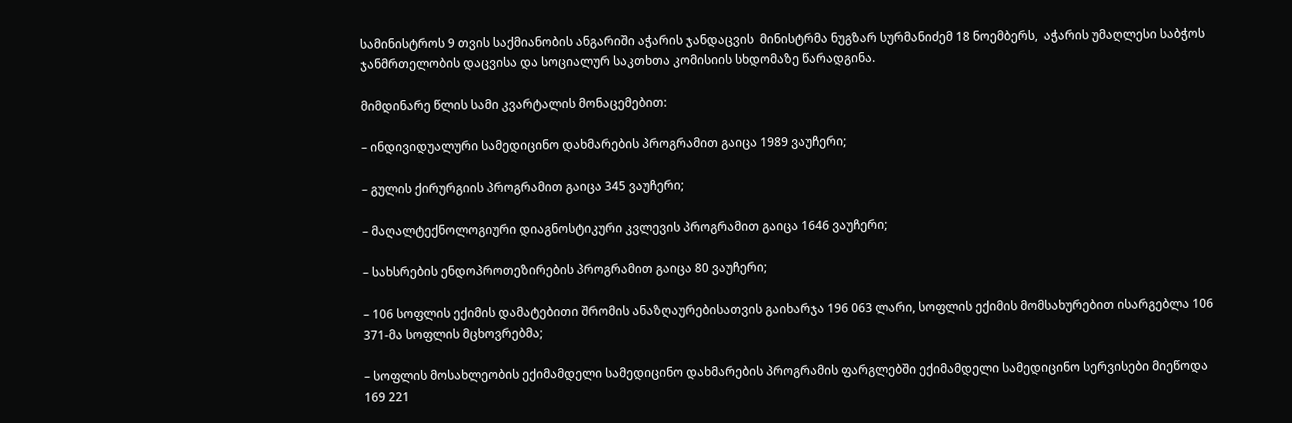სამინისტროს 9 თვის საქმიანობის ანგარიში აჭარის ჯანდაცვის  მინისტრმა ნუგზარ სურმანიძემ 18 ნოემბერს,  აჭარის უმაღლესი საბჭოს ჯანმრთელობის დაცვისა და სოციალურ საკთხთა კომისიის სხდომაზე წარადგინა.

მიმდინარე წლის სამი კვარტალის მონაცემებით:

– ინდივიდუალური სამედიცინო დახმარების პროგრამით გაიცა 1989 ვაუჩერი;

– გულის ქირურგიის პროგრამით გაიცა 345 ვაუჩერი;

– მაღალტექნოლოგიური დიაგნოსტიკური კვლევის პროგრამით გაიცა 1646 ვაუჩერი;

– სახსრების ენდოპროთეზირების პროგრამით გაიცა 80 ვაუჩერი;

– 106 სოფლის ექიმის დამატებითი შრომის ანაზღაურებისათვის გაიხარჯა 196 063 ლარი, სოფლის ექიმის მომსახურებით ისარგებლა 106 371-მა სოფლის მცხოვრებმა;

– სოფლის მოსახლეობის ექიმამდელი სამედიცინო დახმარების პროგრამის ფარგლებში ექიმამდელი სამედიცინო სერვისები მიეწოდა 169 221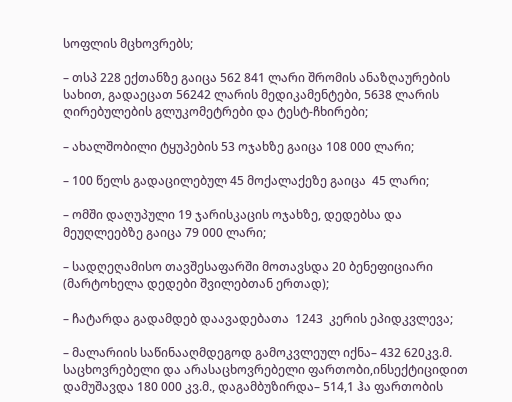სოფლის მცხოვრებს;

– თსპ 228 ექთანზე გაიცა 562 841 ლარი შრომის ანაზღაურების სახით, გადაეცათ 56242 ლარის მედიკამენტები, 5638 ლარის ღირებულების გლუკომეტრები და ტესტ-ჩხირები;

– ახალშობილი ტყუპების 53 ოჯახზე გაიცა 108 000 ლარი;

– 100 წელს გადაცილებულ 45 მოქალაქეზე გაიცა  45 ლარი;

– ომში დაღუპული 19 ჯარისკაცის ოჯახზე, დედებსა და მეუღლეებზე გაიცა 79 000 ლარი;

– სადღეღამისო თავშესაფარში მოთავსდა 20 ბენეფიციარი (მარტოხელა დედები შვილებთან ერთად);

– ჩატარდა გადამდებ დაავადებათა  1243  კერის ეპიდკვლევა;

– მალარიის საწინააღმდეგოდ გამოკვლეულ იქნა– 432 620კვ.მ. საცხოვრებელი და არასაცხოვრებელი ფართობი,ინსექტიციდით დამუშავდა 180 000 კვ.მ., დაგამბუზირდა– 514,1 ჰა ფართობის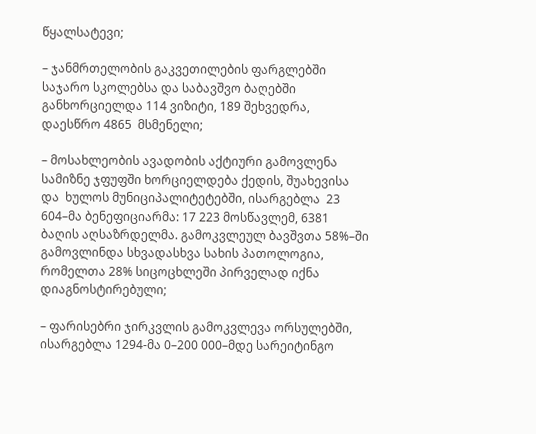წყალსატევი;

– ჯანმრთელობის გაკვეთილების ფარგლებში საჯარო სკოლებსა და საბავშვო ბაღებში განხორციელდა 114 ვიზიტი, 189 შეხვედრა,  დაესწრო 4865  მსმენელი;

– მოსახლეობის ავადობის აქტიური გამოვლენა სამიზნე ჯფუფში ხორციელდება ქედის, შუახევისა  და  ხულოს მუნიციპალიტეტებში, ისარგებლა  23 604–მა ბენეფიციარმა: 17 223 მოსწავლემ, 6381 ბაღის აღსაზრდელმა. გამოკვლეულ ბავშვთა 58%–ში გამოვლინდა სხვადასხვა სახის პათოლოგია, რომელთა 28% სიცოცხლეში პირველად იქნა დიაგნოსტირებული;

– ფარისებრი ჯირკვლის გამოკვლევა ორსულებში, ისარგებლა 1294-მა 0–200 000–მდე სარეიტინგო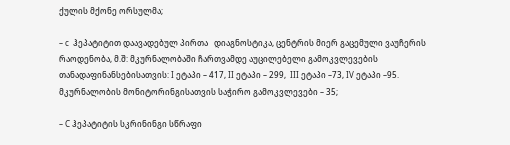ქულის მქონე ორსულმა;

– c  ჰეპატიტით დაავადებულ პირთა   დიაგნოსტიკა, ცენტრის მიერ გაცემული ვაუჩერის რაოდენობა, მ.შ: მკურნალობაში ჩართვამდე აუცილებელი გამოკვლევების თანადაფინანსებისათვის: I ეტაპი – 417, II ეტაპი – 299,  III ეტაპი –73, IV ეტაპი –95. მკურნალობის მონიტორინგისათვის საჭირო გამოკვლევები – 35;

– C ჰეპატიტის სკრინინგი სწრაფი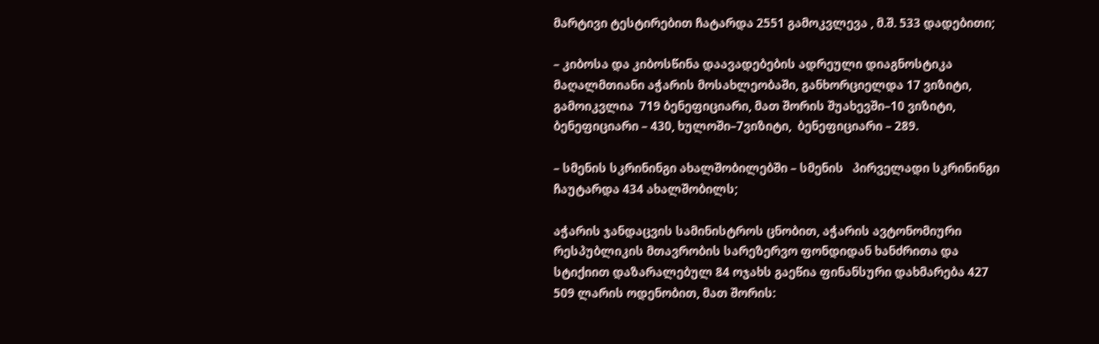მარტივი ტესტირებით ჩატარდა 2551 გამოკვლევა , მ.შ. 533 დადებითი;

– კიბოსა და კიბოსწინა დაავადებების ადრეული დიაგნოსტიკა მაღალმთიანი აჭარის მოსახლეობაში, განხორციელდა 17 ვიზიტი, გამოიკვლია  719 ბენეფიციარი, მათ შორის შუახევში–10 ვიზიტი,  ბენეფიციარი – 430, ხულოში–7ვიზიტი,  ბენეფიციარი – 289.

– სმენის სკრინინგი ახალშობილებში – სმენის   პირველადი სკრინინგი ჩაუტარდა 434 ახალშობილს;

აჭარის ჯანდაცვის სამინისტროს ცნობით, აჭარის ავტონომიური რესპუბლიკის მთავრობის სარეზერვო ფონდიდან ხანძრითა და სტიქიით დაზარალებულ 84 ოჯახს გაეწია ფინანსური დახმარება 427 509 ლარის ოდენობით, მათ შორის: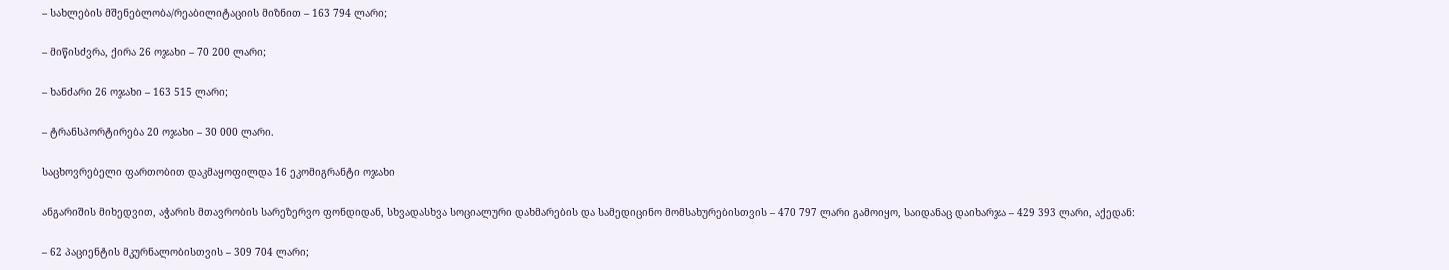– სახლების მშენებლობა/რეაბილიტაციის მიზნით – 163 794 ლარი;

– მიწისძვრა, ქირა 26 ოჯახი – 70 200 ლარი;

– ხანძარი 26 ოჯახი – 163 515 ლარი;

– ტრანსპორტირება 20 ოჯახი – 30 000 ლარი.

საცხოვრებელი ფართობით დაკმაყოფილდა 16 ეკომიგრანტი ოჯახი

ანგარიშის მიხედვით, აჭარის მთავრობის სარეზერვო ფონდიდან, სხვადასხვა სოციალური დახმარების და სამედიცინო მომსახურებისთვის – 470 797 ლარი გამოიყო, საიდანაც დაიხარჯა – 429 393 ლარი, აქედან:

– 62 პაციენტის მკურნალობისთვის – 309 704 ლარი;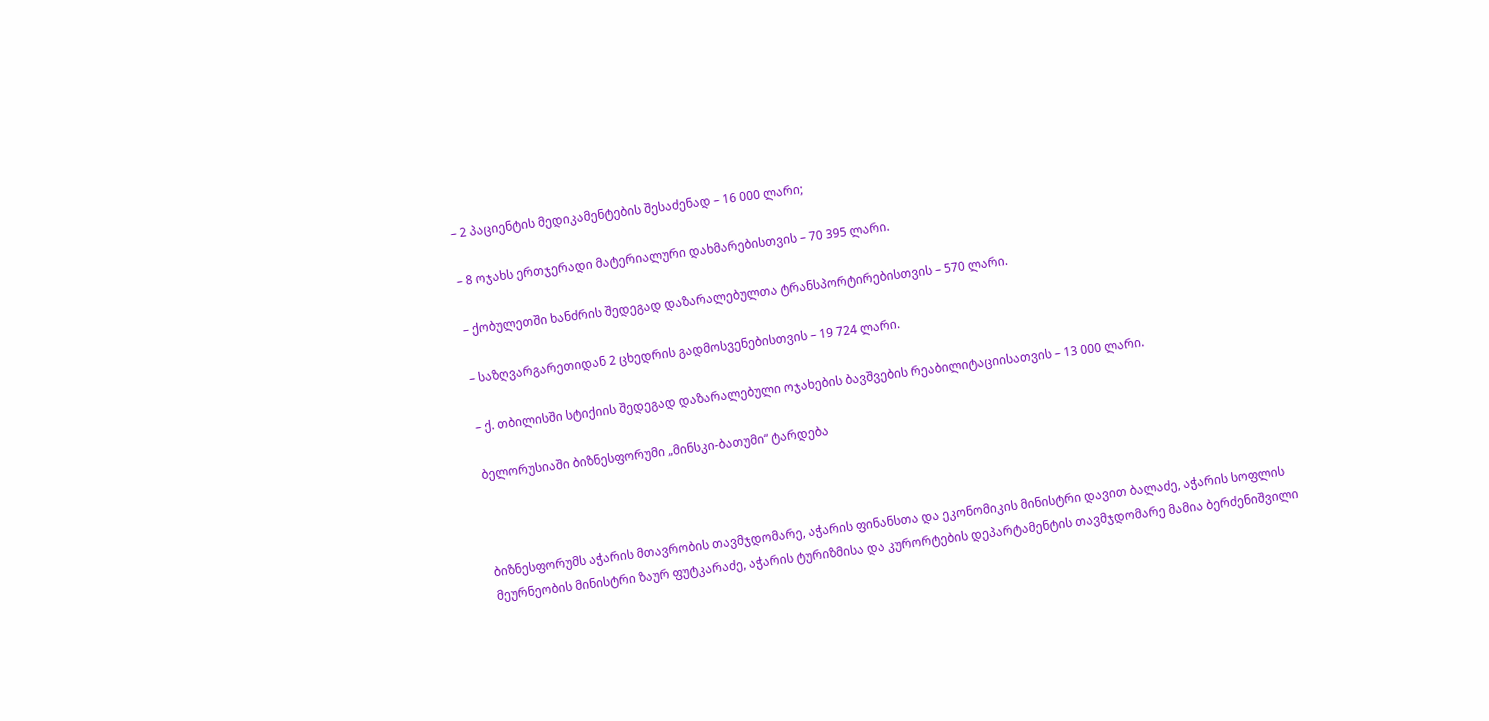– 2 პაციენტის მედიკამენტების შესაძენად – 16 000 ლარი;

– 8 ოჯახს ერთჯერადი მატერიალური დახმარებისთვის – 70 395 ლარი.

– ქობულეთში ხანძრის შედეგად დაზარალებულთა ტრანსპორტირებისთვის – 570 ლარი.

– საზღვარგარეთიდან 2 ცხედრის გადმოსვენებისთვის – 19 724 ლარი.

– ქ. თბილისში სტიქიის შედეგად დაზარალებული ოჯახების ბავშვების რეაბილიტაციისათვის – 13 000 ლარი.

ბელორუსიაში ბიზნესფორუმი „მინსკი-ბათუმი“ ტარდება



ბიზნესფორუმს აჭარის მთავრობის თავმჯდომარე, აჭარის ფინანსთა და ეკონომიკის მინისტრი დავით ბალაძე, აჭარის სოფლის მეურნეობის მინისტრი ზაურ ფუტკარაძე, აჭარის ტურიზმისა და კურორტების დეპარტამენტის თავმჯდომარე მამია ბერძენიშვილი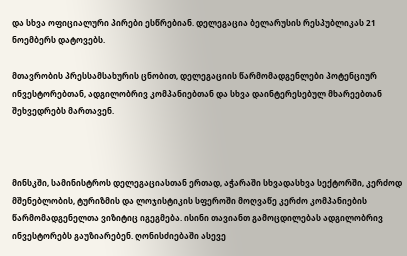და სხვა ოფიციალური პირები ესწრებიან. დელეგაცია ბელარუსის რესპუბლიკას 21 ნოემბერს დატოვებს.

მთავრობის პრესსამსახურის ცნობით, დელეგაციის წარმომადგენლები პოტენციურ ინვესტორებთან, ადგილობრივ კომპანიებთან და სხვა დაინტერესებულ მხარეებთან შეხვედრებს მართავენ.



მინსკში, სამინისტროს დელეგაციასთან ერთად, აჭარაში სხვადასხვა სექტორში, კერძოდ მშენებლობის, ტურიზმის და ლოჯისტიკის სფეროში მოღვაწე კერძო კომპანიების წარმომადგენელთა ვიზიტიც იგეგმება. ისინი თავიანთ გამოცდილებას ადგილობრივ ინვესტორებს გაუზიარებენ. ღონისძიებაში ასევე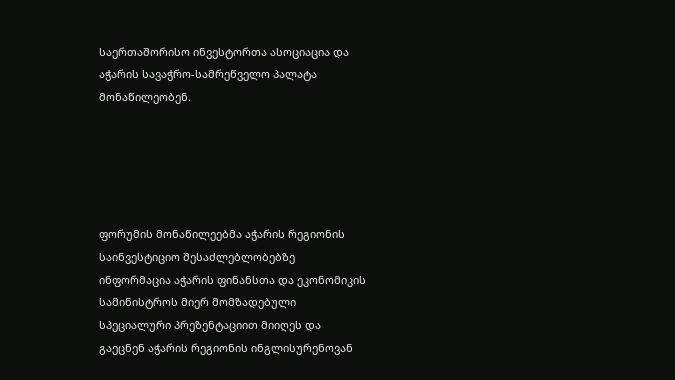საერთაშორისო ინვესტორთა ასოციაცია და აჭარის სავაჭრო-სამრეწველო პალატა მონაწილეობენ.





ფორუმის მონაწილეებმა აჭარის რეგიონის საინვესტიციო შესაძლებლობებზე ინფორმაცია აჭარის ფინანსთა და ეკონომიკის სამინისტროს მიერ მომზადებული სპეციალური პრეზენტაციით მიიღეს და გაეცნენ აჭარის რეგიონის ინგლისურენოვან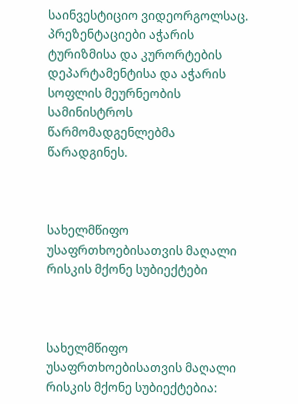საინვესტიციო ვიდეორგოლსაც. პრეზენტაციები აჭარის ტურიზმისა და კურორტების დეპარტამენტისა და აჭარის სოფლის მეურნეობის სამინისტროს წარმომადგენლებმა წარადგინეს.



სახელმწიფო უსაფრთხოებისათვის მაღალი რისკის მქონე სუბიექტები



სახელმწიფო უსაფრთხოებისათვის მაღალი რისკის მქონე სუბიექტებია: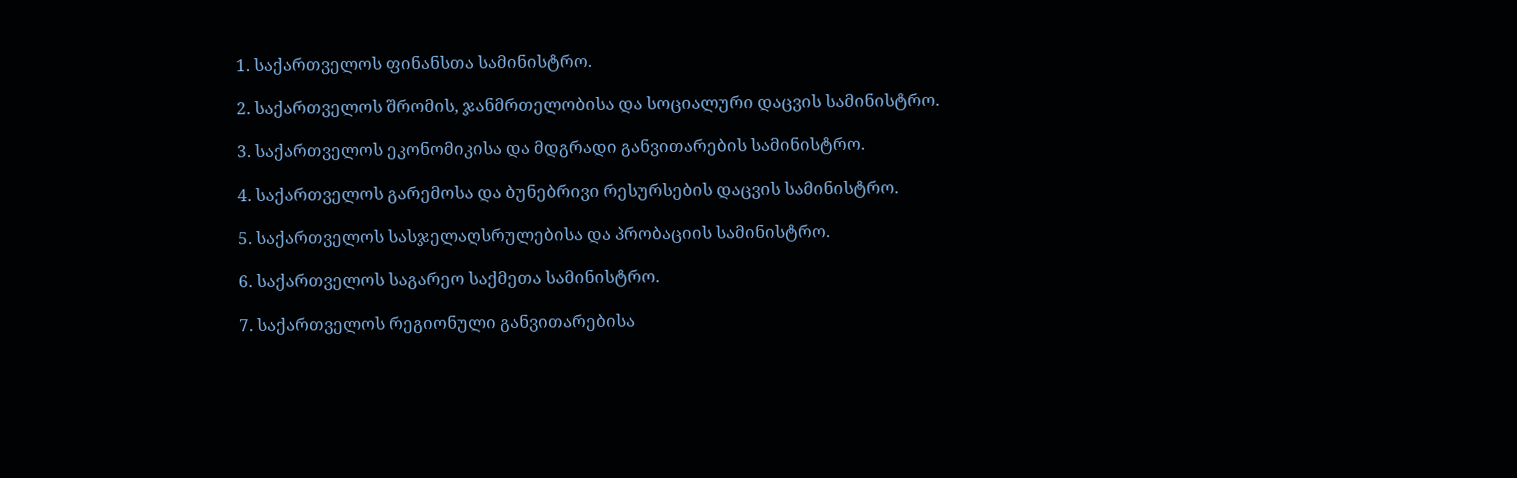1. საქართველოს ფინანსთა სამინისტრო.

2. საქართველოს შრომის, ჯანმრთელობისა და სოციალური დაცვის სამინისტრო.

3. საქართველოს ეკონომიკისა და მდგრადი განვითარების სამინისტრო.

4. საქართველოს გარემოსა და ბუნებრივი რესურსების დაცვის სამინისტრო.

5. საქართველოს სასჯელაღსრულებისა და პრობაციის სამინისტრო.

6. საქართველოს საგარეო საქმეთა სამინისტრო.

7. საქართველოს რეგიონული განვითარებისა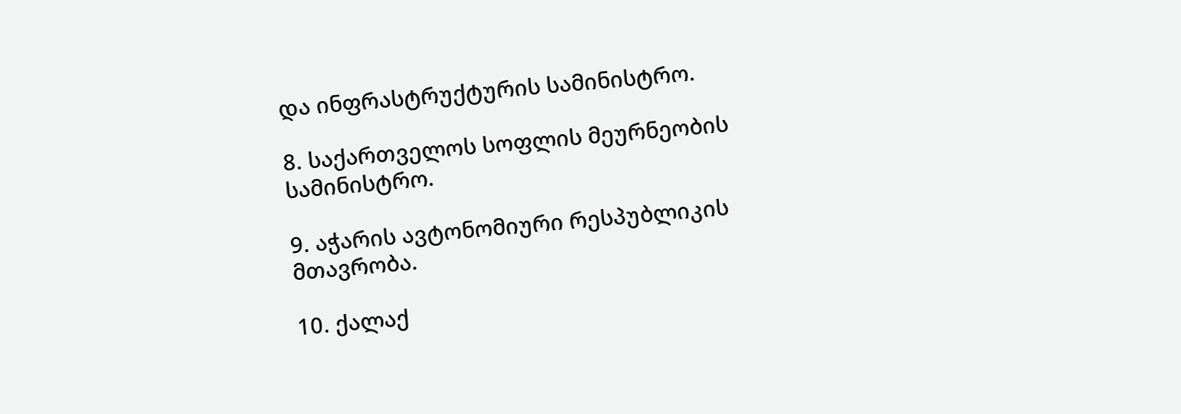და ინფრასტრუქტურის სამინისტრო.

8. საქართველოს სოფლის მეურნეობის სამინისტრო.

9. აჭარის ავტონომიური რესპუბლიკის მთავრობა.

10. ქალაქ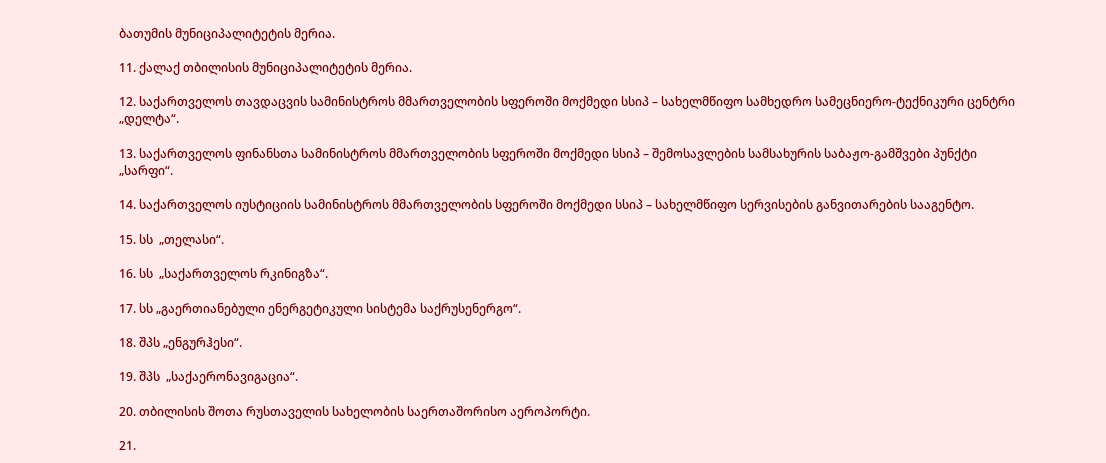ბათუმის მუნიციპალიტეტის მერია.

11. ქალაქ თბილისის მუნიციპალიტეტის მერია.

12. საქართველოს თავდაცვის სამინისტროს მმართველობის სფეროში მოქმედი სსიპ – სახელმწიფო სამხედრო სამეცნიერო-ტექნიკური ცენტრი „დელტა“.

13. საქართველოს ფინანსთა სამინისტროს მმართველობის სფეროში მოქმედი სსიპ – შემოსავლების სამსახურის საბაჟო-გამშვები პუნქტი „სარფი“.

14. საქართველოს იუსტიციის სამინისტროს მმართველობის სფეროში მოქმედი სსიპ – სახელმწიფო სერვისების განვითარების სააგენტო.

15. სს  „თელასი“.

16. სს  „საქართველოს რკინიგზა“.

17. სს „გაერთიანებული ენერგეტიკული სისტემა საქრუსენერგო“.

18. შპს „ენგურჰესი“.

19. შპს  „საქაერონავიგაცია“.

20. თბილისის შოთა რუსთაველის სახელობის საერთაშორისო აეროპორტი.

21.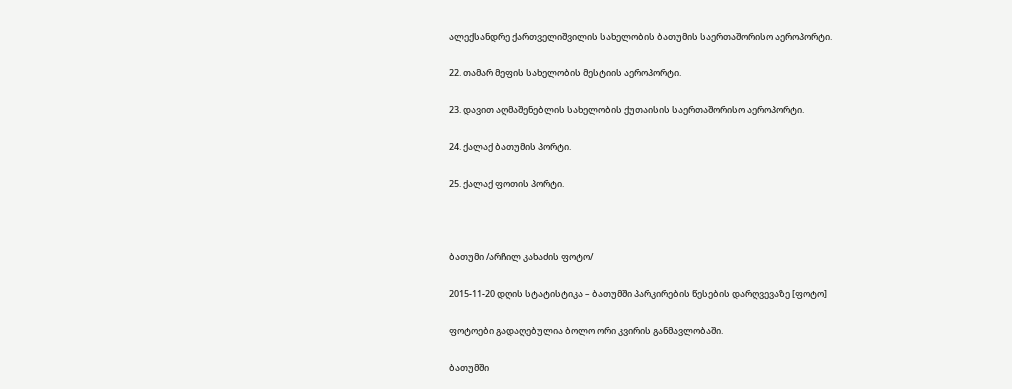ალექსანდრე ქართველიშვილის სახელობის ბათუმის საერთაშორისო აეროპორტი.

22. თამარ მეფის სახელობის მესტიის აეროპორტი.

23. დავით აღმაშენებლის სახელობის ქუთაისის საერთაშორისო აეროპორტი.

24. ქალაქ ბათუმის პორტი.

25. ქალაქ ფოთის პორტი.



ბათუმი /არჩილ კახაძის ფოტო/

2015-11-20 დღის სტატისტიკა – ბათუმში პარკირების წესების დარღვევაზე [ფოტო]

ფოტოები გადაღებულია ბოლო ორი კვირის განმავლობაში.

ბათუმში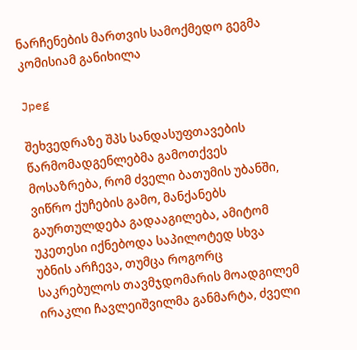ნარჩენების მართვის სამოქმედო გეგმა კომისიამ განიხილა

Jpeg

შეხვედრაზე შპს სანდასუფთავების წარმომადგენლებმა გამოთქვეს მოსაზრება, რომ ძველი ბათუმის უბანში, ვიწრო ქუჩების გამო, მანქანებს გაურთულდება გადააგილება, ამიტომ უკეთესი იქნებოდა საპილოტედ სხვა უბნის არჩევა, თუმცა როგორც საკრებულოს თავმჯდომარის მოადგილემ ირაკლი ჩავლეიშვილმა განმარტა, ძველი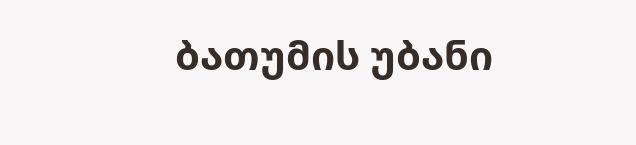ბათუმის უბანი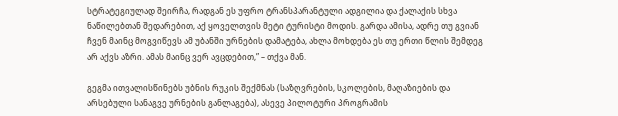სტრატეგიულად შეირჩა, რადგან ეს უფრო ტრანსპარანტული ადგილია და ქალაქის სხვა ნაწილებთან შედარებით, აქ ყოველთვის მეტი ტურისტი მოდის. გარდა ამისა, ადრე თუ გვიან ჩვენ მაინც მოგვიწევს ამ უბანში ურნების დამატება, ახლა მოხდება ეს თუ ერთი წლის შემდეგ არ აქვს აზრი. ამას მაინც ვერ ავცდებით,” – თქვა მან.

გეგმა ითვალისწინებს უბნის რუკის შექმნას (საზღვრების, სკოლების, მაღაზიების და არსებული სანაგვე ურნების განლაგება), ასევე პილოტური პროგრამის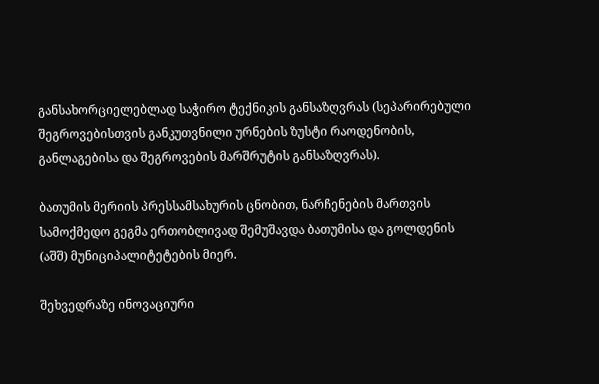განსახორციელებლად საჭირო ტექნიკის განსაზღვრას (სეპარირებული შეგროვებისთვის განკუთვნილი ურნების ზუსტი რაოდენობის, განლაგებისა და შეგროვების მარშრუტის განსაზღვრას).

ბათუმის მერიის პრესსამსახურის ცნობით, ნარჩენების მართვის სამოქმედო გეგმა ერთობლივად შემუშავდა ბათუმისა და გოლდენის (აშშ) მუნიციპალიტეტების მიერ.

შეხვედრაზე ინოვაციური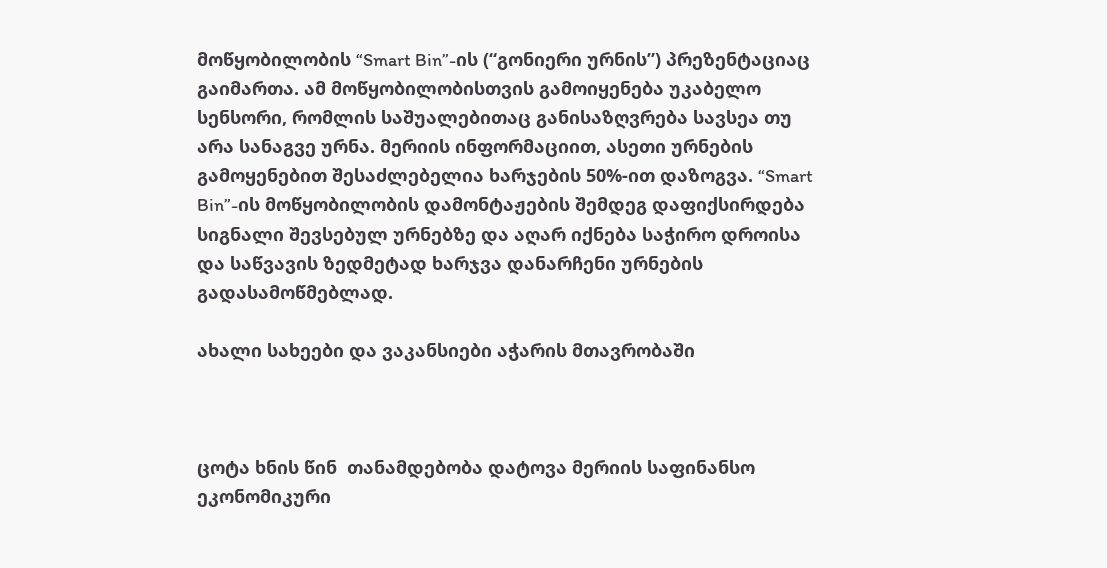მოწყობილობის “Smart Bin”-ის (“გონიერი ურნის”) პრეზენტაციაც გაიმართა. ამ მოწყობილობისთვის გამოიყენება უკაბელო სენსორი, რომლის საშუალებითაც განისაზღვრება სავსეა თუ არა სანაგვე ურნა. მერიის ინფორმაციით, ასეთი ურნების გამოყენებით შესაძლებელია ხარჯების 50%-ით დაზოგვა. “Smart Bin”-ის მოწყობილობის დამონტაჟების შემდეგ დაფიქსირდება სიგნალი შევსებულ ურნებზე და აღარ იქნება საჭირო დროისა და საწვავის ზედმეტად ხარჯვა დანარჩენი ურნების გადასამოწმებლად.

ახალი სახეები და ვაკანსიები აჭარის მთავრობაში



ცოტა ხნის წინ  თანამდებობა დატოვა მერიის საფინანსო ეკონომიკური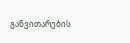განვითარების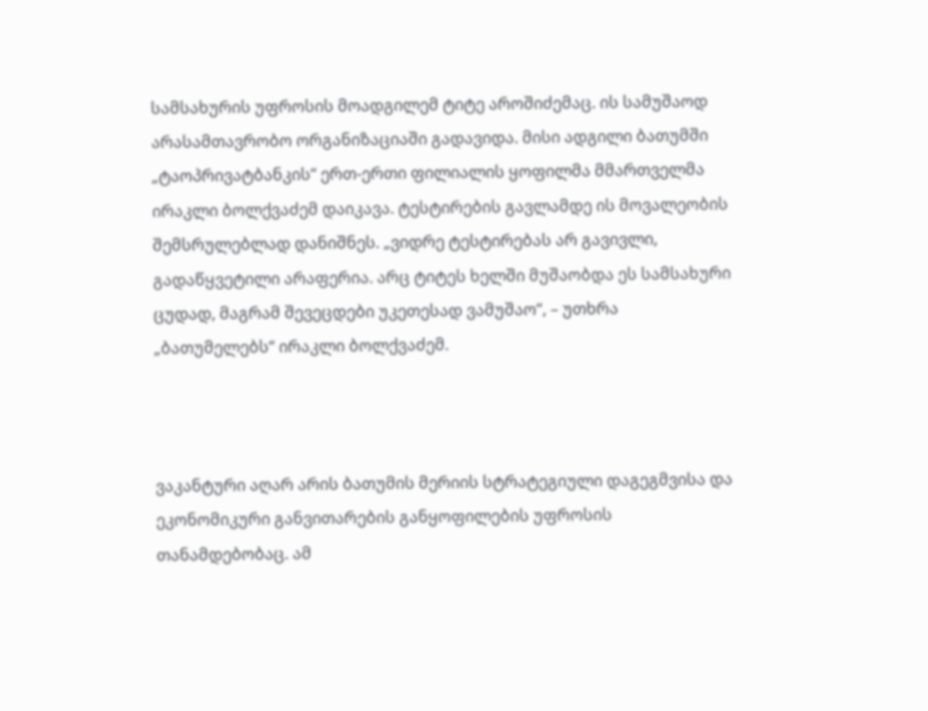სამსახურის უფროსის მოადგილემ ტიტე აროშიძემაც. ის სამუშაოდ არასამთავრობო ორგანიზაციაში გადავიდა. მისი ადგილი ბათუმში „ტაოპრივატბანკის“ ერთ-ერთი ფილიალის ყოფილმა მმართველმა ირაკლი ბოლქვაძემ დაიკავა. ტესტირების გავლამდე ის მოვალეობის შემსრულებლად დანიშნეს. „ვიდრე ტესტირებას არ გავივლი, გადაწყვეტილი არაფერია. არც ტიტეს ხელში მუშაობდა ეს სამსახური ცუდად, მაგრამ შევეცდები უკეთესად ვამუშაო“, – უთხრა „ბათუმელებს“ ირაკლი ბოლქვაძემ.



ვაკანტური აღარ არის ბათუმის მერიის სტრატეგიული დაგეგმვისა და ეკონომიკური განვითარების განყოფილების უფროსის თანამდებობაც. ამ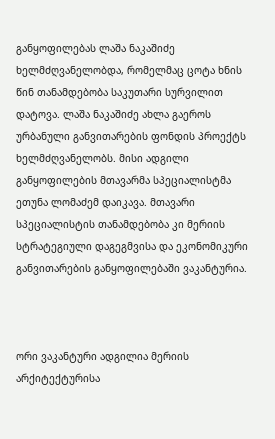განყოფილებას ლაშა ნაკაშიძე ხელმძღვანელობდა, რომელმაც ცოტა ხნის წინ თანამდებობა საკუთარი სურვილით დატოვა. ლაშა ნაკაშიძე ახლა გაეროს ურბანული განვითარების ფონდის პროექტს ხელმძღვანელობს. მისი ადგილი განყოფილების მთავარმა სპეციალისტმა ეთუნა ლომაძემ დაიკავა. მთავარი სპეციალისტის თანამდებობა კი მერიის სტრატეგიული დაგეგმვისა და ეკონომიკური განვითარების განყოფილებაში ვაკანტურია.



ორი ვაკანტური ადგილია მერიის არქიტექტურისა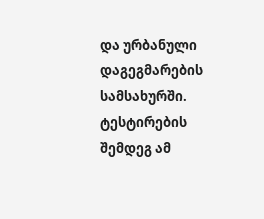და ურბანული დაგეგმარების სამსახურში. ტესტირების შემდეგ ამ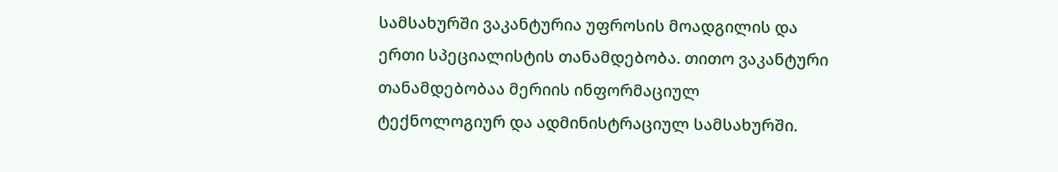სამსახურში ვაკანტურია უფროსის მოადგილის და ერთი სპეციალისტის თანამდებობა. თითო ვაკანტური თანამდებობაა მერიის ინფორმაციულ ტექნოლოგიურ და ადმინისტრაციულ სამსახურში.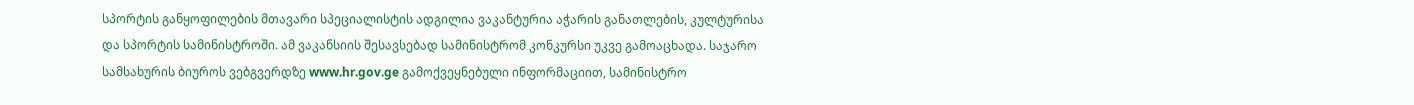სპორტის განყოფილების მთავარი სპეციალისტის ადგილია ვაკანტურია აჭარის განათლების, კულტურისა და სპორტის სამინისტროში. ამ ვაკანსიის შესავსებად სამინისტრომ კონკურსი უკვე გამოაცხადა. საჯარო სამსახურის ბიუროს ვებგვერდზე www.hr.gov.ge გამოქვეყნებული ინფორმაციით, სამინისტრო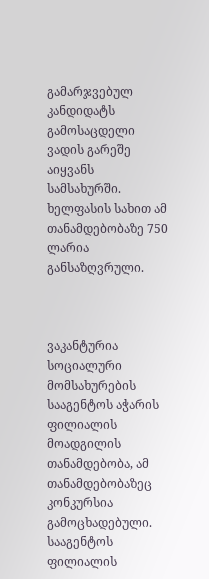გამარჯვებულ კანდიდატს გამოსაცდელი ვადის გარეშე აიყვანს სამსახურში. ხელფასის სახით ამ თანამდებობაზე 750 ლარია განსაზღვრული.



ვაკანტურია სოციალური მომსახურების სააგენტოს აჭარის ფილიალის მოადგილის თანამდებობა, ამ თანამდებობაზეც კონკურსია გამოცხადებული. სააგენტოს ფილიალის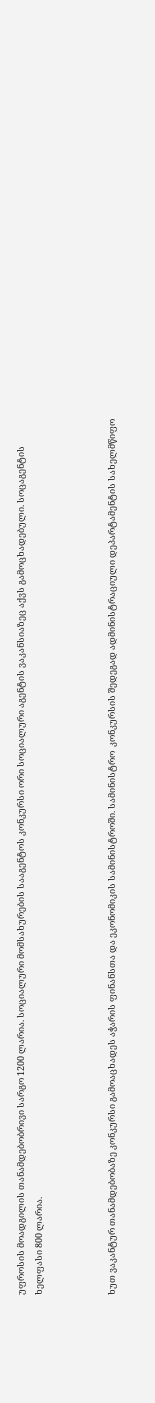უფროსის მოადგილის თანამდებობრივი სარგო 1200 ლარია. სოციალური მომსახურების სააგენტოს კონკურსი ორი სოციალური აგენტის ვაკანსიაზეც აქვს გამოცხადებული. სოცაგენტის ხელფასი 800 ლარია.



ხუთ ვაკანტურ თანამდებობაზე კონკურსი გამოაცხადეს აჭარის ფინანსთა და ეკონომიკის სამინისტროში. სამინისტრო  კონკურსის შედეგად ადმინისტრაციული დეპარტამენტის სახელმწიფო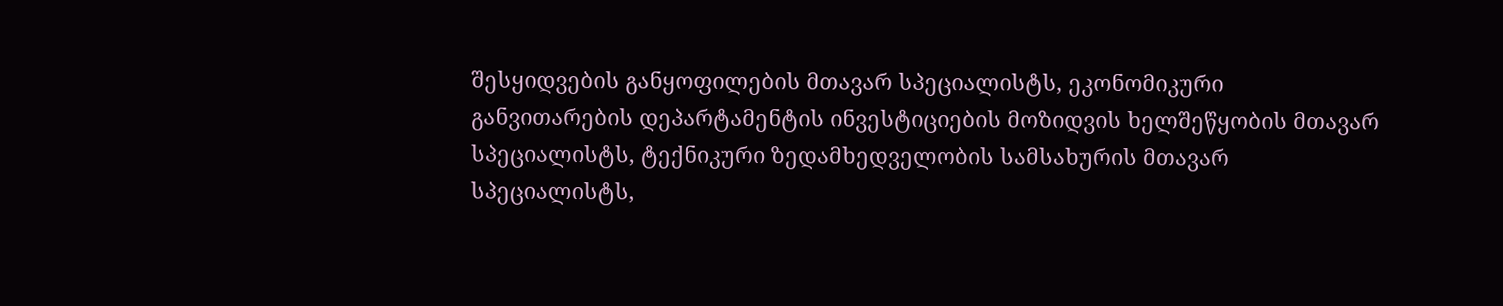შესყიდვების განყოფილების მთავარ სპეციალისტს, ეკონომიკური განვითარების დეპარტამენტის ინვესტიციების მოზიდვის ხელშეწყობის მთავარ სპეციალისტს, ტექნიკური ზედამხედველობის სამსახურის მთავარ სპეციალისტს,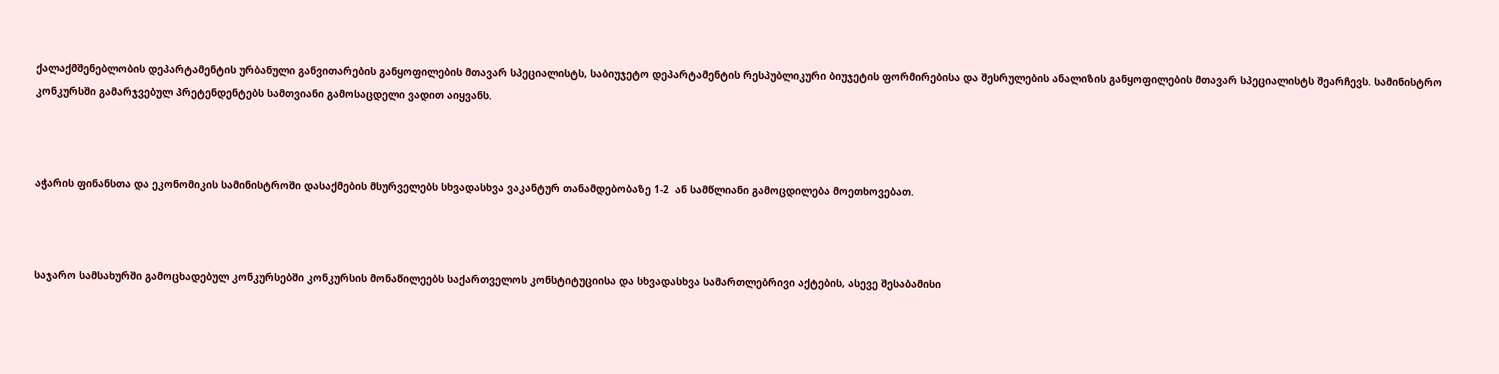ქალაქმშენებლობის დეპარტამენტის ურბანული განვითარების განყოფილების მთავარ სპეციალისტს, საბიუჯეტო დეპარტამენტის რესპუბლიკური ბიუჯეტის ფორმირებისა და შესრულების ანალიზის განყოფილების მთავარ სპეციალისტს შეარჩევს. სამინისტრო კონკურსში გამარჯვებულ პრეტენდენტებს სამთვიანი გამოსაცდელი ვადით აიყვანს.



აჭარის ფინანსთა და ეკონომიკის სამინისტროში დასაქმების მსურველებს სხვადასხვა ვაკანტურ თანამდებობაზე 1-2  ან სამწლიანი გამოცდილება მოეთხოვებათ.



საჯარო სამსახურში გამოცხადებულ კონკურსებში კონკურსის მონაწილეებს საქართველოს კონსტიტუციისა და სხვადასხვა სამართლებრივი აქტების, ასევე შესაბამისი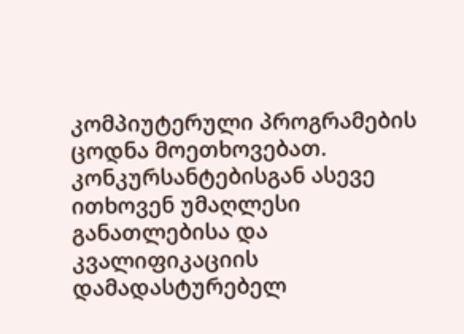კომპიუტერული პროგრამების ცოდნა მოეთხოვებათ. კონკურსანტებისგან ასევე ითხოვენ უმაღლესი განათლებისა და კვალიფიკაციის დამადასტურებელ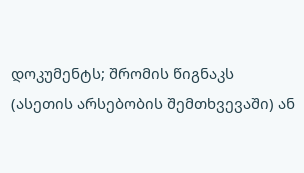დოკუმენტს; შრომის წიგნაკს (ასეთის არსებობის შემთხვევაში) ან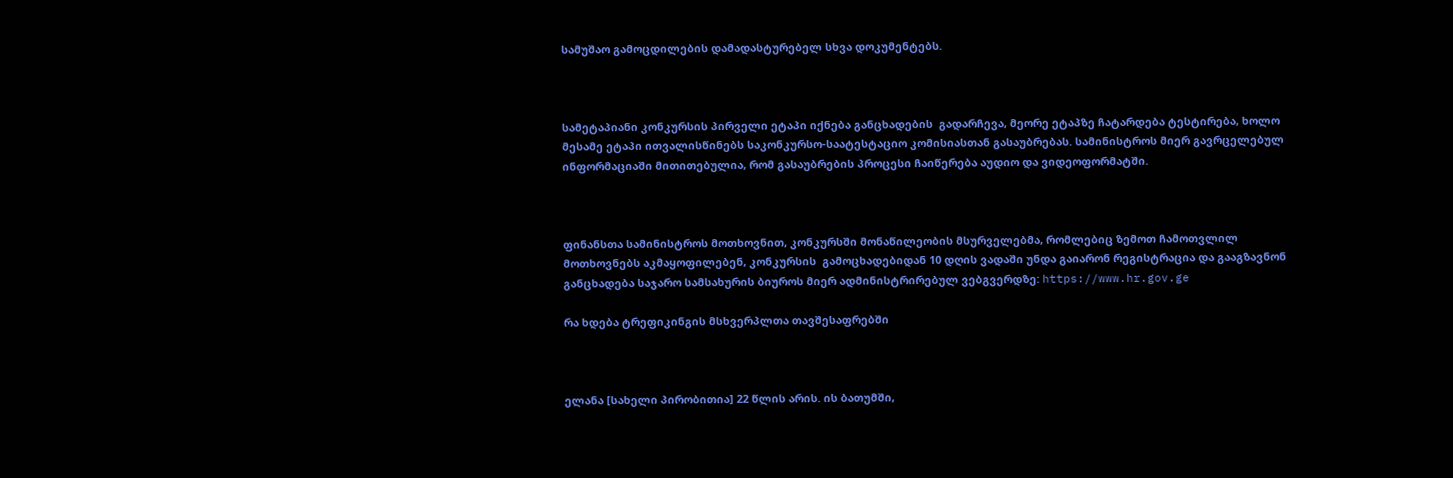სამუშაო გამოცდილების დამადასტურებელ სხვა დოკუმენტებს.



სამეტაპიანი კონკურსის პირველი ეტაპი იქნება განცხადების  გადარჩევა, მეორე ეტაპზე ჩატარდება ტესტირება, ხოლო მესამე ეტაპი ითვალისწინებს საკონკურსო-საატესტაციო კომისიასთან გასაუბრებას. სამინისტროს მიერ გავრცელებულ ინფორმაციაში მითითებულია, რომ გასაუბრების პროცესი ჩაიწერება აუდიო და ვიდეოფორმატში.



ფინანსთა სამინისტროს მოთხოვნით, კონკურსში მონაწილეობის მსურველებმა, რომლებიც ზემოთ ჩამოთვლილ მოთხოვნებს აკმაყოფილებენ, კონკურსის  გამოცხადებიდან 10 დღის ვადაში უნდა გაიარონ რეგისტრაცია და გააგზავნონ განცხადება საჯარო სამსახურის ბიუროს მიერ ადმინისტრირებულ ვებგვერდზე: https://www.hr.gov.ge

რა ხდება ტრეფიკინგის მსხვერპლთა თავშესაფრებში



ელანა [სახელი პირობითია] 22 წლის არის. ის ბათუმში,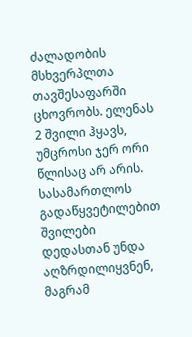ძალადობის მსხვერპლთა თავშესაფარში ცხოვრობს. ელენას 2 შვილი ჰყავს, უმცროსი ჯერ ორი წლისაც არ არის. სასამართლოს გადაწყვეტილებით შვილები დედასთან უნდა აღზრდილიყვნენ, მაგრამ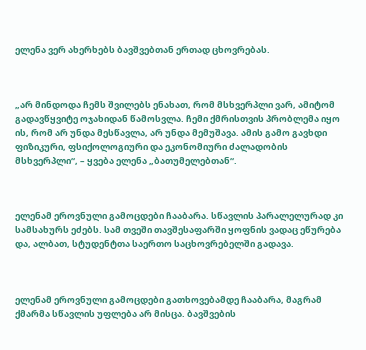ელენა ვერ ახერხებს ბავშვებთან ერთად ცხოვრებას.



„არ მინდოდა ჩემს შვილებს ენახათ, რომ მსხვერპლი ვარ, ამიტომ გადავწყვიტე ოჯახიდან წამოსვლა. ჩემი ქმრისთვის პრობლემა იყო ის, რომ არ უნდა მესწავლა, არ უნდა მემუშავა. ამის გამო გავხდი ფიზიკური, ფსიქოლოგიური და ეკონომიური ძალადობის მსხვერპლი“, – ყვება ელენა „ბათუმელებთან“.



ელენამ ეროვნული გამოცდები ჩააბარა. სწავლის პარალელურად კი სამსახურს ეძებს. სამ თვეში თავშესაფარში ყოფნის ვადაც ეწურება და, ალბათ, სტუდენტთა საერთო საცხოვრებელში გადავა.



ელენამ ეროვნული გამოცდები გათხოვებამდე ჩააბარა, მაგრამ ქმარმა სწავლის უფლება არ მისცა. ბავშვების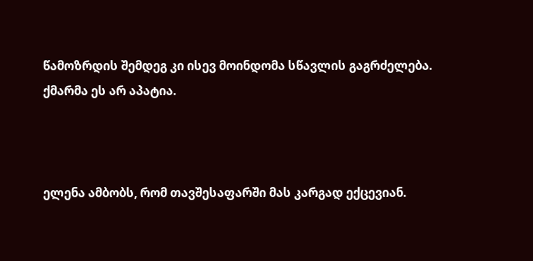წამოზრდის შემდეგ კი ისევ მოინდომა სწავლის გაგრძელება. ქმარმა ეს არ აპატია.



ელენა ამბობს, რომ თავშესაფარში მას კარგად ექცევიან.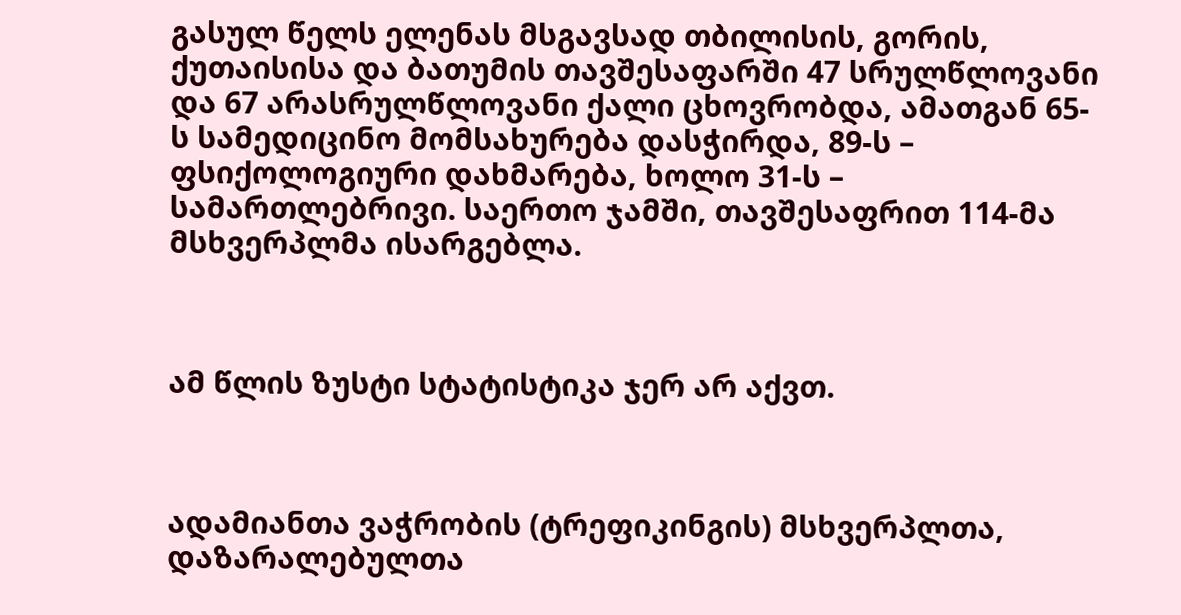გასულ წელს ელენას მსგავსად თბილისის, გორის, ქუთაისისა და ბათუმის თავშესაფარში 47 სრულწლოვანი და 67 არასრულწლოვანი ქალი ცხოვრობდა, ამათგან 65-ს სამედიცინო მომსახურება დასჭირდა, 89-ს – ფსიქოლოგიური დახმარება, ხოლო 31-ს – სამართლებრივი. საერთო ჯამში, თავშესაფრით 114-მა მსხვერპლმა ისარგებლა.



ამ წლის ზუსტი სტატისტიკა ჯერ არ აქვთ.



ადამიანთა ვაჭრობის (ტრეფიკინგის) მსხვერპლთა, დაზარალებულთა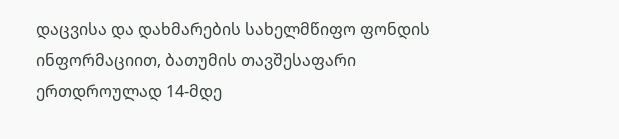დაცვისა და დახმარების სახელმწიფო ფონდის ინფორმაციით, ბათუმის თავშესაფარი ერთდროულად 14-მდე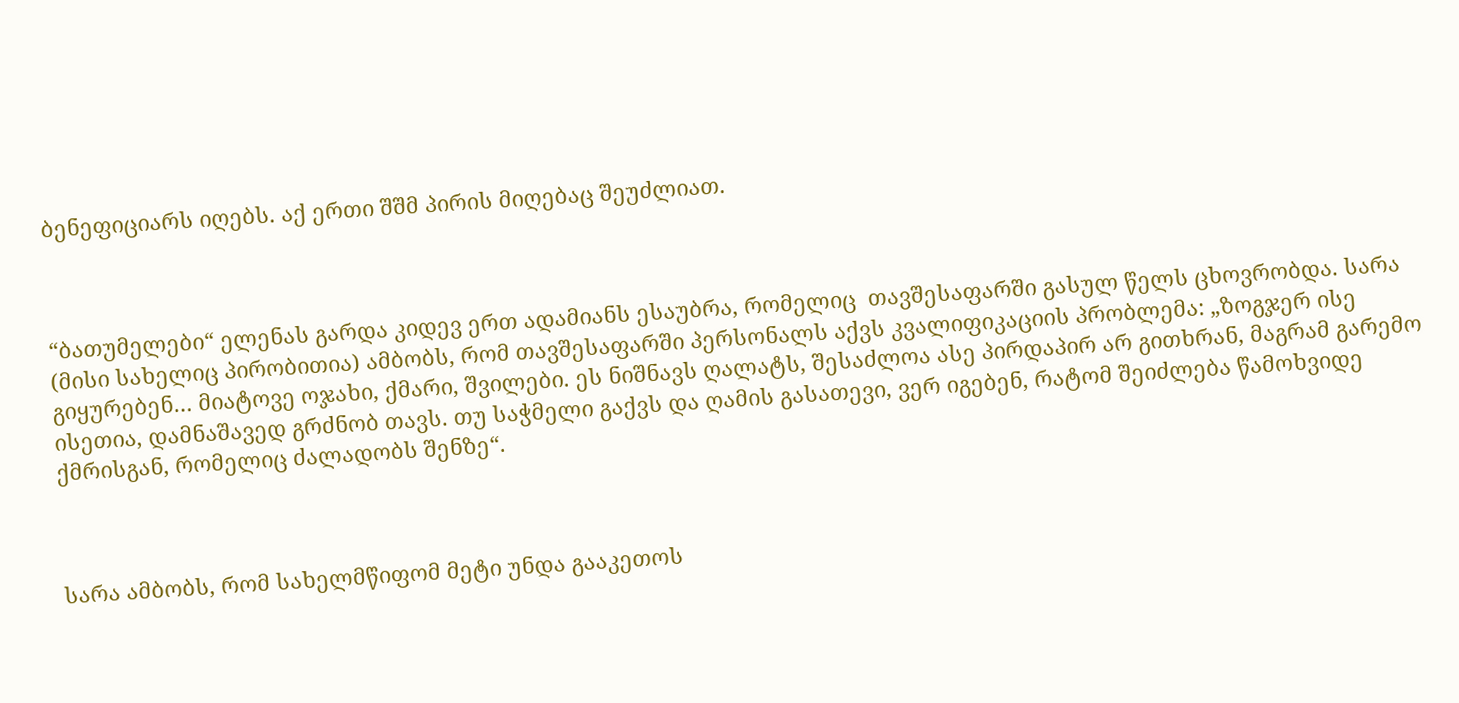ბენეფიციარს იღებს. აქ ერთი შშმ პირის მიღებაც შეუძლიათ.



“ბათუმელები“ ელენას გარდა კიდევ ერთ ადამიანს ესაუბრა, რომელიც  თავშესაფარში გასულ წელს ცხოვრობდა. სარა (მისი სახელიც პირობითია) ამბობს, რომ თავშესაფარში პერსონალს აქვს კვალიფიკაციის პრობლემა: „ზოგჯერ ისე გიყურებენ… მიატოვე ოჯახი, ქმარი, შვილები. ეს ნიშნავს ღალატს, შესაძლოა ასე პირდაპირ არ გითხრან, მაგრამ გარემო ისეთია, დამნაშავედ გრძნობ თავს. თუ საჭმელი გაქვს და ღამის გასათევი, ვერ იგებენ, რატომ შეიძლება წამოხვიდე ქმრისგან, რომელიც ძალადობს შენზე“.



სარა ამბობს, რომ სახელმწიფომ მეტი უნდა გააკეთოს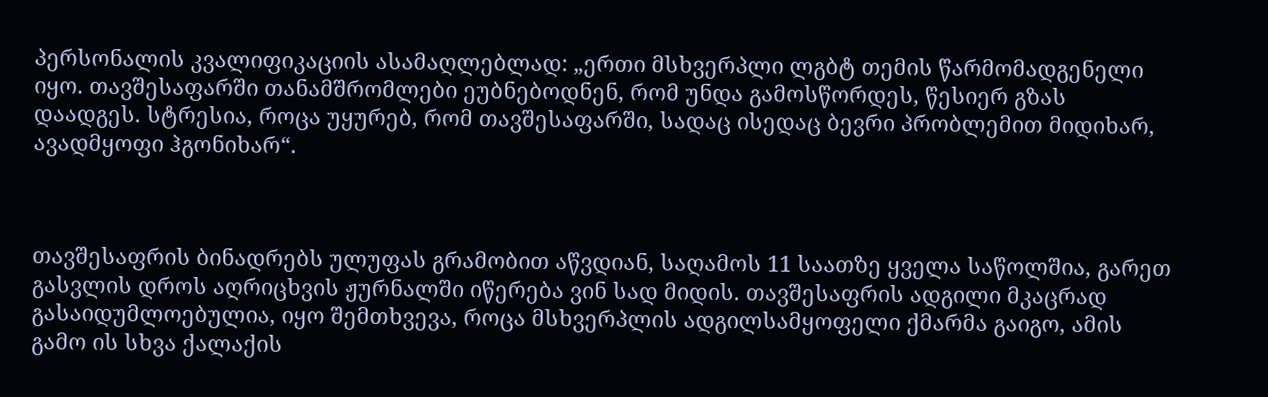პერსონალის კვალიფიკაციის ასამაღლებლად: „ერთი მსხვერპლი ლგბტ თემის წარმომადგენელი იყო. თავშესაფარში თანამშრომლები ეუბნებოდნენ, რომ უნდა გამოსწორდეს, წესიერ გზას დაადგეს. სტრესია, როცა უყურებ, რომ თავშესაფარში, სადაც ისედაც ბევრი პრობლემით მიდიხარ, ავადმყოფი ჰგონიხარ“.



თავშესაფრის ბინადრებს ულუფას გრამობით აწვდიან, საღამოს 11 საათზე ყველა საწოლშია, გარეთ გასვლის დროს აღრიცხვის ჟურნალში იწერება ვინ სად მიდის. თავშესაფრის ადგილი მკაცრად გასაიდუმლოებულია, იყო შემთხვევა, როცა მსხვერპლის ადგილსამყოფელი ქმარმა გაიგო, ამის გამო ის სხვა ქალაქის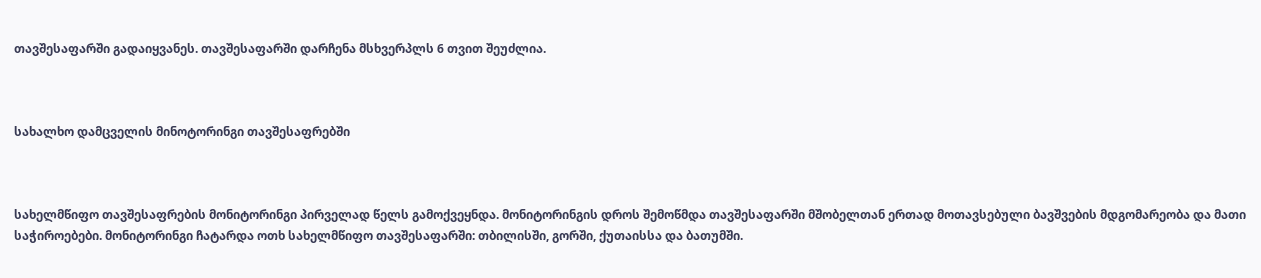თავშესაფარში გადაიყვანეს. თავშესაფარში დარჩენა მსხვერპლს 6 თვით შეუძლია.



სახალხო დამცველის მინოტორინგი თავშესაფრებში



სახელმწიფო თავშესაფრების მონიტორინგი პირველად წელს გამოქვეყნდა. მონიტორინგის დროს შემოწმდა თავშესაფარში მშობელთან ერთად მოთავსებული ბავშვების მდგომარეობა და მათი საჭიროებები. მონიტორინგი ჩატარდა ოთხ სახელმწიფო თავშესაფარში: თბილისში, გორში, ქუთაისსა და ბათუმში.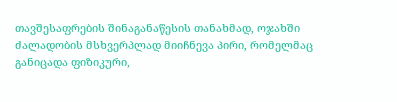თავშესაფრების შინაგანაწესის თანახმად, ოჯახში ძალადობის მსხვერპლად მიიჩნევა პირი, რომელმაც განიცადა ფიზიკური,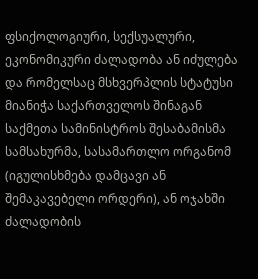ფსიქოლოგიური, სექსუალური, ეკონომიკური ძალადობა ან იძულება და რომელსაც მსხვერპლის სტატუსი მიანიჭა საქართველოს შინაგან საქმეთა სამინისტროს შესაბამისმა სამსახურმა, სასამართლო ორგანომ (იგულისხმება დამცავი ან შემაკავებელი ორდერი), ან ოჯახში ძალადობის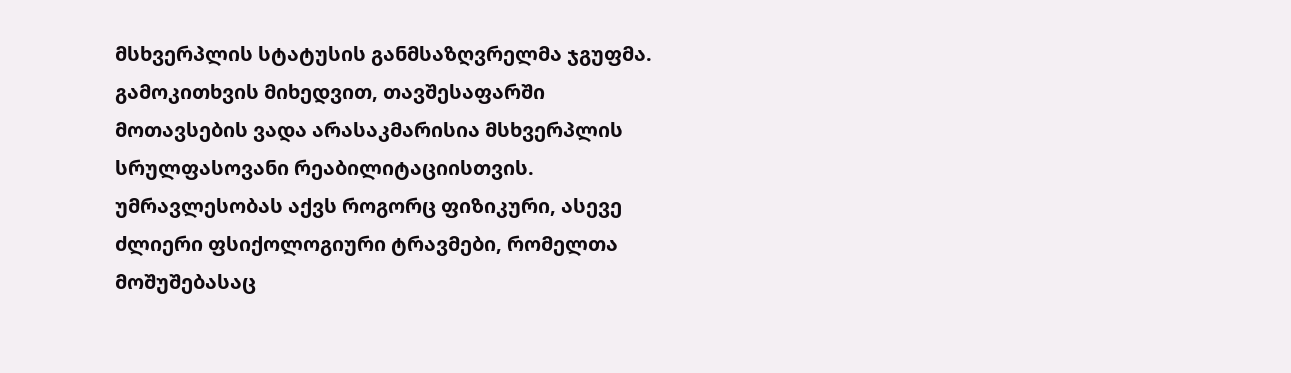მსხვერპლის სტატუსის განმსაზღვრელმა ჯგუფმა. გამოკითხვის მიხედვით, თავშესაფარში მოთავსების ვადა არასაკმარისია მსხვერპლის სრულფასოვანი რეაბილიტაციისთვის. უმრავლესობას აქვს როგორც ფიზიკური, ასევე ძლიერი ფსიქოლოგიური ტრავმები, რომელთა მოშუშებასაც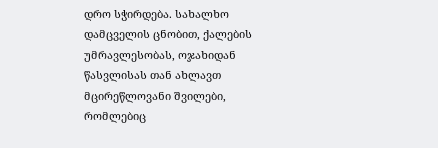დრო სჭირდება. სახალხო დამცველის ცნობით, ქალების უმრავლესობას, ოჯახიდან წასვლისას თან ახლავთ მცირეწლოვანი შვილები, რომლებიც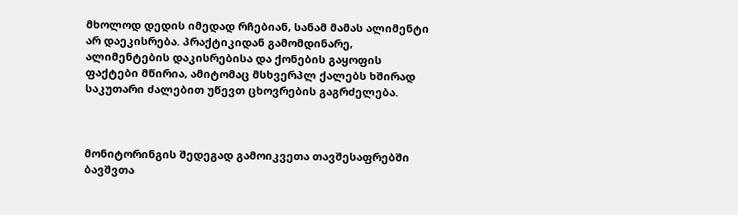მხოლოდ დედის იმედად რჩებიან, სანამ მამას ალიმენტი არ დაეკისრება. პრაქტიკიდან გამომდინარე, ალიმენტების დაკისრებისა და ქონების გაყოფის ფაქტები მწირია, ამიტომაც მსხვერპლ ქალებს ხშირად საკუთარი ძალებით უწევთ ცხოვრების გაგრძელება.



მონიტორინგის შედეგად გამოიკვეთა თავშესაფრებში ბავშვთა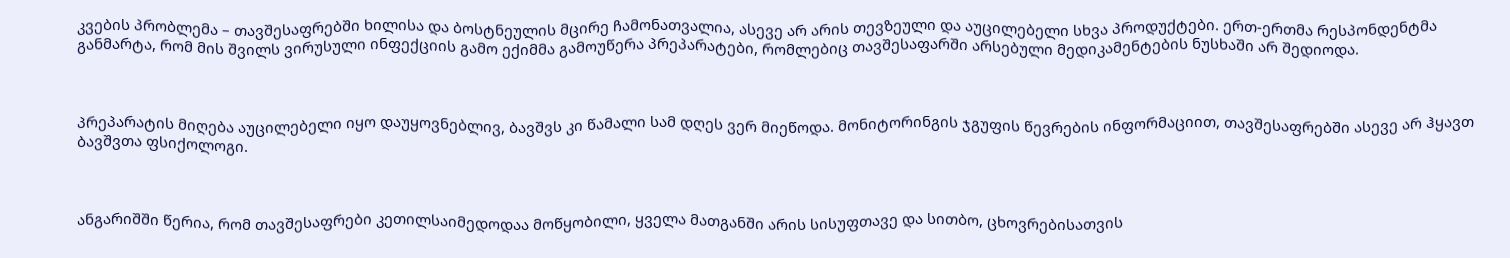კვების პრობლემა – თავშესაფრებში ხილისა და ბოსტნეულის მცირე ჩამონათვალია, ასევე არ არის თევზეული და აუცილებელი სხვა პროდუქტები. ერთ-ერთმა რესპონდენტმა განმარტა, რომ მის შვილს ვირუსული ინფექციის გამო ექიმმა გამოუწერა პრეპარატები, რომლებიც თავშესაფარში არსებული მედიკამენტების ნუსხაში არ შედიოდა.



პრეპარატის მიღება აუცილებელი იყო დაუყოვნებლივ, ბავშვს კი წამალი სამ დღეს ვერ მიეწოდა. მონიტორინგის ჯგუფის წევრების ინფორმაციით, თავშესაფრებში ასევე არ ჰყავთ ბავშვთა ფსიქოლოგი.



ანგარიშში წერია, რომ თავშესაფრები კეთილსაიმედოდაა მოწყობილი, ყველა მათგანში არის სისუფთავე და სითბო, ცხოვრებისათვის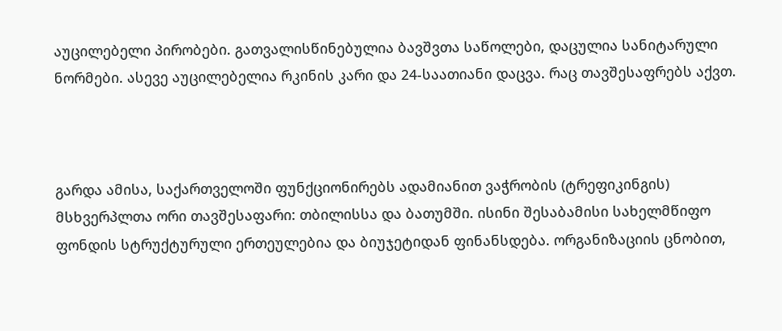აუცილებელი პირობები. გათვალისწინებულია ბავშვთა საწოლები, დაცულია სანიტარული ნორმები. ასევე აუცილებელია რკინის კარი და 24-საათიანი დაცვა. რაც თავშესაფრებს აქვთ.



გარდა ამისა, საქართველოში ფუნქციონირებს ადამიანით ვაჭრობის (ტრეფიკინგის) მსხვერპლთა ორი თავშესაფარი: თბილისსა და ბათუმში. ისინი შესაბამისი სახელმწიფო ფონდის სტრუქტურული ერთეულებია და ბიუჯეტიდან ფინანსდება. ორგანიზაციის ცნობით,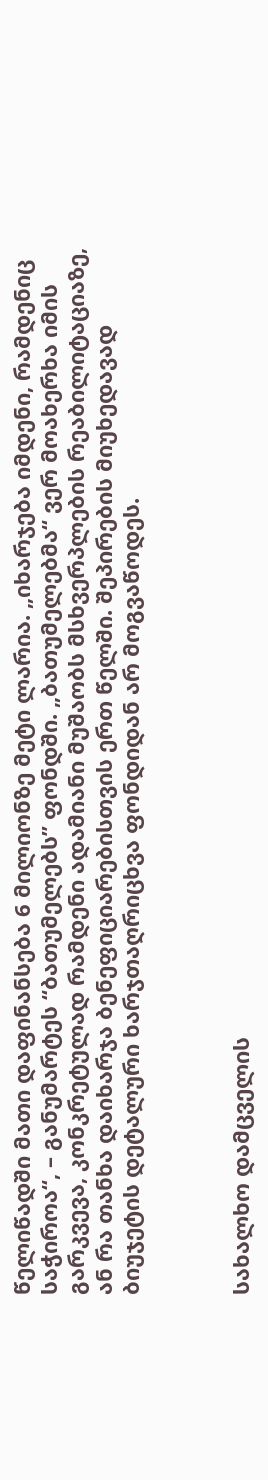წელიწადში მათი დაფინანსება 6 მილიონზე მეტი ლარია. „იხარჯება იმდენი, რამდენიც საჭიროა“, – განუმარტეს “ბათუმელებს” ფონდში. „ბათუმელებმა“ ვერ მოახერხა იმის გარკვევა, კონკრეტულად რამდენი ადამიანი მუშაობს მსხვერპლების რეაბილიტაციაზე, ან რა თანხა დაიხარჯა ბენეფიციარებისთვის ერთ წელში. შეპირების მიუხედავად ბიუჯეტის დეტალური ხარჯთაღრიცხვა ფონდიდან არ მოგვაწოდეს.



სახალხო დამცველის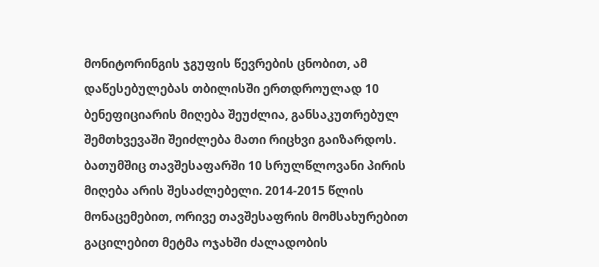მონიტორინგის ჯგუფის წევრების ცნობით, ამ დაწესებულებას თბილისში ერთდროულად 10 ბენეფიციარის მიღება შეუძლია, განსაკუთრებულ შემთხვევაში შეიძლება მათი რიცხვი გაიზარდოს. ბათუმშიც თავშესაფარში 10 სრულწლოვანი პირის მიღება არის შესაძლებელი. 2014-2015 წლის მონაცემებით, ორივე თავშესაფრის მომსახურებით გაცილებით მეტმა ოჯახში ძალადობის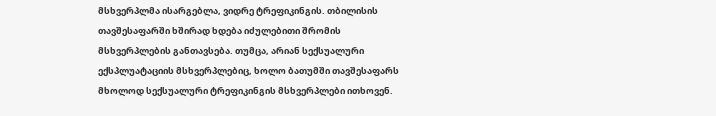მსხვერპლმა ისარგებლა, ვიდრე ტრეფიკინგის. თბილისის თავშესაფარში ხშირად ხდება იძულებითი შრომის მსხვერპლების განთავსება. თუმცა, არიან სექსუალური ექსპლუატაციის მსხვერპლებიც, ხოლო ბათუმში თავშესაფარს მხოლოდ სექსუალური ტრეფიკინგის მსხვერპლები ითხოვენ.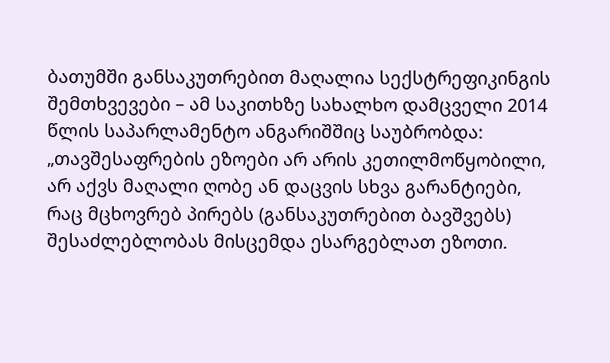ბათუმში განსაკუთრებით მაღალია სექსტრეფიკინგის შემთხვევები – ამ საკითხზე სახალხო დამცველი 2014 წლის საპარლამენტო ანგარიშშიც საუბრობდა: „თავშესაფრების ეზოები არ არის კეთილმოწყობილი, არ აქვს მაღალი ღობე ან დაცვის სხვა გარანტიები, რაც მცხოვრებ პირებს (განსაკუთრებით ბავშვებს) შესაძლებლობას მისცემდა ესარგებლათ ეზოთი.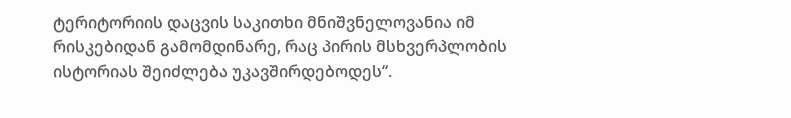ტერიტორიის დაცვის საკითხი მნიშვნელოვანია იმ რისკებიდან გამომდინარე, რაც პირის მსხვერპლობის ისტორიას შეიძლება უკავშირდებოდეს“.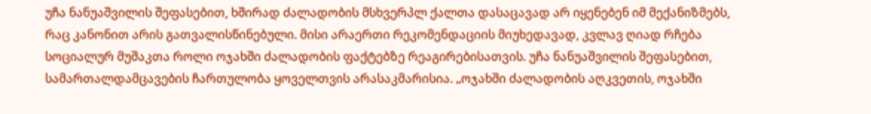უჩა ნანუაშვილის შეფასებით, ხშირად ძალადობის მსხვერპლ ქალთა დასაცავად არ იყენებენ იმ მექანიზმებს, რაც კანონით არის გათვალისწინებული. მისი არაერთი რეკომენდაციის მიუხედავად, კვლავ ღიად რჩება სოციალურ მუშაკთა როლი ოჯახში ძალადობის ფაქტებზე რეაგირებისათვის. უჩა ნანუაშვილის შეფასებით, სამართალდამცავების ჩართულობა ყოველთვის არასაკმარისია. „ოჯახში ძალადობის აღკვეთის, ოჯახში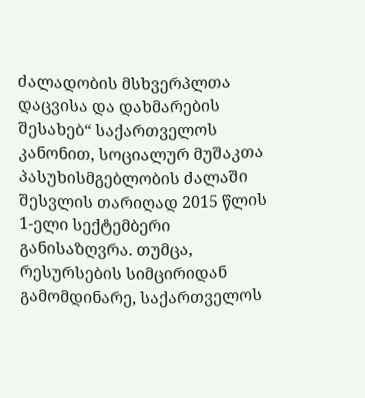ძალადობის მსხვერპლთა დაცვისა და დახმარების შესახებ“ საქართველოს კანონით, სოციალურ მუშაკთა პასუხისმგებლობის ძალაში შესვლის თარიღად 2015 წლის 1-ელი სექტემბერი განისაზღვრა. თუმცა, რესურსების სიმცირიდან გამომდინარე, საქართველოს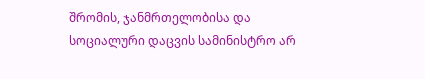შრომის, ჯანმრთელობისა და სოციალური დაცვის სამინისტრო არ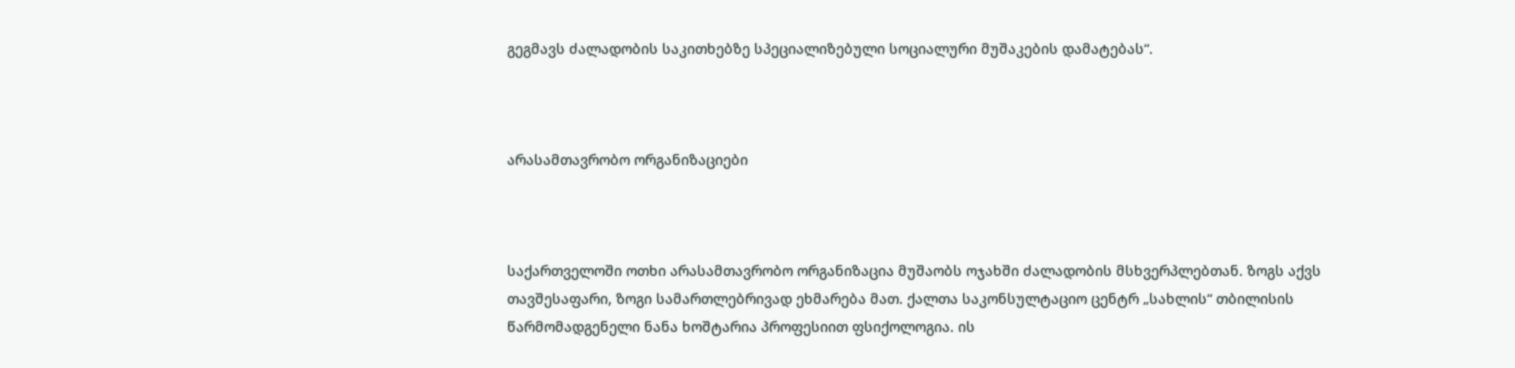გეგმავს ძალადობის საკითხებზე სპეციალიზებული სოციალური მუშაკების დამატებას“.



არასამთავრობო ორგანიზაციები



საქართველოში ოთხი არასამთავრობო ორგანიზაცია მუშაობს ოჯახში ძალადობის მსხვერპლებთან. ზოგს აქვს თავშესაფარი, ზოგი სამართლებრივად ეხმარება მათ. ქალთა საკონსულტაციო ცენტრ „სახლის“ თბილისის წარმომადგენელი ნანა ხოშტარია პროფესიით ფსიქოლოგია. ის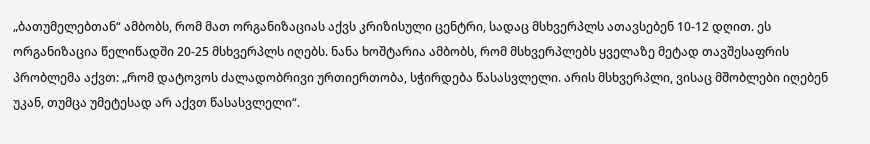„ბათუმელებთან“ ამბობს, რომ მათ ორგანიზაციას აქვს კრიზისული ცენტრი, სადაც მსხვერპლს ათავსებენ 10-12 დღით. ეს ორგანიზაცია წელიწადში 20-25 მსხვერპლს იღებს. ნანა ხოშტარია ამბობს, რომ მსხვერპლებს ყველაზე მეტად თავშესაფრის პრობლემა აქვთ: „რომ დატოვოს ძალადობრივი ურთიერთობა, სჭირდება წასასვლელი. არის მსხვერპლი, ვისაც მშობლები იღებენ უკან, თუმცა უმეტესად არ აქვთ წასასვლელი“.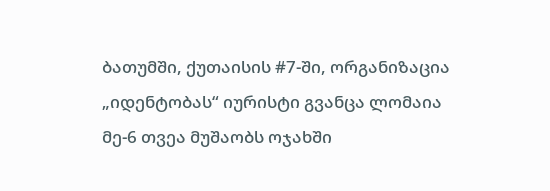ბათუმში, ქუთაისის #7-ში, ორგანიზაცია „იდენტობას“ იურისტი გვანცა ლომაია მე-6 თვეა მუშაობს ოჯახში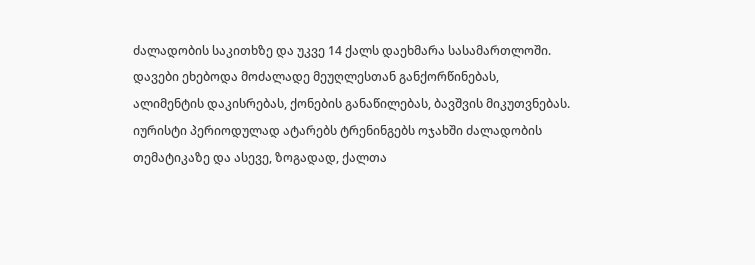ძალადობის საკითხზე და უკვე 14 ქალს დაეხმარა სასამართლოში. დავები ეხებოდა მოძალადე მეუღლესთან განქორწინებას, ალიმენტის დაკისრებას, ქონების განაწილებას, ბავშვის მიკუთვნებას. იურისტი პერიოდულად ატარებს ტრენინგებს ოჯახში ძალადობის თემატიკაზე და ასევე, ზოგადად, ქალთა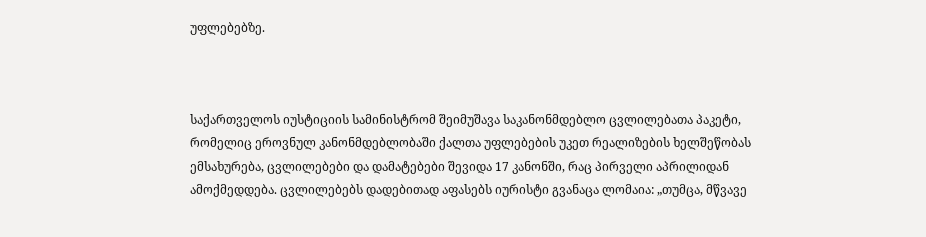უფლებებზე.



საქართველოს იუსტიციის სამინისტრომ შეიმუშავა საკანონმდებლო ცვლილებათა პაკეტი, რომელიც ეროვნულ კანონმდებლობაში ქალთა უფლებების უკეთ რეალიზების ხელშეწობას ემსახურება, ცვლილებები და დამატებები შევიდა 17 კანონში, რაც პირველი აპრილიდან ამოქმედდება. ცვლილებებს დადებითად აფასებს იურისტი გვანაცა ლომაია: „თუმცა, მწვავე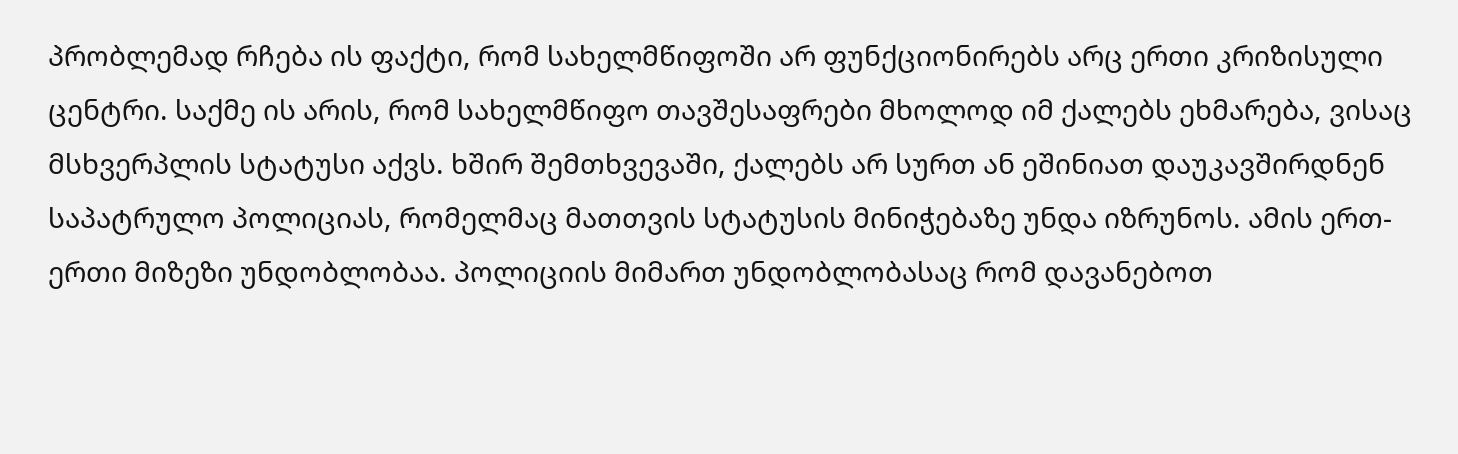პრობლემად რჩება ის ფაქტი, რომ სახელმწიფოში არ ფუნქციონირებს არც ერთი კრიზისული ცენტრი. საქმე ის არის, რომ სახელმწიფო თავშესაფრები მხოლოდ იმ ქალებს ეხმარება, ვისაც მსხვერპლის სტატუსი აქვს. ხშირ შემთხვევაში, ქალებს არ სურთ ან ეშინიათ დაუკავშირდნენ საპატრულო პოლიციას, რომელმაც მათთვის სტატუსის მინიჭებაზე უნდა იზრუნოს. ამის ერთ-ერთი მიზეზი უნდობლობაა. პოლიციის მიმართ უნდობლობასაც რომ დავანებოთ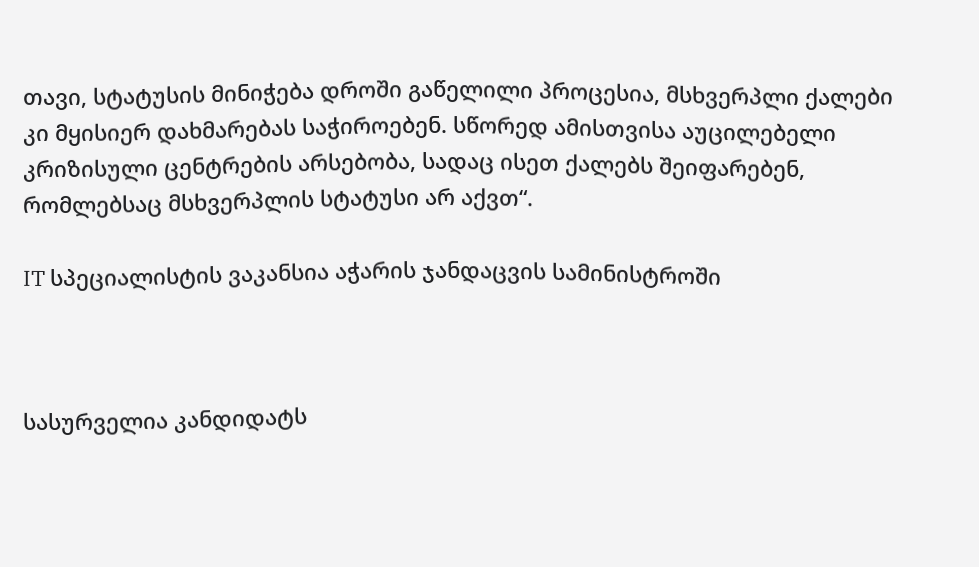თავი, სტატუსის მინიჭება დროში გაწელილი პროცესია, მსხვერპლი ქალები კი მყისიერ დახმარებას საჭიროებენ. სწორედ ამისთვისა აუცილებელი კრიზისული ცენტრების არსებობა, სადაც ისეთ ქალებს შეიფარებენ, რომლებსაც მსხვერპლის სტატუსი არ აქვთ“.

IT სპეციალისტის ვაკანსია აჭარის ჯანდაცვის სამინისტროში



სასურველია კანდიდატს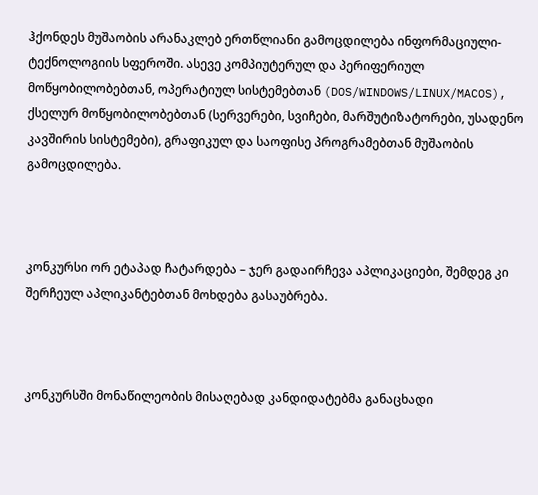ჰქონდეს მუშაობის არანაკლებ ერთწლიანი გამოცდილება ინფორმაციული-ტექნოლოგიის სფეროში. ასევე კომპიუტერულ და პერიფერიულ მოწყობილობებთან, ოპერატიულ სისტემებთან (DOS/WINDOWS/LINUX/MACOS), ქსელურ მოწყობილობებთან (სერვერები, სვიჩები, მარშუტიზატორები, უსადენო კავშირის სისტემები), გრაფიკულ და საოფისე პროგრამებთან მუშაობის გამოცდილება.



კონკურსი ორ ეტაპად ჩატარდება – ჯერ გადაირჩევა აპლიკაციები, შემდეგ კი შერჩეულ აპლიკანტებთან მოხდება გასაუბრება.



კონკურსში მონაწილეობის მისაღებად კანდიდატებმა განაცხადი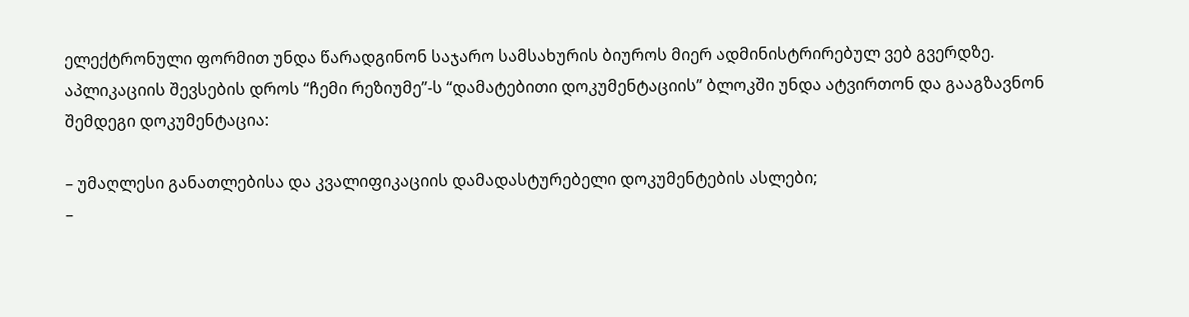ელექტრონული ფორმით უნდა წარადგინონ საჯარო სამსახურის ბიუროს მიერ ადმინისტრირებულ ვებ გვერდზე. აპლიკაციის შევსების დროს “ჩემი რეზიუმე”-ს “დამატებითი დოკუმენტაციის” ბლოკში უნდა ატვირთონ და გააგზავნონ შემდეგი დოკუმენტაცია:

– უმაღლესი განათლებისა და კვალიფიკაციის დამადასტურებელი დოკუმენტების ასლები;
–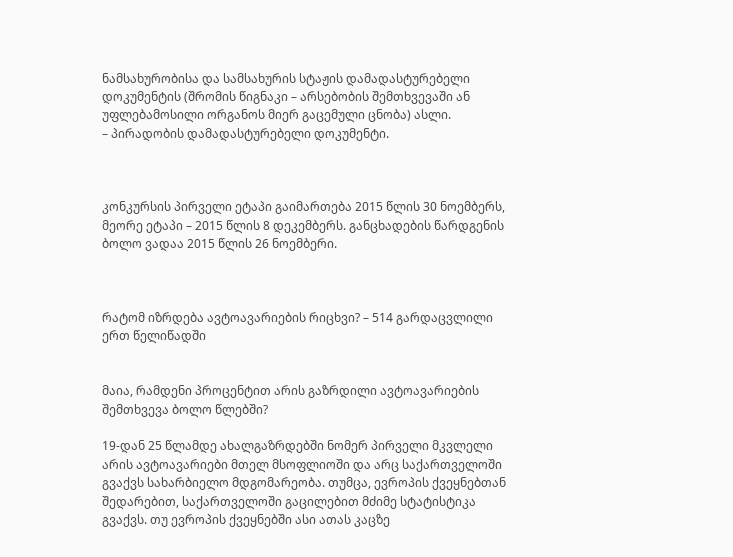ნამსახურობისა და სამსახურის სტაჟის დამადასტურებელი დოკუმენტის (შრომის წიგნაკი – არსებობის შემთხვევაში ან უფლებამოსილი ორგანოს მიერ გაცემული ცნობა) ასლი.
– პირადობის დამადასტურებელი დოკუმენტი.



კონკურსის პირველი ეტაპი გაიმართება 2015 წლის 30 ნოემბერს, მეორე ეტაპი – 2015 წლის 8 დეკემბერს. განცხადების წარდგენის ბოლო ვადაა 2015 წლის 26 ნოემბერი.



რატომ იზრდება ავტოავარიების რიცხვი? – 514 გარდაცვლილი ერთ წელიწადში


მაია, რამდენი პროცენტით არის გაზრდილი ავტოავარიების შემთხვევა ბოლო წლებში?

19-დან 25 წლამდე ახალგაზრდებში ნომერ პირველი მკვლელი არის ავტოავარიები მთელ მსოფლიოში და არც საქართველოში გვაქვს სახარბიელო მდგომარეობა. თუმცა, ევროპის ქვეყნებთან შედარებით, საქართველოში გაცილებით მძიმე სტატისტიკა გვაქვს. თუ ევროპის ქვეყნებში ასი ათას კაცზე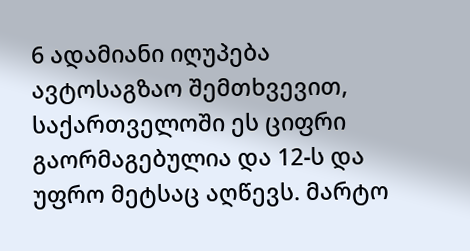6 ადამიანი იღუპება ავტოსაგზაო შემთხვევით, საქართველოში ეს ციფრი გაორმაგებულია და 12-ს და უფრო მეტსაც აღწევს. მარტო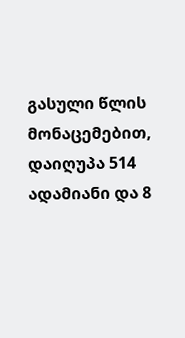გასული წლის მონაცემებით, დაიღუპა 514 ადამიანი და 8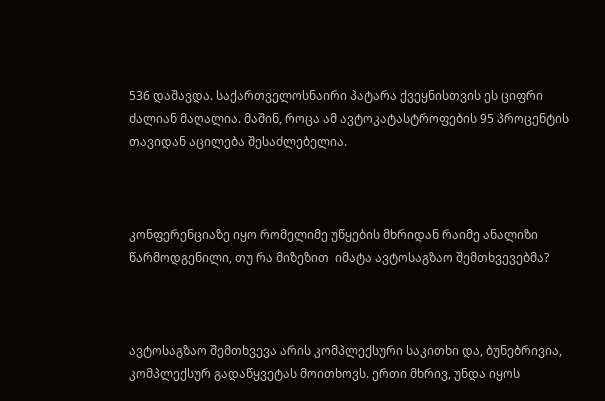536 დაშავდა. საქართველოსნაირი პატარა ქვეყნისთვის ეს ციფრი ძალიან მაღალია. მაშინ, როცა ამ ავტოკატასტროფების 95 პროცენტის თავიდან აცილება შესაძლებელია.



კონფერენციაზე იყო რომელიმე უწყების მხრიდან რაიმე ანალიზი წარმოდგენილი, თუ რა მიზეზით  იმატა ავტოსაგზაო შემთხვევებმა?



ავტოსაგზაო შემთხვევა არის კომპლექსური საკითხი და, ბუნებრივია, კომპლექსურ გადაწყვეტას მოითხოვს. ერთი მხრივ, უნდა იყოს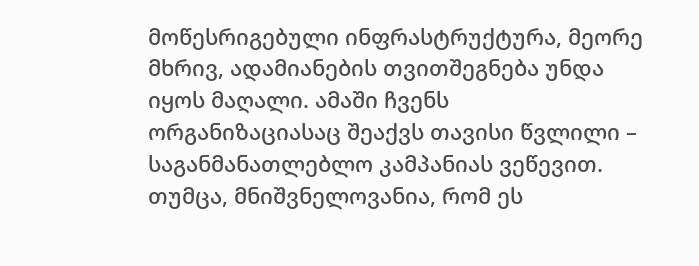მოწესრიგებული ინფრასტრუქტურა, მეორე მხრივ, ადამიანების თვითშეგნება უნდა იყოს მაღალი. ამაში ჩვენს ორგანიზაციასაც შეაქვს თავისი წვლილი – საგანმანათლებლო კამპანიას ვეწევით. თუმცა, მნიშვნელოვანია, რომ ეს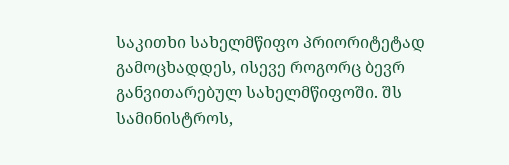საკითხი სახელმწიფო პრიორიტეტად გამოცხადდეს, ისევე როგორც ბევრ განვითარებულ სახელმწიფოში. შს სამინისტროს,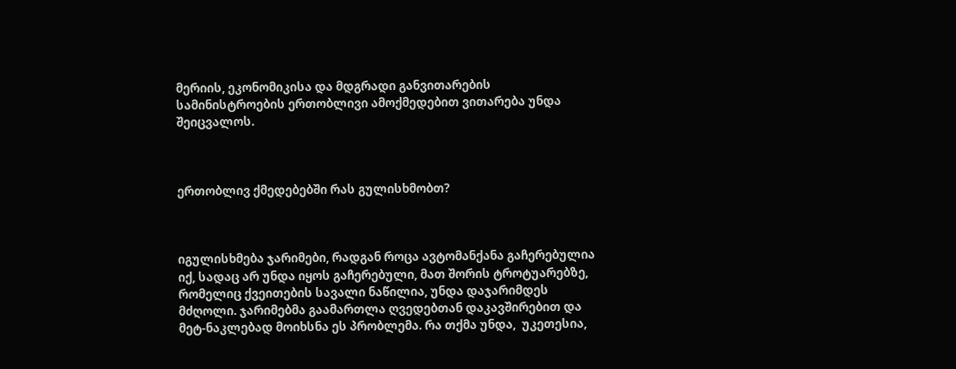მერიის, ეკონომიკისა და მდგრადი განვითარების სამინისტროების ერთობლივი ამოქმედებით ვითარება უნდა შეიცვალოს.



ერთობლივ ქმედებებში რას გულისხმობთ?



იგულისხმება ჯარიმები, რადგან როცა ავტომანქანა გაჩერებულია იქ, სადაც არ უნდა იყოს გაჩერებული, მათ შორის ტროტუარებზე, რომელიც ქვეითების სავალი ნაწილია, უნდა დაჯარიმდეს მძღოლი. ჯარიმებმა გაამართლა ღვედებთან დაკავშირებით და მეტ-ნაკლებად მოიხსნა ეს პრობლემა. რა თქმა უნდა,  უკეთესია,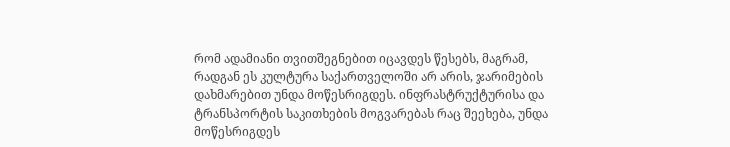რომ ადამიანი თვითშეგნებით იცავდეს წესებს, მაგრამ, რადგან ეს კულტურა საქართველოში არ არის, ჯარიმების დახმარებით უნდა მოწესრიგდეს. ინფრასტრუქტურისა და ტრანსპორტის საკითხების მოგვარებას რაც შეეხება, უნდა მოწესრიგდეს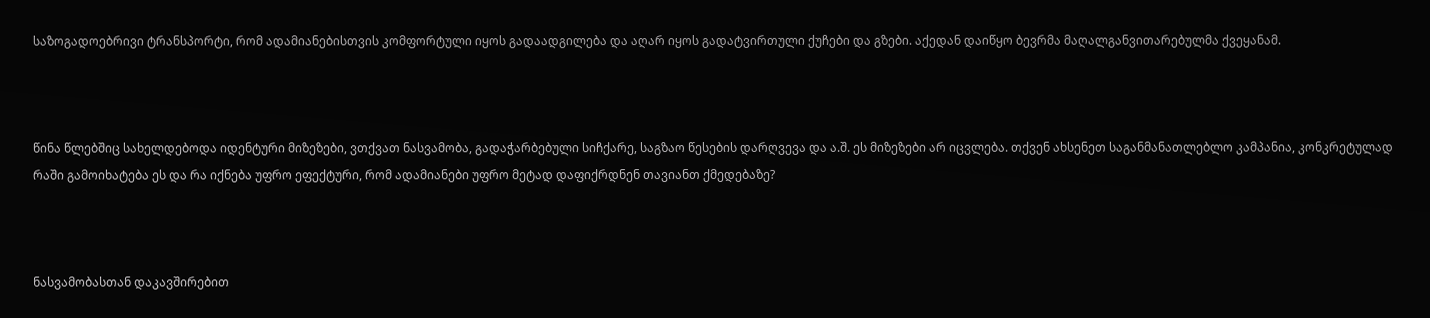საზოგადოებრივი ტრანსპორტი, რომ ადამიანებისთვის კომფორტული იყოს გადაადგილება და აღარ იყოს გადატვირთული ქუჩები და გზები. აქედან დაიწყო ბევრმა მაღალგანვითარებულმა ქვეყანამ.



წინა წლებშიც სახელდებოდა იდენტური მიზეზები, ვთქვათ ნასვამობა, გადაჭარბებული სიჩქარე, საგზაო წესების დარღვევა და ა.შ. ეს მიზეზები არ იცვლება. თქვენ ახსენეთ საგანმანათლებლო კამპანია, კონკრეტულად რაში გამოიხატება ეს და რა იქნება უფრო ეფექტური, რომ ადამიანები უფრო მეტად დაფიქრდნენ თავიანთ ქმედებაზე?



ნასვამობასთან დაკავშირებით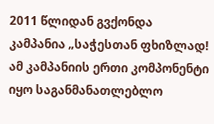2011 წლიდან გვქონდა კამპანია „საჭესთან ფხიზლად! ამ კამპანიის ერთი კომპონენტი იყო საგანმანათლებლო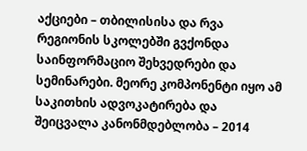აქციები – თბილისისა და რვა რეგიონის სკოლებში გვქონდა საინფორმაციო შეხვედრები და სემინარები. მეორე კომპონენტი იყო ამ საკითხის ადვოკატირება და შეიცვალა კანონმდებლობა – 2014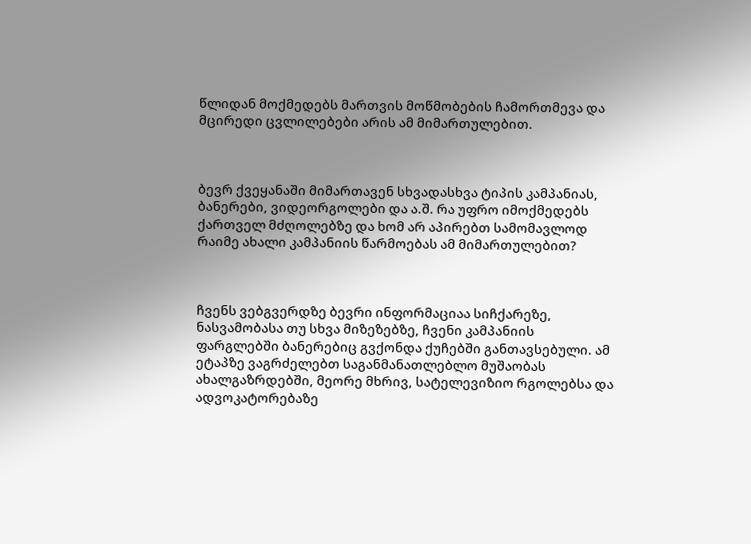წლიდან მოქმედებს მართვის მოწმობების ჩამორთმევა და მცირედი ცვლილებები არის ამ მიმართულებით.



ბევრ ქვეყანაში მიმართავენ სხვადასხვა ტიპის კამპანიას, ბანერები, ვიდეორგოლები და ა.შ. რა უფრო იმოქმედებს ქართველ მძღოლებზე და ხომ არ აპირებთ სამომავლოდ რაიმე ახალი კამპანიის წარმოებას ამ მიმართულებით?



ჩვენს ვებგვერდზე ბევრი ინფორმაციაა სიჩქარეზე, ნასვამობასა თუ სხვა მიზეზებზე, ჩვენი კამპანიის ფარგლებში ბანერებიც გვქონდა ქუჩებში განთავსებული. ამ ეტაპზე ვაგრძელებთ საგანმანათლებლო მუშაობას ახალგაზრდებში, მეორე მხრივ, სატელევიზიო რგოლებსა და ადვოკატორებაზე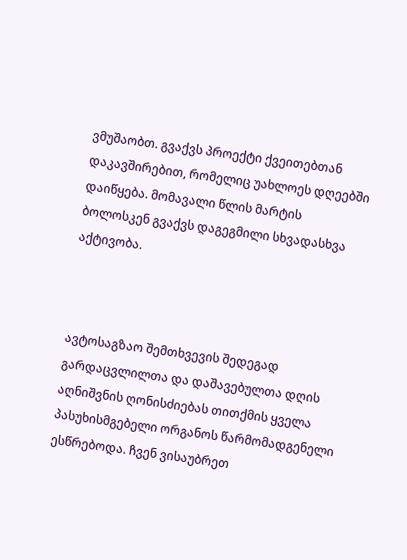ვმუშაობთ. გვაქვს პროექტი ქვეითებთან დაკავშირებით, რომელიც უახლოეს დღეებში დაიწყება. მომავალი წლის მარტის ბოლოსკენ გვაქვს დაგეგმილი სხვადასხვა აქტივობა.



ავტოსაგზაო შემთხვევის შედეგად გარდაცვლილთა და დაშავებულთა დღის აღნიშვნის ღონისძიებას თითქმის ყველა პასუხისმგებელი ორგანოს წარმომადგენელი ესწრებოდა. ჩვენ ვისაუბრეთ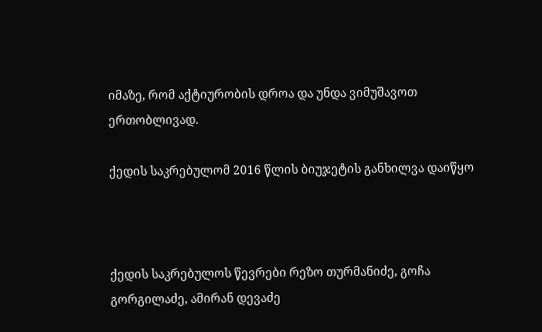იმაზე, რომ აქტიურობის დროა და უნდა ვიმუშავოთ ერთობლივად.

ქედის საკრებულომ 2016 წლის ბიუჯეტის განხილვა დაიწყო



ქედის საკრებულოს წევრები რეზო თურმანიძე, გოჩა გორგილაძე, ამირან დევაძე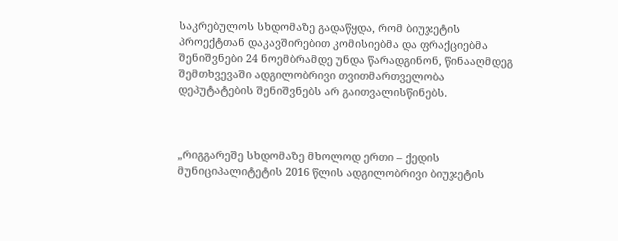საკრებულოს სხდომაზე გადაწყდა, რომ ბიუჯეტის პროექტთან დაკავშირებით კომისიებმა და ფრაქციებმა შენიშვნები 24 ნოემბრამდე უნდა წარადგინონ, წინააღმდეგ შემთხვევაში ადგილობრივი თვითმართველობა დეპუტატების შენიშვნებს არ გაითვალისწინებს.



„რიგგარეშე სხდომაზე მხოლოდ ერთი – ქედის მუნიციპალიტეტის 2016 წლის ადგილობრივი ბიუჯეტის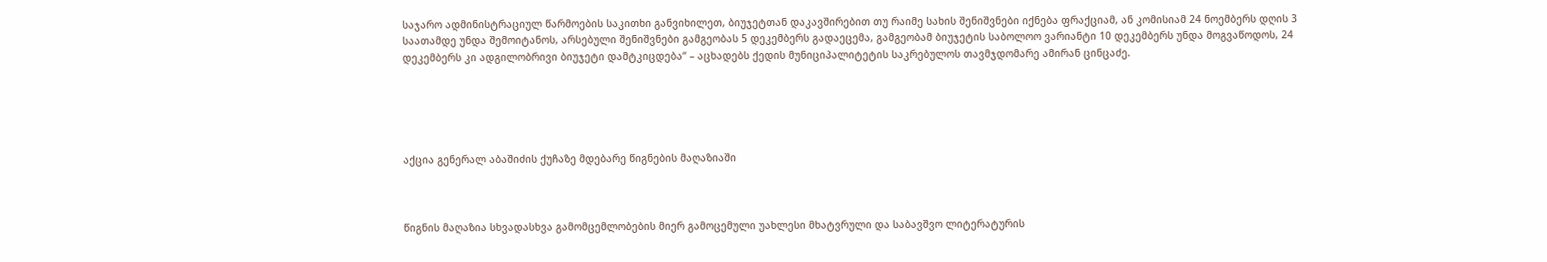საჯარო ადმინისტრაციულ წარმოების საკითხი განვიხილეთ, ბიუჯეტთან დაკავშირებით თუ რაიმე სახის შენიშვნები იქნება ფრაქციამ, ან კომისიამ 24 ნოემბერს დღის 3 საათამდე უნდა შემოიტანოს, არსებული შენიშვნები გამგეობას 5 დეკემბერს გადაეცემა, გამგეობამ ბიუჯეტის საბოლოო ვარიანტი 10 დეკემბერს უნდა მოგვაწოდოს, 24 დეკემბერს კი ადგილობრივი ბიუჯეტი დამტკიცდება“ – აცხადებს ქედის მუნიციპალიტეტის საკრებულოს თავმჯდომარე ამირან ცინცაძე.





აქცია გენერალ აბაშიძის ქუჩაზე მდებარე წიგნების მაღაზიაში



წიგნის მაღაზია სხვადასხვა გამომცემლობების მიერ გამოცემული უახლესი მხატვრული და საბავშვო ლიტერატურის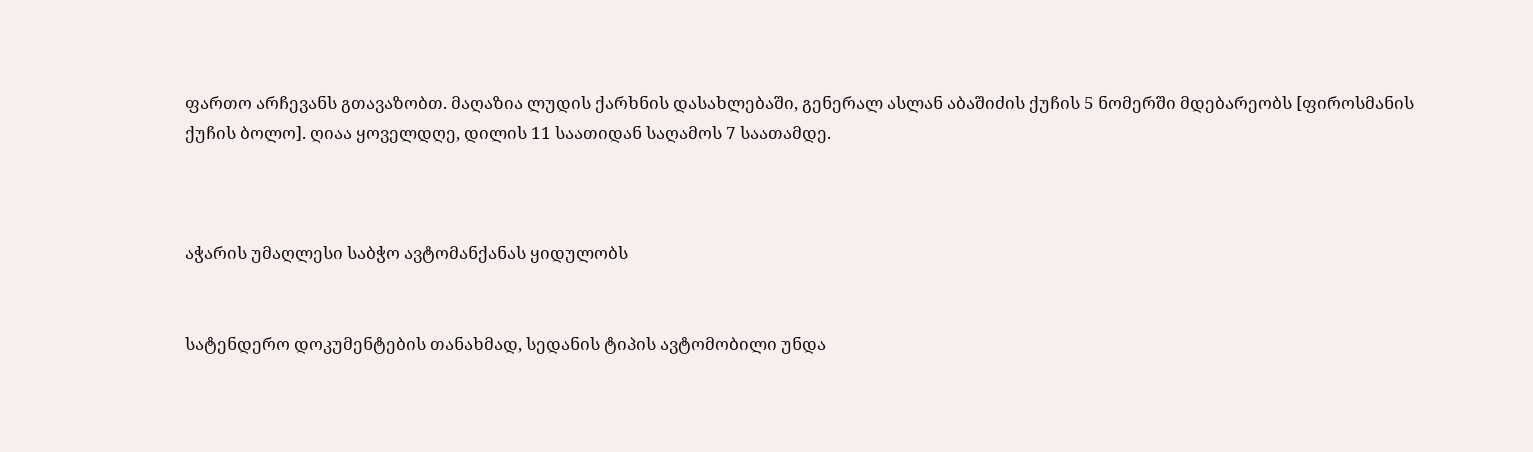ფართო არჩევანს გთავაზობთ. მაღაზია ლუდის ქარხნის დასახლებაში, გენერალ ასლან აბაშიძის ქუჩის 5 ნომერში მდებარეობს [ფიროსმანის ქუჩის ბოლო]. ღიაა ყოველდღე, დილის 11 საათიდან საღამოს 7 საათამდე.



აჭარის უმაღლესი საბჭო ავტომანქანას ყიდულობს


სატენდერო დოკუმენტების თანახმად, სედანის ტიპის ავტომობილი უნდა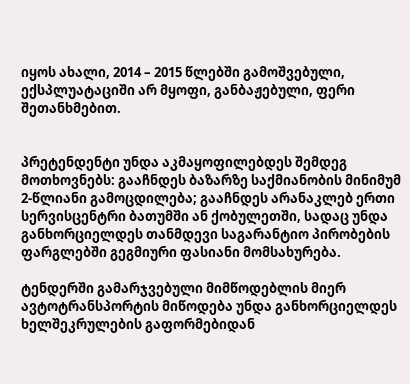იყოს ახალი, 2014 – 2015 წლებში გამოშვებული, ექსპლუატაციში არ მყოფი, განბაჟებული, ფერი შეთანხმებით.


პრეტენდენტი უნდა აკმაყოფილებდეს შემდეგ მოთხოვნებს: გააჩნდეს ბაზარზე საქმიანობის მინიმუმ 2-წლიანი გამოცდილება; გააჩნდეს არანაკლებ ერთი სერვისცენტრი ბათუმში ან ქობულეთში, სადაც უნდა განხორციელდეს თანმდევი საგარანტიო პირობების ფარგლებში გეგმიური ფასიანი მომსახურება.

ტენდერში გამარჯვებული მიმწოდებლის მიერ ავტოტრანსპორტის მიწოდება უნდა განხორციელდეს ხელშეკრულების გაფორმებიდან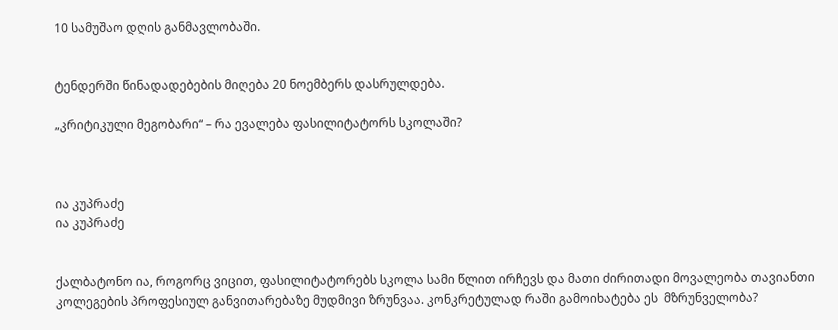10 სამუშაო დღის განმავლობაში.


ტენდერში წინადადებების მიღება 20 ნოემბერს დასრულდება.

„კრიტიკული მეგობარი“ – რა ევალება ფასილიტატორს სკოლაში?



ია კუპრაძე
ია კუპრაძე


ქალბატონო ია, როგორც ვიცით, ფასილიტატორებს სკოლა სამი წლით ირჩევს და მათი ძირითადი მოვალეობა თავიანთი კოლეგების პროფესიულ განვითარებაზე მუდმივი ზრუნვაა. კონკრეტულად რაში გამოიხატება ეს  მზრუნველობა?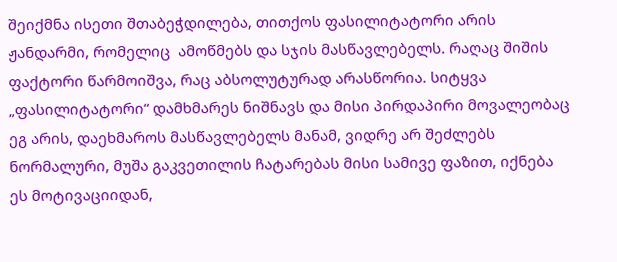შეიქმნა ისეთი შთაბეჭდილება, თითქოს ფასილიტატორი არის ჟანდარმი, რომელიც  ამოწმებს და სჯის მასწავლებელს. რაღაც შიშის ფაქტორი წარმოიშვა, რაც აბსოლუტურად არასწორია. სიტყვა „ფასილიტატორი“ დამხმარეს ნიშნავს და მისი პირდაპირი მოვალეობაც ეგ არის, დაეხმაროს მასწავლებელს მანამ, ვიდრე არ შეძლებს ნორმალური, მუშა გაკვეთილის ჩატარებას მისი სამივე ფაზით, იქნება ეს მოტივაციიდან,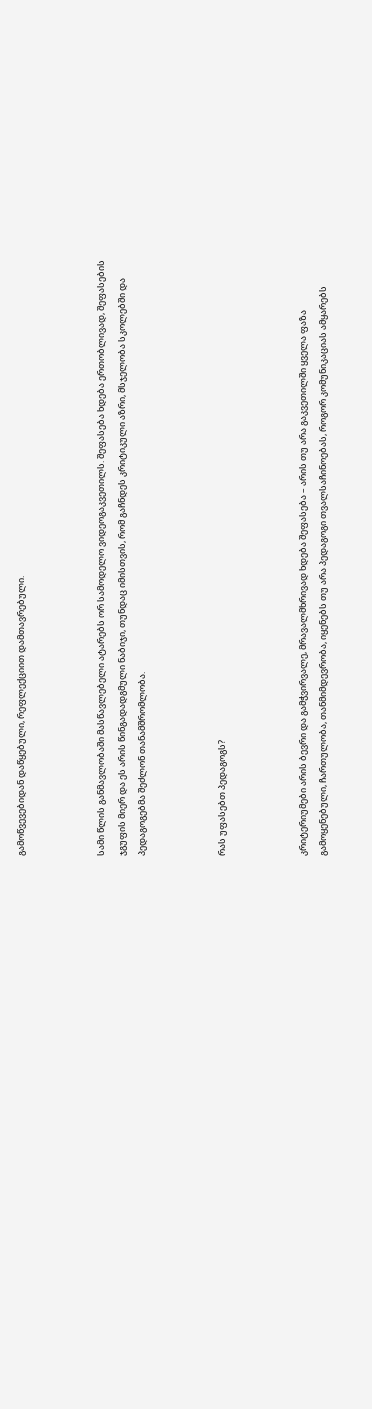გამოწვევებიდან დაწყებული, რეფლექციით დამთავრებული.



სამი წლის განმავლობაში მასწავლებელი ატარებს ორ სამოდელო ვიდეოგაკვეთილს. შეფასება ხდება ერთობლივად, შეფასების ჯგუფის მიერ და ეს არის წინგადადგმული ნაბიჯი, თუნდაც იმისთვის, რომ გაჩნდეს კრიტიკული აზრი, მსჯელობა სკოლებში და პედაგოგებმა შეძლონ თანამშრომლობა.



რას უფასებთ პედაგოგს?



კრიტერიუმები არის ბევრი და გამჭვირვალე, მრავალმხრივად ხდება შეფასება – არის თუ არა გაკვეთილში ყველა ფაზა გამოყენებული, ჩართულობა, თანმიმდევრობა, იყენებს თუ არა პედაგოგი თვალსაჩინოებას, როგორ კომუნიკაციას ამყარებს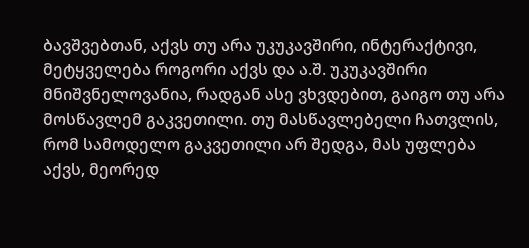ბავშვებთან, აქვს თუ არა უკუკავშირი, ინტერაქტივი, მეტყველება როგორი აქვს და ა.შ. უკუკავშირი მნიშვნელოვანია, რადგან ასე ვხვდებით, გაიგო თუ არა მოსწავლემ გაკვეთილი. თუ მასწავლებელი ჩათვლის, რომ სამოდელო გაკვეთილი არ შედგა, მას უფლება აქვს, მეორედ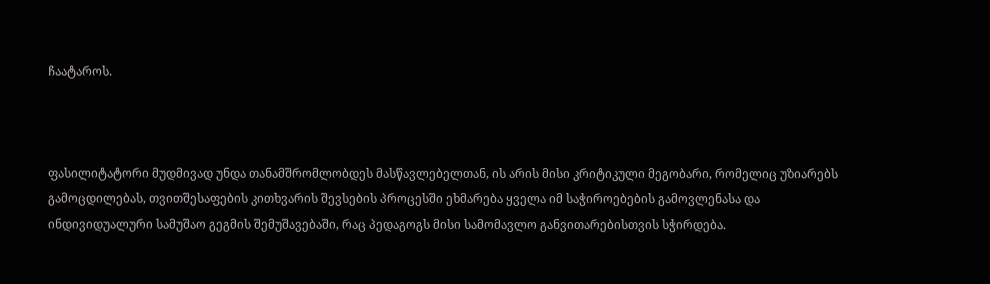ჩაატაროს.



ფასილიტატორი მუდმივად უნდა თანამშრომლობდეს მასწავლებელთან, ის არის მისი კრიტიკული მეგობარი, რომელიც უზიარებს გამოცდილებას, თვითშესაფების კითხვარის შევსების პროცესში ეხმარება ყველა იმ საჭიროებების გამოვლენასა და ინდივიდუალური სამუშაო გეგმის შემუშავებაში, რაც პედაგოგს მისი სამომავლო განვითარებისთვის სჭირდება.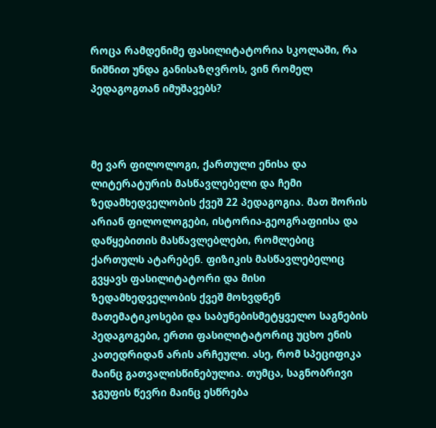როცა რამდენიმე ფასილიტატორია სკოლაში, რა ნიშნით უნდა განისაზღვროს, ვინ რომელ პედაგოგთან იმუშავებს?



მე ვარ ფილოლოგი, ქართული ენისა და ლიტერატურის მასწავლებელი და ჩემი ზედამხედველობის ქვეშ 22 პედაგოგია. მათ შორის არიან ფილოლოგები, ისტორია-გეოგრაფიისა და დაწყებითის მასწავლებლები, რომლებიც ქართულს ატარებენ. ფიზიკის მასწავლებელიც გვყავს ფასილიტატორი და მისი ზედამხედველობის ქვეშ მოხვდნენ მათემატიკოსები და საბუნებისმეტყველო საგნების პედაგოგები, ერთი ფასილიტატორიც უცხო ენის კათედრიდან არის არჩეული. ასე, რომ სპეციფიკა მაინც გათვალისწინებულია. თუმცა, საგნობრივი ჯგუფის წევრი მაინც ესწრება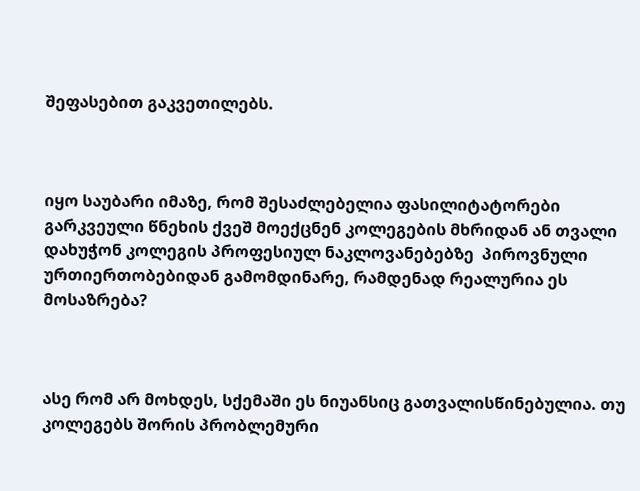შეფასებით გაკვეთილებს.



იყო საუბარი იმაზე, რომ შესაძლებელია ფასილიტატორები გარკვეული წნეხის ქვეშ მოექცნენ კოლეგების მხრიდან ან თვალი დახუჭონ კოლეგის პროფესიულ ნაკლოვანებებზე  პიროვნული ურთიერთობებიდან გამომდინარე, რამდენად რეალურია ეს მოსაზრება?



ასე რომ არ მოხდეს, სქემაში ეს ნიუანსიც გათვალისწინებულია. თუ კოლეგებს შორის პრობლემური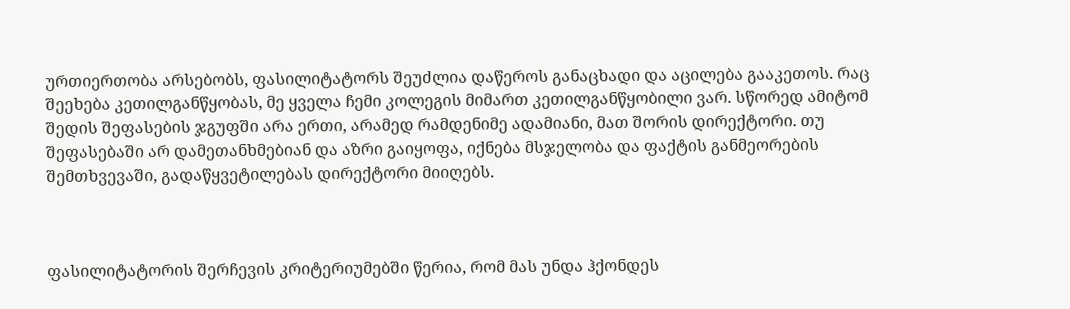ურთიერთობა არსებობს, ფასილიტატორს შეუძლია დაწეროს განაცხადი და აცილება გააკეთოს. რაც შეეხება კეთილგანწყობას, მე ყველა ჩემი კოლეგის მიმართ კეთილგანწყობილი ვარ. სწორედ ამიტომ შედის შეფასების ჯგუფში არა ერთი, არამედ რამდენიმე ადამიანი, მათ შორის დირექტორი. თუ შეფასებაში არ დამეთანხმებიან და აზრი გაიყოფა, იქნება მსჯელობა და ფაქტის განმეორების შემთხვევაში, გადაწყვეტილებას დირექტორი მიიღებს.



ფასილიტატორის შერჩევის კრიტერიუმებში წერია, რომ მას უნდა ჰქონდეს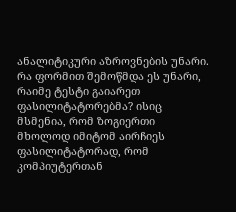ანალიტიკური აზროვნების უნარი. რა ფორმით შემოწმდა ეს უნარი, რაიმე ტესტი გაიარეთ ფასილიტატორებმა? ისიც მსმენია, რომ ზოგიერთი მხოლოდ იმიტომ აირჩიეს ფასილიტატორად, რომ კომპიუტერთან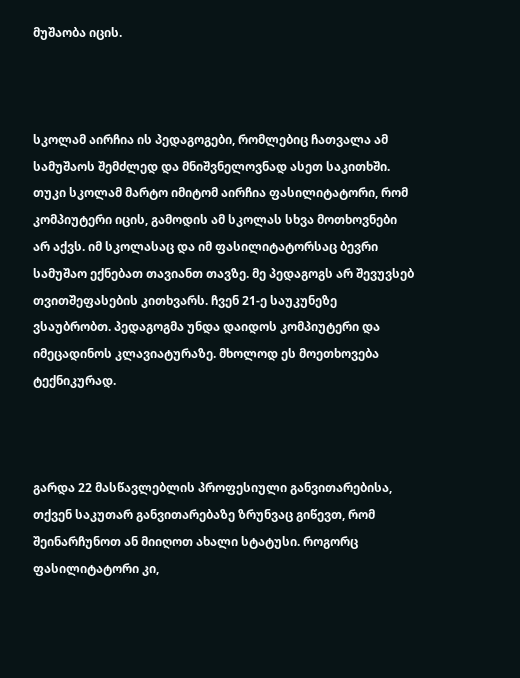მუშაობა იცის.



სკოლამ აირჩია ის პედაგოგები, რომლებიც ჩათვალა ამ სამუშაოს შემძლედ და მნიშვნელოვნად ასეთ საკითხში. თუკი სკოლამ მარტო იმიტომ აირჩია ფასილიტატორი, რომ კომპიუტერი იცის, გამოდის ამ სკოლას სხვა მოთხოვნები არ აქვს. იმ სკოლასაც და იმ ფასილიტატორსაც ბევრი სამუშაო ექნებათ თავიანთ თავზე. მე პედაგოგს არ შევუვსებ თვითშეფასების კითხვარს. ჩვენ 21-ე საუკუნეზე ვსაუბრობთ. პედაგოგმა უნდა დაიდოს კომპიუტერი და იმეცადინოს კლავიატურაზე. მხოლოდ ეს მოეთხოვება ტექნიკურად.



გარდა 22 მასწავლებლის პროფესიული განვითარებისა, თქვენ საკუთარ განვითარებაზე ზრუნვაც გიწევთ, რომ შეინარჩუნოთ ან მიიღოთ ახალი სტატუსი. როგორც ფასილიტატორი კი,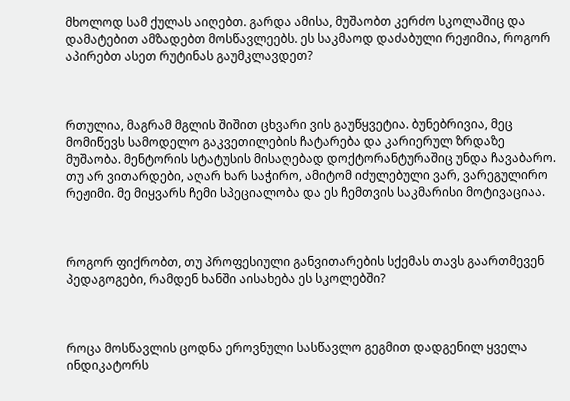მხოლოდ სამ ქულას აიღებთ. გარდა ამისა, მუშაობთ კერძო სკოლაშიც და დამატებით ამზადებთ მოსწავლეებს. ეს საკმაოდ დაძაბული რეჟიმია, როგორ აპირებთ ასეთ რუტინას გაუმკლავდეთ?



რთულია, მაგრამ მგლის შიშით ცხვარი ვის გაუწყვეტია. ბუნებრივია, მეც მომიწევს სამოდელო გაკვეთილების ჩატარება და კარიერულ ზრდაზე მუშაობა. მენტორის სტატუსის მისაღებად დოქტორანტურაშიც უნდა ჩავაბარო. თუ არ ვითარდები, აღარ ხარ საჭირო, ამიტომ იძულებული ვარ, ვარეგულირო რეჟიმი. მე მიყვარს ჩემი სპეციალობა და ეს ჩემთვის საკმარისი მოტივაციაა.



როგორ ფიქრობთ, თუ პროფესიული განვითარების სქემას თავს გაართმევენ პედაგოგები, რამდენ ხანში აისახება ეს სკოლებში?



როცა მოსწავლის ცოდნა ეროვნული სასწავლო გეგმით დადგენილ ყველა ინდიკატორს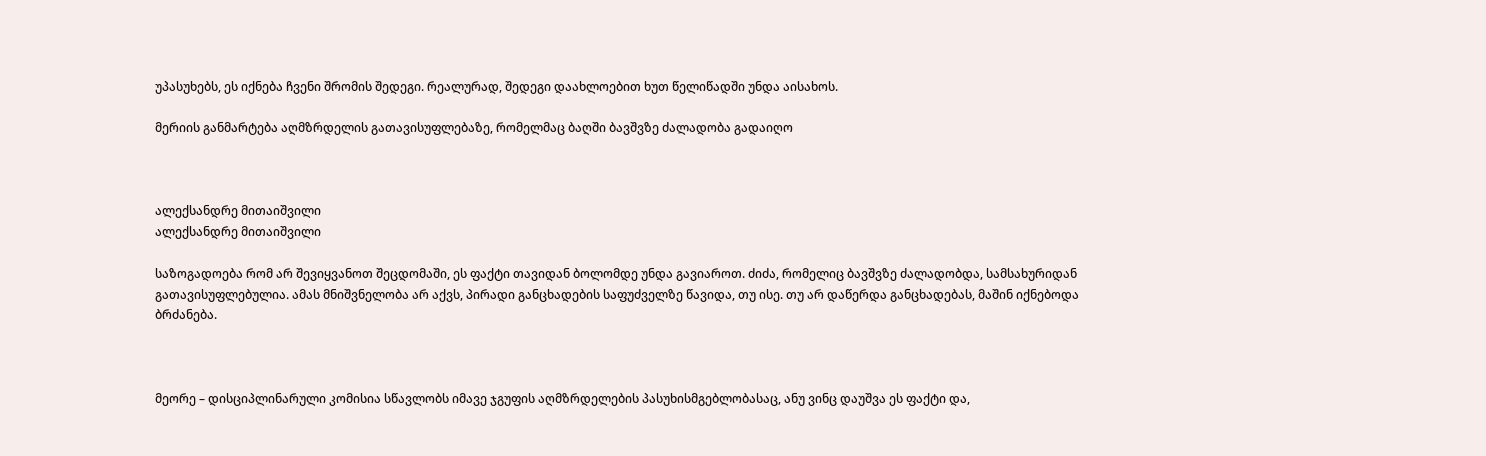უპასუხებს, ეს იქნება ჩვენი შრომის შედეგი. რეალურად, შედეგი დაახლოებით ხუთ წელიწადში უნდა აისახოს.

მერიის განმარტება აღმზრდელის გათავისუფლებაზე, რომელმაც ბაღში ბავშვზე ძალადობა გადაიღო



ალექსანდრე მითაიშვილი
ალექსანდრე მითაიშვილი

საზოგადოება რომ არ შევიყვანოთ შეცდომაში, ეს ფაქტი თავიდან ბოლომდე უნდა გავიაროთ. ძიძა, რომელიც ბავშვზე ძალადობდა, სამსახურიდან გათავისუფლებულია. ამას მნიშვნელობა არ აქვს, პირადი განცხადების საფუძველზე წავიდა, თუ ისე. თუ არ დაწერდა განცხადებას, მაშინ იქნებოდა ბრძანება.



მეორე – დისციპლინარული კომისია სწავლობს იმავე ჯგუფის აღმზრდელების პასუხისმგებლობასაც, ანუ ვინც დაუშვა ეს ფაქტი და,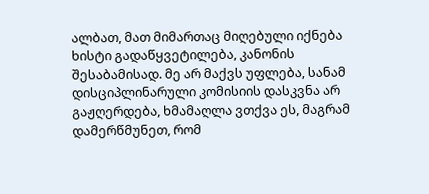ალბათ, მათ მიმართაც მიღებული იქნება ხისტი გადაწყვეტილება, კანონის შესაბამისად. მე არ მაქვს უფლება, სანამ დისციპლინარული კომისიის დასკვნა არ გაჟღერდება, ხმამაღლა ვთქვა ეს, მაგრამ დამერწმუნეთ, რომ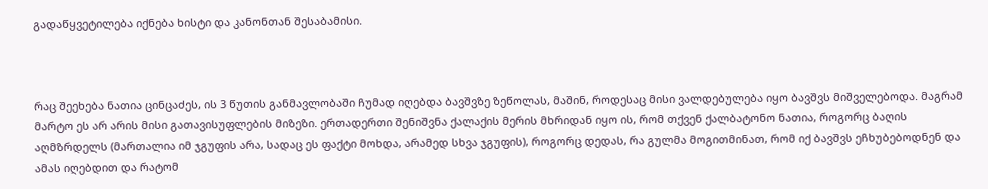გადაწყვეტილება იქნება ხისტი და კანონთან შესაბამისი.



რაც შეეხება ნათია ცინცაძეს, ის 3 წუთის განმავლობაში ჩუმად იღებდა ბავშვზე ზეწოლას, მაშინ, როდესაც მისი ვალდებულება იყო ბავშვს მიშველებოდა. მაგრამ მარტო ეს არ არის მისი გათავისუფლების მიზეზი. ერთადერთი შენიშვნა ქალაქის მერის მხრიდან იყო ის, რომ თქვენ ქალბატონო ნათია, როგორც ბაღის აღმზრდელს (მართალია იმ ჯგუფის არა, სადაც ეს ფაქტი მოხდა, არამედ სხვა ჯგუფის), როგორც დედას, რა გულმა მოგითმინათ, რომ იქ ბავშვს ეჩხუბებოდნენ და ამას იღებდით და რატომ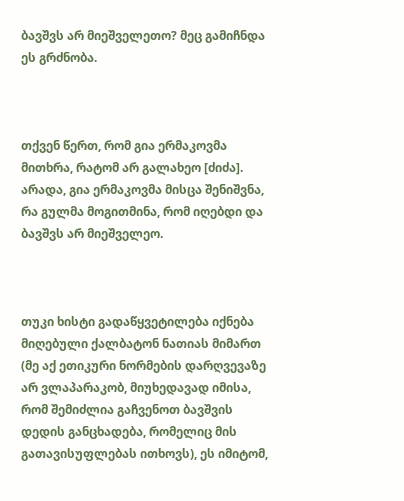ბავშვს არ მიეშველეთო? მეც გამიჩნდა ეს გრძნობა.



თქვენ წერთ, რომ გია ერმაკოვმა მითხრა, რატომ არ გალახეო [ძიძა]. არადა, გია ერმაკოვმა მისცა შენიშვნა, რა გულმა მოგითმინა, რომ იღებდი და ბავშვს არ მიეშველეო.



თუკი ხისტი გადაწყვეტილება იქნება მიღებული ქალბატონ ნათიას მიმართ (მე აქ ეთიკური ნორმების დარღვევაზე არ ვლაპარაკობ, მიუხედავად იმისა, რომ შემიძლია გაჩვენოთ ბავშვის დედის განცხადება, რომელიც მის გათავისუფლებას ითხოვს), ეს იმიტომ,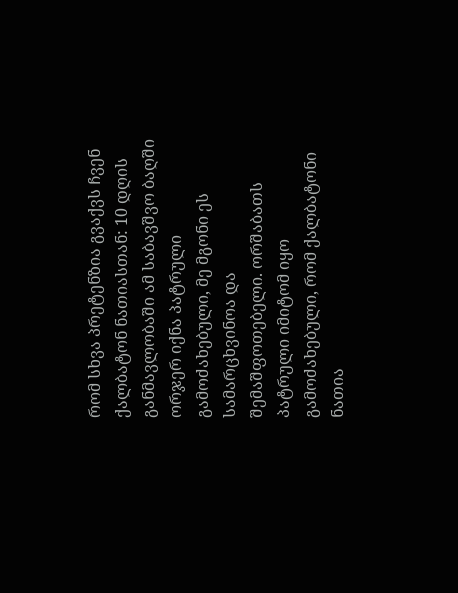რომ სხვა პრეტენზია გვაქვს ჩვენ ქალბატონ ნათიასთან: 10 დღის განმავლობაში ამ საბავშვო ბაღში ორჯერ იქნა პატრული გამოძახებული, მე მგონი ეს სამარცხვინოა და შემაშფოთებელი. ორშაბათს პატრული იმიტომ იყო გამოძახებული, რომ ქალბატონი ნათია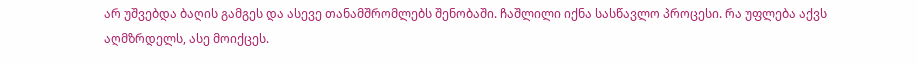არ უშვებდა ბაღის გამგეს და ასევე თანამშრომლებს შენობაში. ჩაშლილი იქნა სასწავლო პროცესი. რა უფლება აქვს აღმზრდელს, ასე მოიქცეს.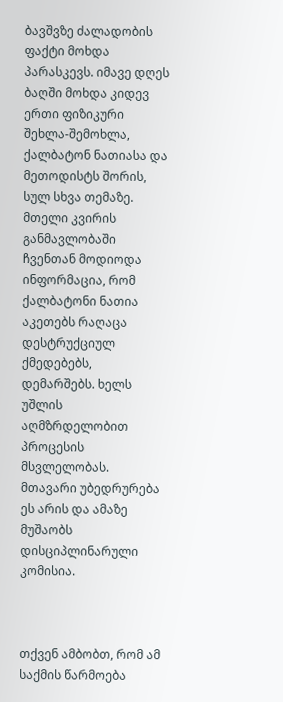ბავშვზე ძალადობის ფაქტი მოხდა პარასკევს. იმავე დღეს ბაღში მოხდა კიდევ ერთი ფიზიკური შეხლა-შემოხლა, ქალბატონ ნათიასა და მეთოდისტს შორის, სულ სხვა თემაზე. მთელი კვირის განმავლობაში ჩვენთან მოდიოდა ინფორმაცია, რომ ქალბატონი ნათია აკეთებს რაღაცა დესტრუქციულ ქმედებებს, დემარშებს. ხელს უშლის აღმზრდელობით პროცესის მსვლელობას. მთავარი უბედრურება ეს არის და ამაზე მუშაობს დისციპლინარული კომისია.



თქვენ ამბობთ, რომ ამ საქმის წარმოება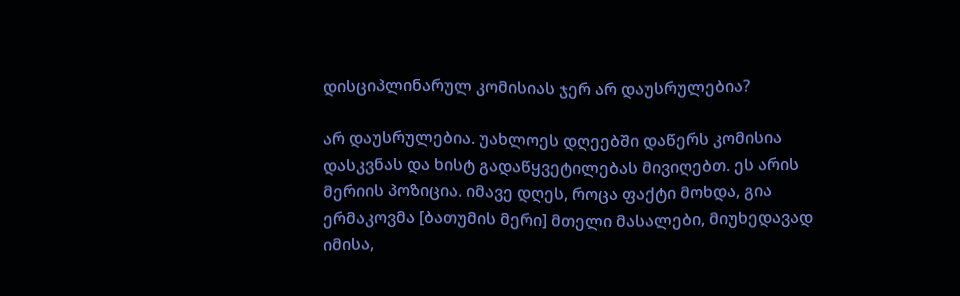დისციპლინარულ კომისიას ჯერ არ დაუსრულებია?

არ დაუსრულებია. უახლოეს დღეებში დაწერს კომისია დასკვნას და ხისტ გადაწყვეტილებას მივიღებთ. ეს არის მერიის პოზიცია. იმავე დღეს, როცა ფაქტი მოხდა, გია ერმაკოვმა [ბათუმის მერი] მთელი მასალები, მიუხედავად იმისა,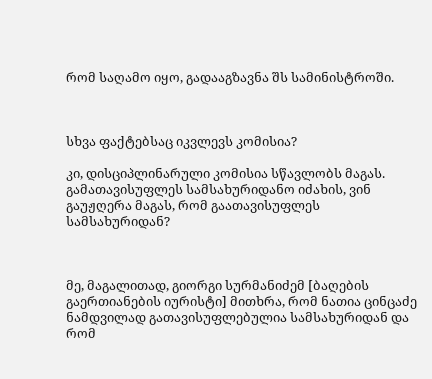რომ საღამო იყო, გადააგზავნა შს სამინისტროში.



სხვა ფაქტებსაც იკვლევს კომისია?

კი, დისციპლინარული კომისია სწავლობს მაგას. გამათავისუფლეს სამსახურიდანო იძახის, ვინ გაუჟღერა მაგას, რომ გაათავისუფლეს სამსახურიდან?



მე, მაგალითად, გიორგი სურმანიძემ [ბაღების გაერთიანების იურისტი] მითხრა, რომ ნათია ცინცაძე ნამდვილად გათავისუფლებულია სამსახურიდან და რომ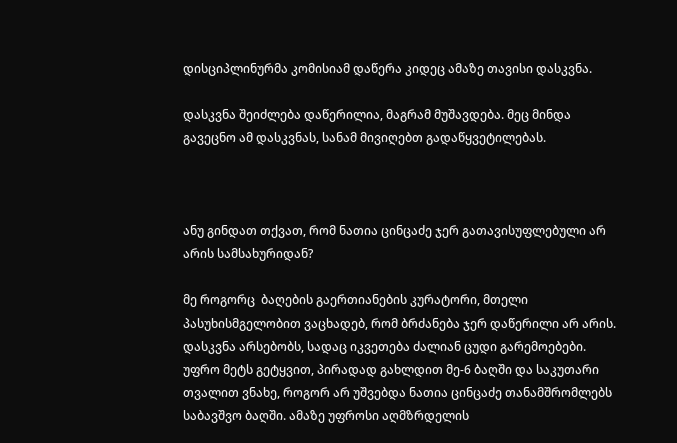დისციპლინურმა კომისიამ დაწერა კიდეც ამაზე თავისი დასკვნა.

დასკვნა შეიძლება დაწერილია, მაგრამ მუშავდება. მეც მინდა გავეცნო ამ დასკვნას, სანამ მივიღებთ გადაწყვეტილებას.



ანუ გინდათ თქვათ, რომ ნათია ცინცაძე ჯერ გათავისუფლებული არ არის სამსახურიდან?

მე როგორც  ბაღების გაერთიანების კურატორი, მთელი პასუხისმგელობით ვაცხადებ, რომ ბრძანება ჯერ დაწერილი არ არის. დასკვნა არსებობს, სადაც იკვეთება ძალიან ცუდი გარემოებები. უფრო მეტს გეტყვით, პირადად გახლდით მე-6 ბაღში და საკუთარი თვალით ვნახე, როგორ არ უშვებდა ნათია ცინცაძე თანამშრომლებს საბავშვო ბაღში. ამაზე უფროსი აღმზრდელის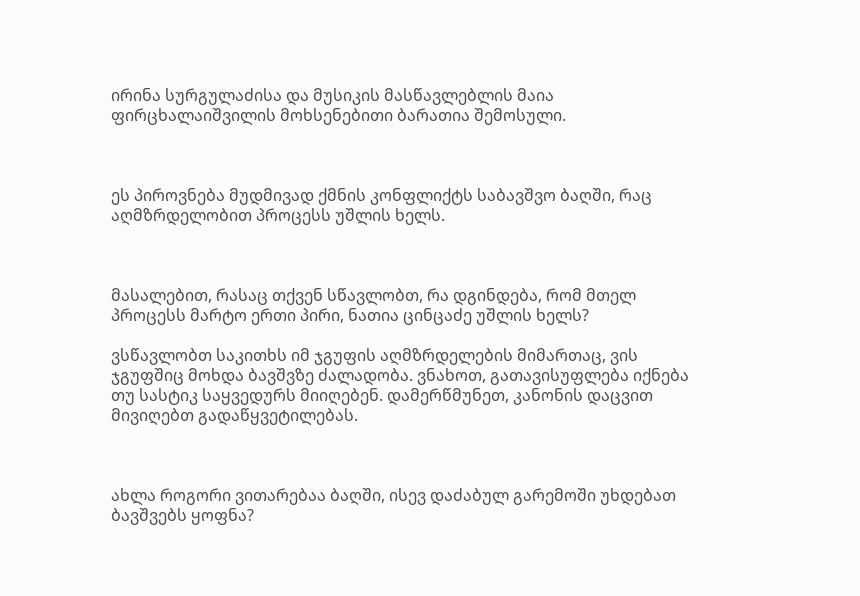ირინა სურგულაძისა და მუსიკის მასწავლებლის მაია ფირცხალაიშვილის მოხსენებითი ბარათია შემოსული.



ეს პიროვნება მუდმივად ქმნის კონფლიქტს საბავშვო ბაღში, რაც აღმზრდელობით პროცესს უშლის ხელს.



მასალებით, რასაც თქვენ სწავლობთ, რა დგინდება, რომ მთელ პროცესს მარტო ერთი პირი, ნათია ცინცაძე უშლის ხელს?

ვსწავლობთ საკითხს იმ ჯგუფის აღმზრდელების მიმართაც, ვის ჯგუფშიც მოხდა ბავშვზე ძალადობა. ვნახოთ, გათავისუფლება იქნება თუ სასტიკ საყვედურს მიიღებენ. დამერწმუნეთ, კანონის დაცვით მივიღებთ გადაწყვეტილებას.



ახლა როგორი ვითარებაა ბაღში, ისევ დაძაბულ გარემოში უხდებათ ბავშვებს ყოფნა?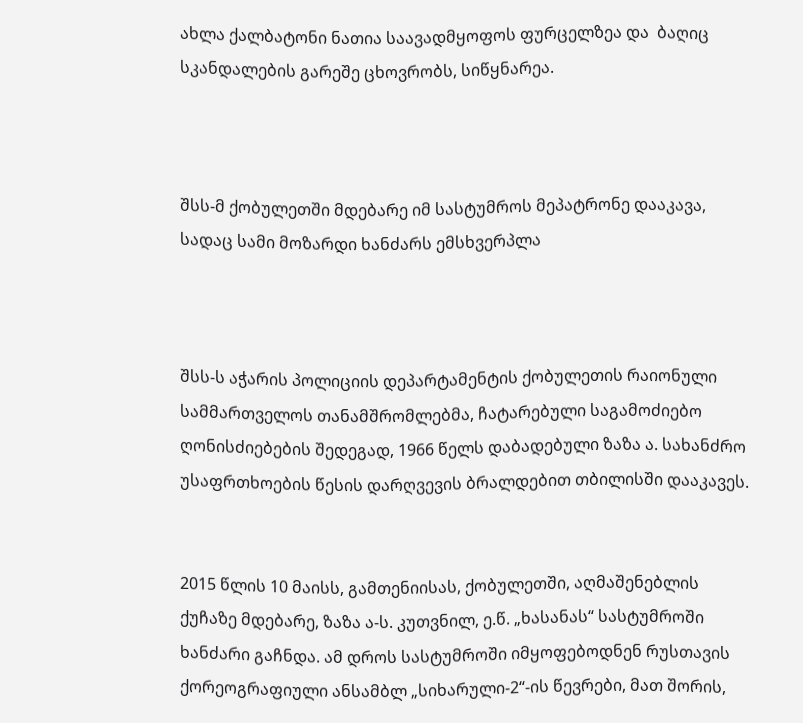ახლა ქალბატონი ნათია საავადმყოფოს ფურცელზეა და  ბაღიც სკანდალების გარეშე ცხოვრობს, სიწყნარეა.



შსს-მ ქობულეთში მდებარე იმ სასტუმროს მეპატრონე დააკავა, სადაც სამი მოზარდი ხანძარს ემსხვერპლა



შსს-ს აჭარის პოლიციის დეპარტამენტის ქობულეთის რაიონული სამმართველოს თანამშრომლებმა, ჩატარებული საგამოძიებო ღონისძიებების შედეგად, 1966 წელს დაბადებული ზაზა ა. სახანძრო უსაფრთხოების წესის დარღვევის ბრალდებით თბილისში დააკავეს.


2015 წლის 10 მაისს, გამთენიისას, ქობულეთში, აღმაშენებლის ქუჩაზე მდებარე, ზაზა ა-ს. კუთვნილ, ე.წ. „ხასანას“ სასტუმროში ხანძარი გაჩნდა. ამ დროს სასტუმროში იმყოფებოდნენ რუსთავის ქორეოგრაფიული ანსამბლ „სიხარული-2“-ის წევრები, მათ შორის,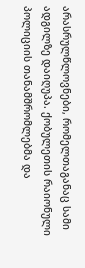არასრულწლოვნები, რომელთაგანაც სამი ადგილზე დაიღუპა. ქობულეთის რაიონული პოლიციის თანამშრომლებმა და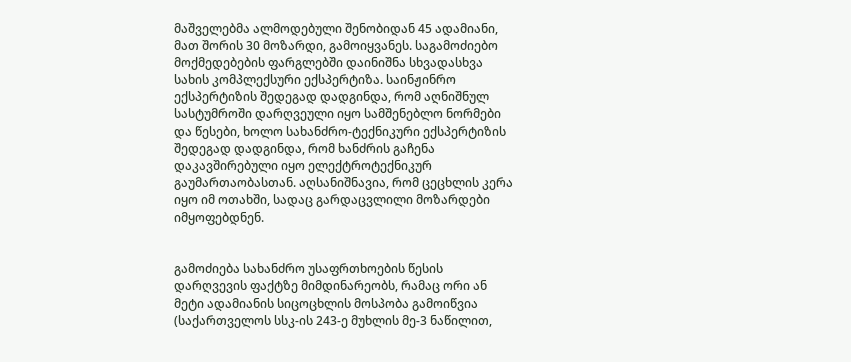მაშველებმა ალმოდებული შენობიდან 45 ადამიანი, მათ შორის 30 მოზარდი, გამოიყვანეს. საგამოძიებო მოქმედებების ფარგლებში დაინიშნა სხვადასხვა სახის კომპლექსური ექსპერტიზა. საინჟინრო ექსპერტიზის შედეგად დადგინდა, რომ აღნიშნულ სასტუმროში დარღვეული იყო სამშენებლო ნორმები და წესები, ხოლო სახანძრო-ტექნიკური ექსპერტიზის შედეგად დადგინდა, რომ ხანძრის გაჩენა დაკავშირებული იყო ელექტროტექნიკურ გაუმართაობასთან. აღსანიშნავია, რომ ცეცხლის კერა იყო იმ ოთახში, სადაც გარდაცვლილი მოზარდები იმყოფებდნენ.


გამოძიება სახანძრო უსაფრთხოების წესის დარღვევის ფაქტზე მიმდინარეობს, რამაც ორი ან მეტი ადამიანის სიცოცხლის მოსპობა გამოიწვია (საქართველოს სსკ-ის 243-ე მუხლის მე-3 ნაწილით,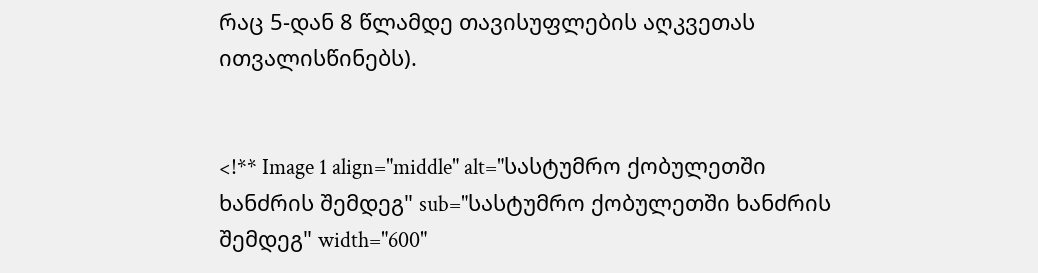რაც 5-დან 8 წლამდე თავისუფლების აღკვეთას ითვალისწინებს).


<!** Image 1 align="middle" alt="სასტუმრო ქობულეთში ხანძრის შემდეგ" sub="სასტუმრო ქობულეთში ხანძრის შემდეგ" width="600"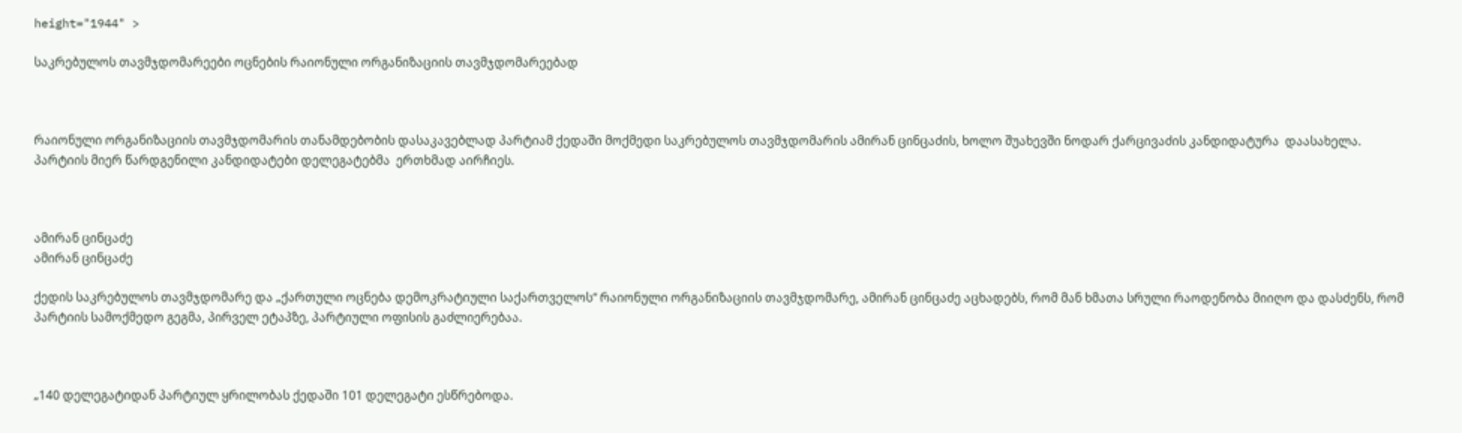height="1944" >

საკრებულოს თავმჯდომარეები ოცნების რაიონული ორგანიზაციის თავმჯდომარეებად



რაიონული ორგანიზაციის თავმჯდომარის თანამდებობის დასაკავებლად პარტიამ ქედაში მოქმედი საკრებულოს თავმჯდომარის ამირან ცინცაძის, ხოლო შუახევში ნოდარ ქარცივაძის კანდიდატურა  დაასახელა. პარტიის მიერ წარდგენილი კანდიდატები დელეგატებმა  ერთხმად აირჩიეს.



ამირან ცინცაძე
ამირან ცინცაძე

ქედის საკრებულოს თავმჯდომარე და „ქართული ოცნება დემოკრატიული საქართველოს“ რაიონული ორგანიზაციის თავმჯდომარე, ამირან ცინცაძე აცხადებს, რომ მან ხმათა სრული რაოდენობა მიიღო და დასძენს, რომ პარტიის სამოქმედო გეგმა, პირველ ეტაპზე, პარტიული ოფისის გაძლიერებაა.



„140 დელეგატიდან პარტიულ ყრილობას ქედაში 101 დელეგატი ესწრებოდა.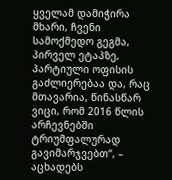ყველამ დამიჭირა მხარი, ჩვენი სამოქმედო გეგმა, პირველ ეტაპზე, პარტიული ოფისის გაძლიერებაა და, რაც მთავარია, წინასწარ ვიცი, რომ 2016 წლის არჩევნებში ტრიუმფალურად გავიმარჯვებთ“, – აცხადებს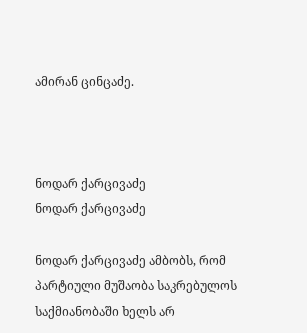ამირან ცინცაძე.



ნოდარ ქარცივაძე
ნოდარ ქარცივაძე

ნოდარ ქარცივაძე ამბობს, რომ პარტიული მუშაობა საკრებულოს საქმიანობაში ხელს არ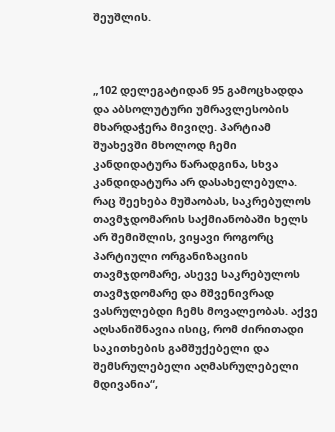შეუშლის.



„102 დელეგატიდან 95 გამოცხადდა და აბსოლუტური უმრავლესობის მხარდაჭერა მივიღე. პარტიამ შუახევში მხოლოდ ჩემი კანდიდატურა წარადგინა, სხვა კანდიდატურა არ დასახელებულა. რაც შეეხება მუშაობას, საკრებულოს თავმჯდომარის საქმიანობაში ხელს არ შემიშლის, ვიყავი როგორც პარტიული ორგანიზაციის თავმჯდომარე, ასევე საკრებულოს თავმჯდომარე და მშვენივრად ვასრულებდი ჩემს მოვალეობას. აქვე აღსანიშნავია ისიც, რომ ძირითადი  საკითხების გამშუქებელი და შემსრულებელი აღმასრულებელი მდივანია“,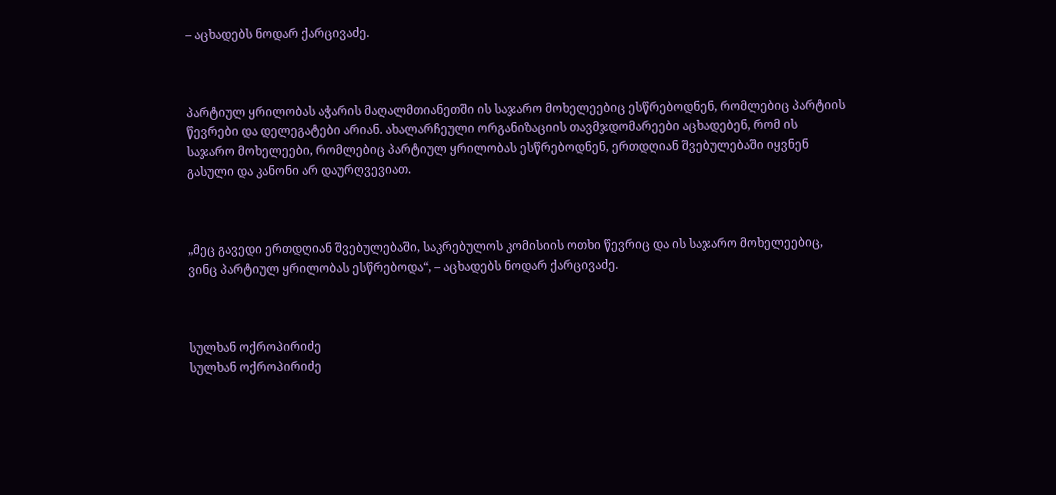– აცხადებს ნოდარ ქარცივაძე.



პარტიულ ყრილობას აჭარის მაღალმთიანეთში ის საჯარო მოხელეებიც ესწრებოდნენ, რომლებიც პარტიის წევრები და დელეგატები არიან. ახალარჩეული ორგანიზაციის თავმჯდომარეები აცხადებენ, რომ ის საჯარო მოხელეები, რომლებიც პარტიულ ყრილობას ესწრებოდნენ, ერთდღიან შვებულებაში იყვნენ გასული და კანონი არ დაურღვევიათ.



„მეც გავედი ერთდღიან შვებულებაში, საკრებულოს კომისიის ოთხი წევრიც და ის საჯარო მოხელეებიც, ვინც პარტიულ ყრილობას ესწრებოდა“, – აცხადებს ნოდარ ქარცივაძე.



სულხან ოქროპირიძე
სულხან ოქროპირიძე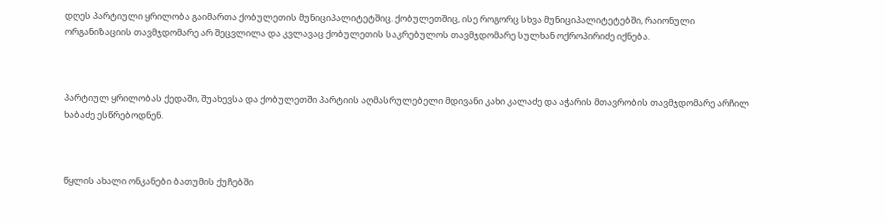დღეს პარტიული ყრილობა გაიმართა ქობულეთის მუნიციპალიტეტშიც. ქობულეთშიც, ისე როგორც სხვა მუნიციპალიტეტებში, რაიონული ორგანიზაციის თავმჯდომარე არ შეცვლილა და კვლავაც ქობულეთის საკრებულოს თავმჯდომარე სულხან ოქროპირიძე იქნება.



პარტიულ ყრილობას ქედაში, შუახევსა და ქობულეთში პარტიის აღმასრულებელი მდივანი კახი კალაძე და აჭარის მთავრობის თავმჯდომარე არჩილ ხაბაძე ესწრებოდნენ.



წყლის ახალი ონკანები ბათუმის ქუჩებში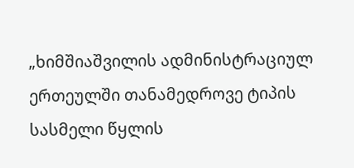„ხიმშიაშვილის ადმინისტრაციულ ერთეულში თანამედროვე ტიპის სასმელი წყლის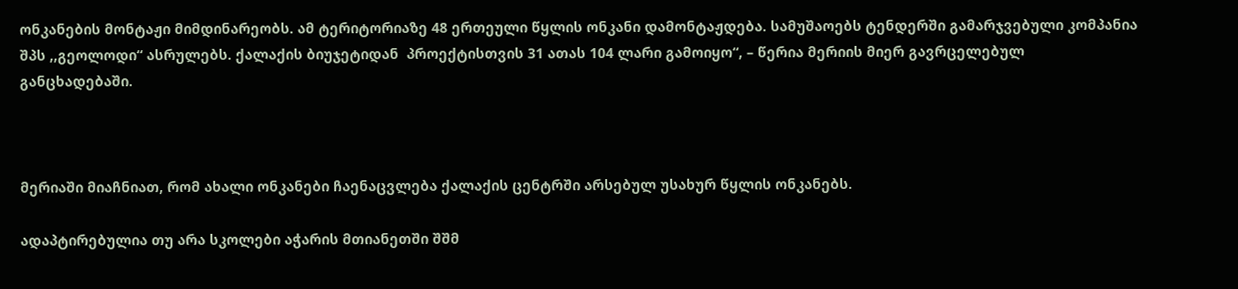ონკანების მონტაჟი მიმდინარეობს. ამ ტერიტორიაზე 48 ერთეული წყლის ონკანი დამონტაჟდება. სამუშაოებს ტენდერში გამარჯვებული კომპანია შპს ,,გეოლოდი“ ასრულებს. ქალაქის ბიუჯეტიდან  პროექტისთვის 31 ათას 104 ლარი გამოიყო“, – წერია მერიის მიერ გავრცელებულ განცხადებაში.



მერიაში მიაჩნიათ, რომ ახალი ონკანები ჩაენაცვლება ქალაქის ცენტრში არსებულ უსახურ წყლის ონკანებს.

ადაპტირებულია თუ არა სკოლები აჭარის მთიანეთში შშმ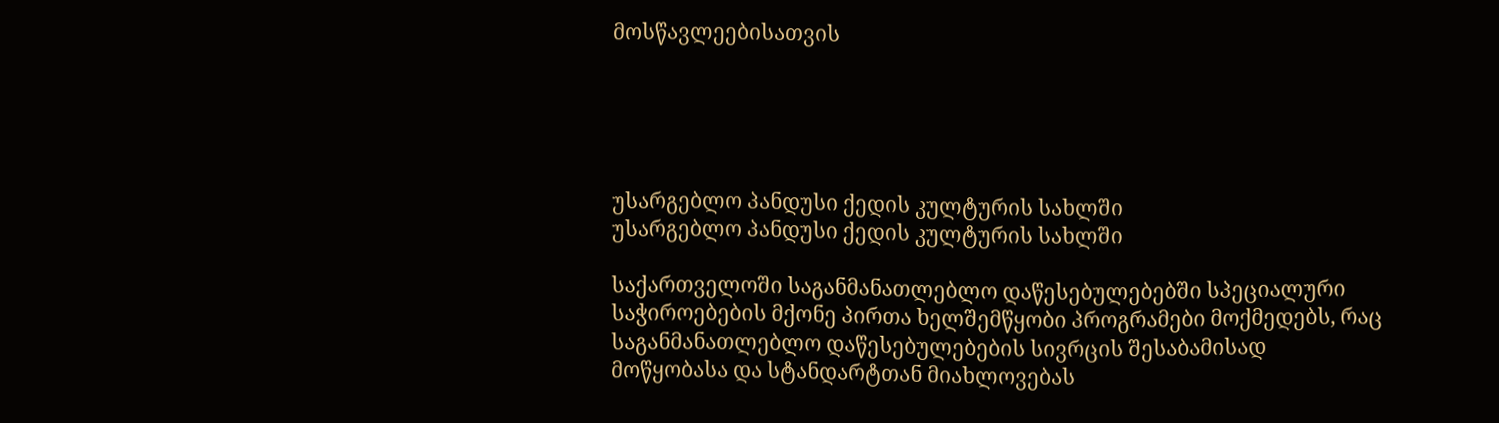მოსწავლეებისათვის





უსარგებლო პანდუსი ქედის კულტურის სახლში
უსარგებლო პანდუსი ქედის კულტურის სახლში

საქართველოში საგანმანათლებლო დაწესებულებებში სპეციალური საჭიროებების მქონე პირთა ხელშემწყობი პროგრამები მოქმედებს, რაც საგანმანათლებლო დაწესებულებების სივრცის შესაბამისად მოწყობასა და სტანდარტთან მიახლოვებას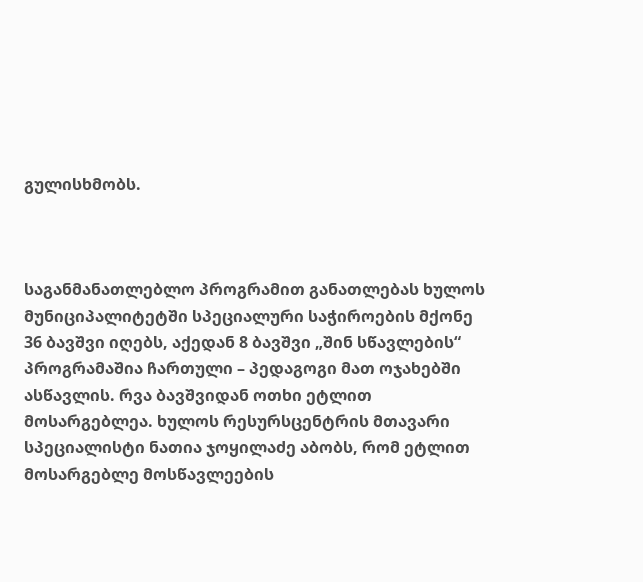გულისხმობს.



საგანმანათლებლო პროგრამით განათლებას ხულოს მუნიციპალიტეტში სპეციალური საჭიროების მქონე 36 ბავშვი იღებს, აქედან 8 ბავშვი „შინ სწავლების“ პროგრამაშია ჩართული – პედაგოგი მათ ოჯახებში ასწავლის. რვა ბავშვიდან ოთხი ეტლით მოსარგებლეა. ხულოს რესურსცენტრის მთავარი სპეციალისტი ნათია ჯოყილაძე აბობს, რომ ეტლით მოსარგებლე მოსწავლეების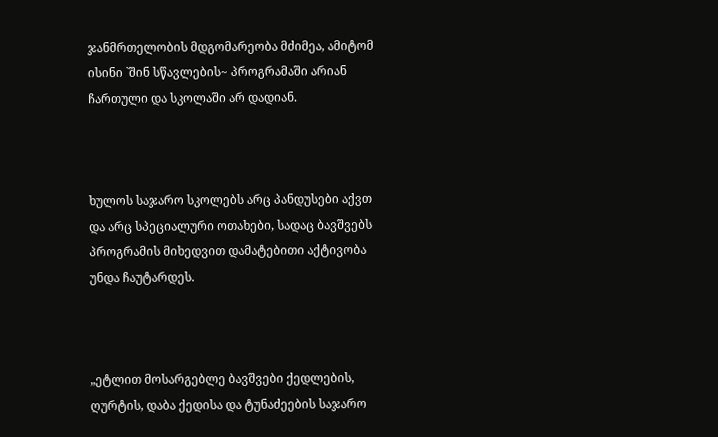ჯანმრთელობის მდგომარეობა მძიმეა, ამიტომ ისინი `შინ სწავლების~ პროგრამაში არიან ჩართული და სკოლაში არ დადიან.



ხულოს საჯარო სკოლებს არც პანდუსები აქვთ და არც სპეციალური ოთახები, სადაც ბავშვებს პროგრამის მიხედვით დამატებითი აქტივობა უნდა ჩაუტარდეს.



„ეტლით მოსარგებლე ბავშვები ქედლების, ღურტის, დაბა ქედისა და ტუნაძეების საჯარო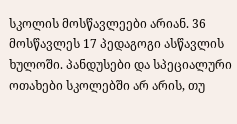სკოლის მოსწავლეები არიან. 36 მოსწავლეს 17 პედაგოგი ასწავლის ხულოში. პანდუსები და სპეციალური ოთახები სკოლებში არ არის, თუ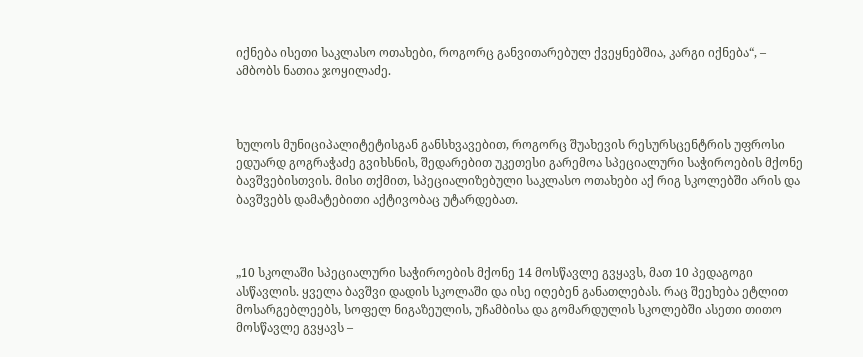იქნება ისეთი საკლასო ოთახები, როგორც განვითარებულ ქვეყნებშია, კარგი იქნება“, – ამბობს ნათია ჯოყილაძე.



ხულოს მუნიციპალიტეტისგან განსხვავებით, როგორც შუახევის რესურსცენტრის უფროსი ედუარდ გოგრაჭაძე გვიხსნის, შედარებით უკეთესი გარემოა სპეციალური საჭიროების მქონე ბავშვებისთვის. მისი თქმით, სპეციალიზებული საკლასო ოთახები აქ რიგ სკოლებში არის და ბავშვებს დამატებითი აქტივობაც უტარდებათ.



„10 სკოლაში სპეციალური საჭიროების მქონე 14 მოსწავლე გვყავს, მათ 10 პედაგოგი ასწავლის. ყველა ბავშვი დადის სკოლაში და ისე იღებენ განათლებას. რაც შეეხება ეტლით მოსარგებლეებს, სოფელ ნიგაზეულის, უჩამბისა და გომარდულის სკოლებში ასეთი თითო მოსწავლე გვყავს –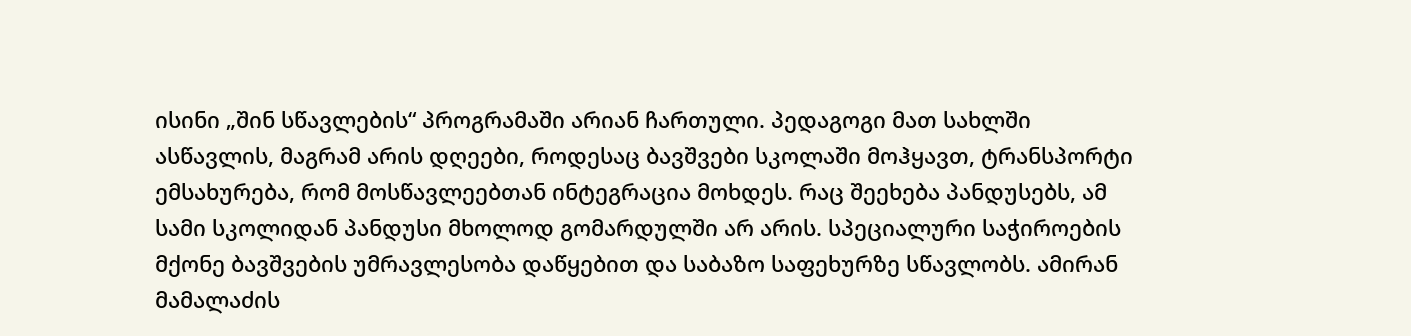ისინი „შინ სწავლების“ პროგრამაში არიან ჩართული. პედაგოგი მათ სახლში ასწავლის, მაგრამ არის დღეები, როდესაც ბავშვები სკოლაში მოჰყავთ, ტრანსპორტი ემსახურება, რომ მოსწავლეებთან ინტეგრაცია მოხდეს. რაც შეეხება პანდუსებს, ამ სამი სკოლიდან პანდუსი მხოლოდ გომარდულში არ არის. სპეციალური საჭიროების მქონე ბავშვების უმრავლესობა დაწყებით და საბაზო საფეხურზე სწავლობს. ამირან მამალაძის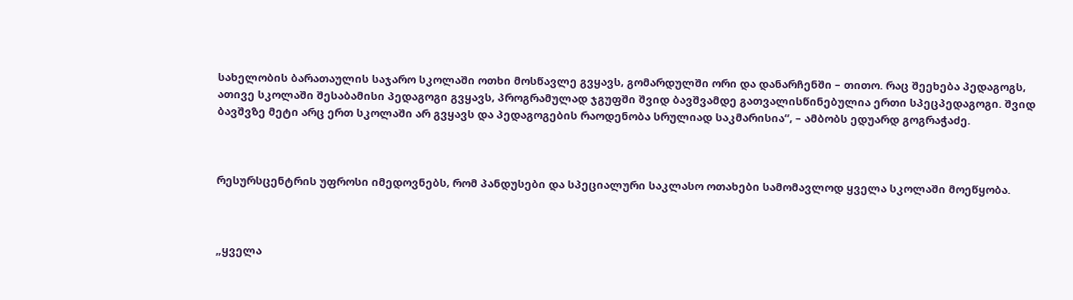სახელობის ბარათაულის საჯარო სკოლაში ოთხი მოსწავლე გვყავს, გომარდულში ორი და დანარჩენში – თითო. რაც შეეხება პედაგოგს, ათივე სკოლაში შესაბამისი პედაგოგი გვყავს, პროგრამულად ჯგუფში შვიდ ბავშვამდე გათვალისწინებულია ერთი სპეცპედაგოგი. შვიდ ბავშვზე მეტი არც ერთ სკოლაში არ გვყავს და პედაგოგების რაოდენობა სრულიად საკმარისია“, – ამბობს ედუარდ გოგრაჭაძე.



რესურსცენტრის უფროსი იმედოვნებს, რომ პანდუსები და სპეციალური საკლასო ოთახები სამომავლოდ ყველა სკოლაში მოეწყობა.



„ყველა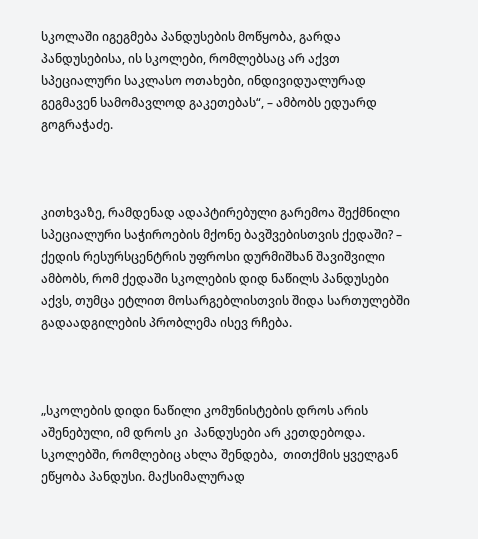სკოლაში იგეგმება პანდუსების მოწყობა, გარდა პანდუსებისა, ის სკოლები, რომლებსაც არ აქვთ სპეციალური საკლასო ოთახები, ინდივიდუალურად გეგმავენ სამომავლოდ გაკეთებას“, – ამბობს ედუარდ გოგრაჭაძე.



კითხვაზე, რამდენად ადაპტირებული გარემოა შექმნილი სპეციალური საჭიროების მქონე ბავშვებისთვის ქედაში? – ქედის რესურსცენტრის უფროსი დურმიშხან შავიშვილი ამბობს, რომ ქედაში სკოლების დიდ ნაწილს პანდუსები აქვს, თუმცა ეტლით მოსარგებლისთვის შიდა სართულებში გადაადგილების პრობლემა ისევ რჩება.



„სკოლების დიდი ნაწილი კომუნისტების დროს არის აშენებული, იმ დროს კი  პანდუსები არ კეთდებოდა. სკოლებში, რომლებიც ახლა შენდება,  თითქმის ყველგან ეწყობა პანდუსი. მაქსიმალურად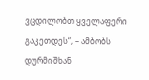ვცდილობთ ყველაფერი გაკეთდეს“, – ამბობს დურმიშხან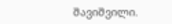შავიშვილი.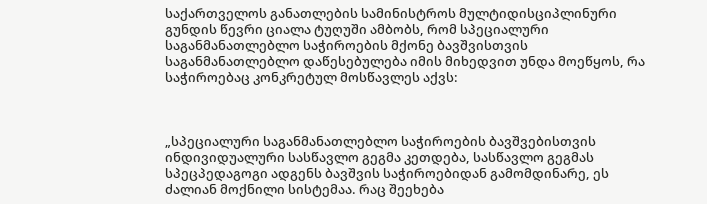საქართველოს განათლების სამინისტროს მულტიდისციპლინური გუნდის წევრი ციალა ტუღუში ამბობს, რომ სპეციალური საგანმანათლებლო საჭიროების მქონე ბავშვისთვის საგანმანათლებლო დაწესებულება იმის მიხედვით უნდა მოეწყოს, რა საჭიროებაც კონკრეტულ მოსწავლეს აქვს:



„სპეციალური საგანმანათლებლო საჭიროების ბავშვებისთვის ინდივიდუალური სასწავლო გეგმა კეთდება, სასწავლო გეგმას სპეცპედაგოგი ადგენს ბავშვის საჭიროებიდან გამომდინარე, ეს ძალიან მოქნილი სისტემაა. რაც შეეხება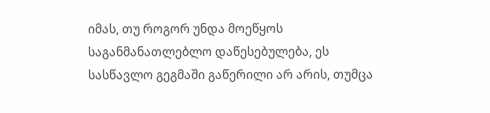იმას, თუ როგორ უნდა მოეწყოს საგანმანათლებლო დაწესებულება, ეს სასწავლო გეგმაში გაწერილი არ არის, თუმცა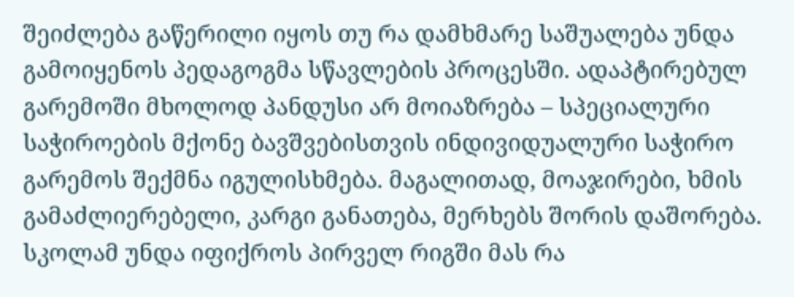შეიძლება გაწერილი იყოს თუ რა დამხმარე საშუალება უნდა გამოიყენოს პედაგოგმა სწავლების პროცესში. ადაპტირებულ გარემოში მხოლოდ პანდუსი არ მოიაზრება – სპეციალური საჭიროების მქონე ბავშვებისთვის ინდივიდუალური საჭირო გარემოს შექმნა იგულისხმება. მაგალითად, მოაჯირები, ხმის გამაძლიერებელი, კარგი განათება, მერხებს შორის დაშორება. სკოლამ უნდა იფიქროს პირველ რიგში მას რა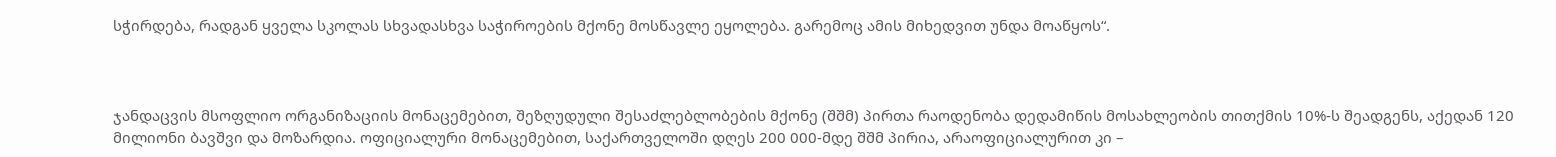სჭირდება, რადგან ყველა სკოლას სხვადასხვა საჭიროების მქონე მოსწავლე ეყოლება. გარემოც ამის მიხედვით უნდა მოაწყოს“.



ჯანდაცვის მსოფლიო ორგანიზაციის მონაცემებით, შეზღუდული შესაძლებლობების მქონე (შშმ) პირთა რაოდენობა დედამიწის მოსახლეობის თითქმის 10%-ს შეადგენს, აქედან 120 მილიონი ბავშვი და მოზარდია. ოფიციალური მონაცემებით, საქართველოში დღეს 200 000-მდე შშმ პირია, არაოფიციალურით კი –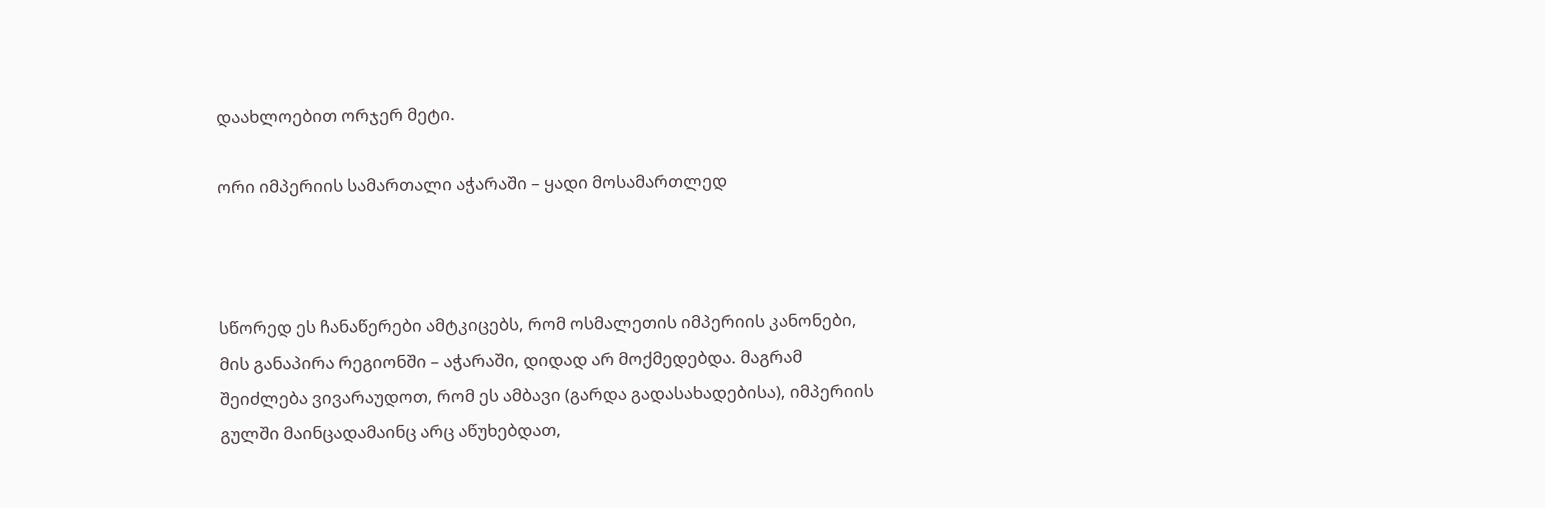დაახლოებით ორჯერ მეტი.

ორი იმპერიის სამართალი აჭარაში – ყადი მოსამართლედ



სწორედ ეს ჩანაწერები ამტკიცებს, რომ ოსმალეთის იმპერიის კანონები, მის განაპირა რეგიონში – აჭარაში, დიდად არ მოქმედებდა. მაგრამ შეიძლება ვივარაუდოთ, რომ ეს ამბავი (გარდა გადასახადებისა), იმპერიის გულში მაინცადამაინც არც აწუხებდათ,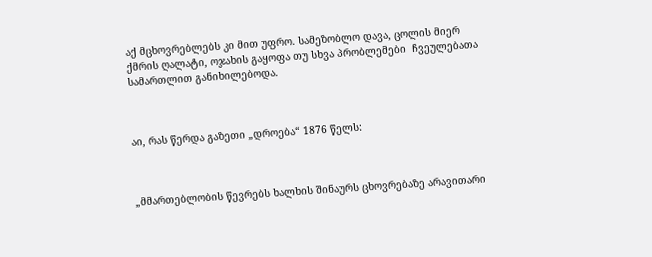აქ მცხოვრებლებს კი მით უფრო. სამეზობლო დავა, ცოლის მიერ ქმრის ღალატი, ოჯახის გაყოფა თუ სხვა პრობლემები  ჩვეულებათა სამართლით განიხილებოდა.



აი, რას წერდა გაზეთი „დროება“ 1876 წელს:



„მმართებლობის წევრებს ხალხის შინაურს ცხოვრებაზე არავითარი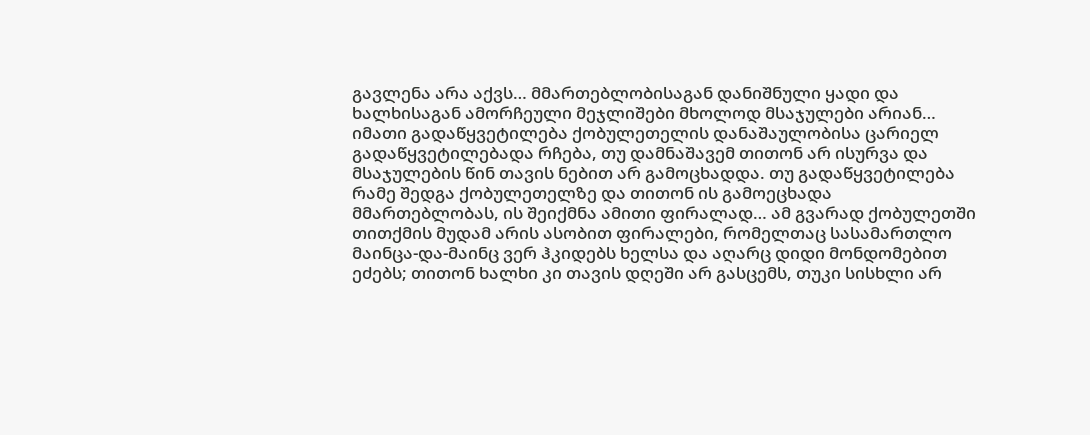გავლენა არა აქვს… მმართებლობისაგან დანიშნული ყადი და ხალხისაგან ამორჩეული მეჯლიშები მხოლოდ მსაჯულები არიან… იმათი გადაწყვეტილება ქობულეთელის დანაშაულობისა ცარიელ გადაწყვეტილებადა რჩება, თუ დამნაშავემ თითონ არ ისურვა და მსაჯულების წინ თავის ნებით არ გამოცხადდა. თუ გადაწყვეტილება რამე შედგა ქობულეთელზე და თითონ ის გამოეცხადა მმართებლობას, ის შეიქმნა ამითი ფირალად… ამ გვარად ქობულეთში თითქმის მუდამ არის ასობით ფირალები, რომელთაც სასამართლო მაინცა-და-მაინც ვერ ჰკიდებს ხელსა და აღარც დიდი მონდომებით ეძებს; თითონ ხალხი კი თავის დღეში არ გასცემს, თუკი სისხლი არ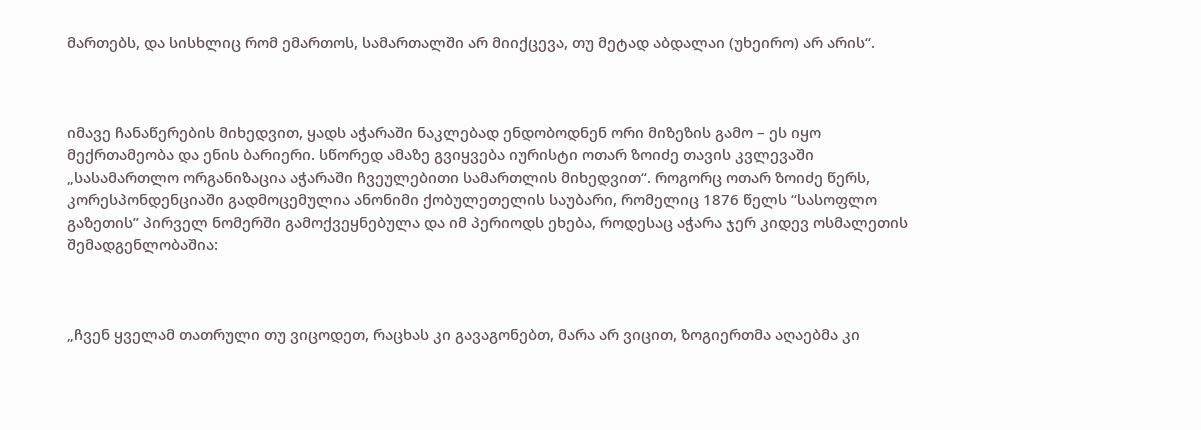მართებს, და სისხლიც რომ ემართოს, სამართალში არ მიიქცევა, თუ მეტად აბდალაი (უხეირო) არ არის“.



იმავე ჩანაწერების მიხედვით, ყადს აჭარაში ნაკლებად ენდობოდნენ ორი მიზეზის გამო – ეს იყო მექრთამეობა და ენის ბარიერი. სწორედ ამაზე გვიყვება იურისტი ოთარ ზოიძე თავის კვლევაში „სასამართლო ორგანიზაცია აჭარაში ჩვეულებითი სამართლის მიხედვით“. როგორც ოთარ ზოიძე წერს, კორესპონდენციაში გადმოცემულია ანონიმი ქობულეთელის საუბარი, რომელიც 1876 წელს “სასოფლო გაზეთის” პირველ ნომერში გამოქვეყნებულა და იმ პერიოდს ეხება, როდესაც აჭარა ჯერ კიდევ ოსმალეთის შემადგენლობაშია:



„ჩვენ ყველამ თათრული თუ ვიცოდეთ, რაცხას კი გავაგონებთ, მარა არ ვიცით, ზოგიერთმა აღაებმა კი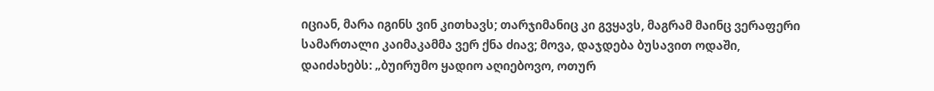იციან, მარა იგინს ვინ კითხავს; თარჯიმანიც კი გვყავს, მაგრამ მაინც ვერაფერი სამართალი კაიმაკამმა ვერ ქნა ძიავ; მოვა, დაჯდება ბუსავით ოდაში, დაიძახებს: „ბუირუმო ყადიო აღიებოვო, ოთურ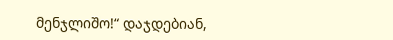მენჯლიშო!“ დაჯდებიან,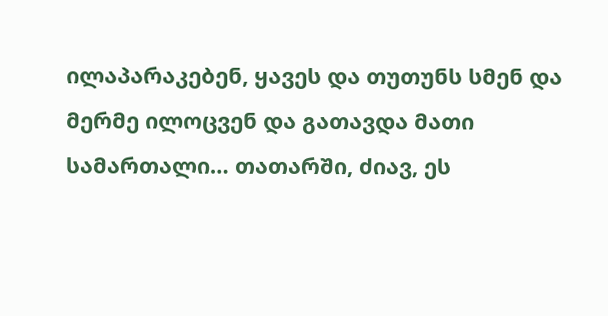ილაპარაკებენ, ყავეს და თუთუნს სმენ და მერმე ილოცვენ და გათავდა მათი სამართალი… თათარში, ძიავ, ეს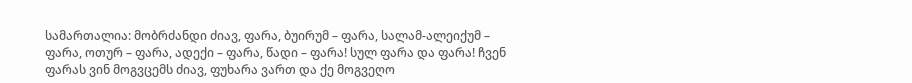სამართალია: მობრძანდი ძიავ, ფარა, ბუირუმ – ფარა, სალამ-ალეიქუმ – ფარა, ოთურ – ფარა, ადექი – ფარა, წადი – ფარა! სულ ფარა და ფარა! ჩვენ ფარას ვინ მოგვცემს ძიავ, ფუხარა ვართ და ქე მოგვეღო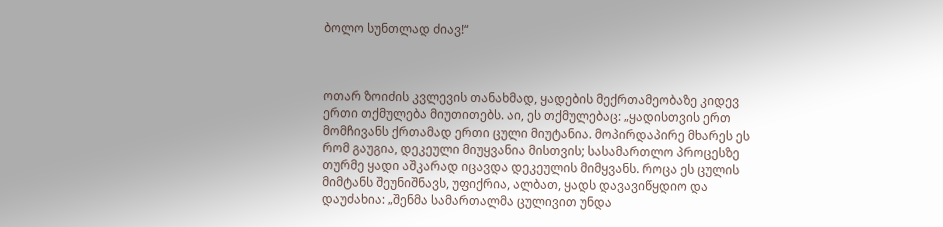ბოლო სუნთლად ძიავ!“



ოთარ ზოიძის კვლევის თანახმად, ყადების მექრთამეობაზე კიდევ ერთი თქმულება მიუთითებს. აი, ეს თქმულებაც: „ყადისთვის ერთ მომჩივანს ქრთამად ერთი ცული მიუტანია. მოპირდაპირე მხარეს ეს რომ გაუგია, დეკეული მიუყვანია მისთვის; სასამართლო პროცესზე თურმე ყადი აშკარად იცავდა დეკეულის მიმყვანს. როცა ეს ცულის მიმტანს შეუნიშნავს, უფიქრია, ალბათ, ყადს დავავიწყდიო და დაუძახია: „შენმა სამართალმა ცულივით უნდა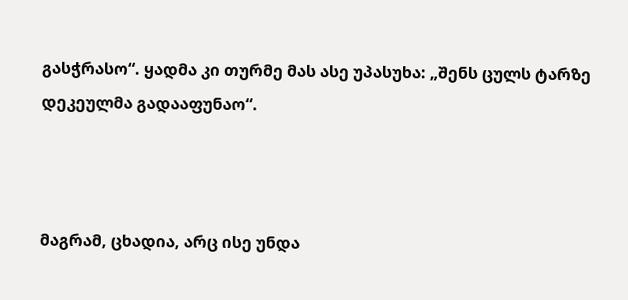გასჭრასო“. ყადმა კი თურმე მას ასე უპასუხა: „შენს ცულს ტარზე დეკეულმა გადააფუნაო“.



მაგრამ, ცხადია, არც ისე უნდა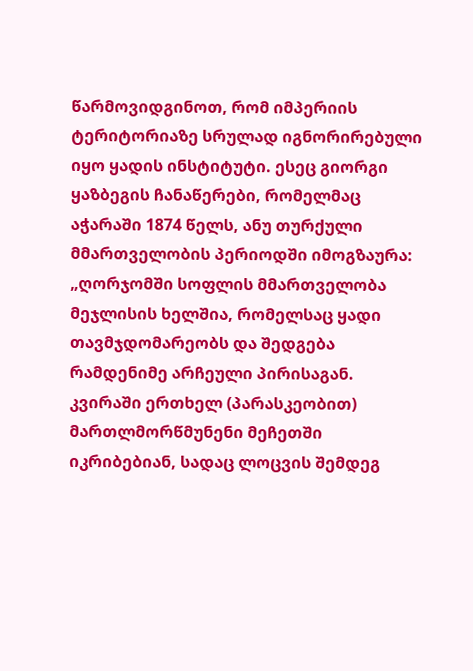წარმოვიდგინოთ, რომ იმპერიის ტერიტორიაზე სრულად იგნორირებული იყო ყადის ინსტიტუტი. ესეც გიორგი ყაზბეგის ჩანაწერები, რომელმაც აჭარაში 1874 წელს, ანუ თურქული მმართველობის პერიოდში იმოგზაურა: „ღორჯომში სოფლის მმართველობა მეჯლისის ხელშია, რომელსაც ყადი თავმჯდომარეობს და შედგება რამდენიმე არჩეული პირისაგან. კვირაში ერთხელ (პარასკეობით) მართლმორწმუნენი მეჩეთში იკრიბებიან, სადაც ლოცვის შემდეგ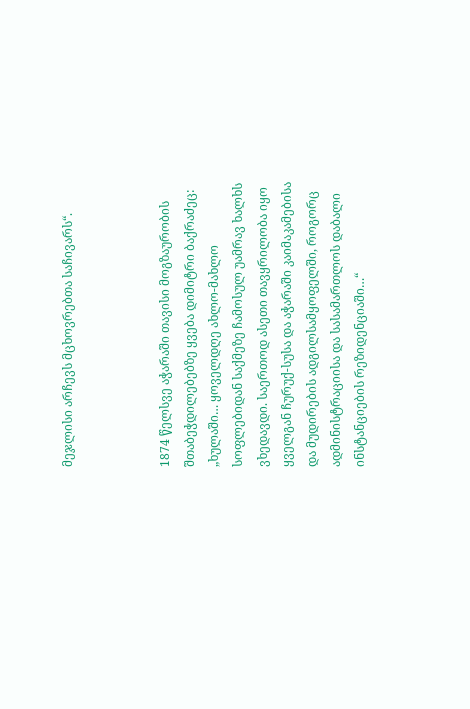მეჯლისი არჩევს მცხოვრებთა საჩივარს“.



1874 წელსვე აჭარაში თავისი მოგზაურობის შთაბეჭდილებებზე ყვება დიმიტრი ბაქრაძეც: „ხულაში… ყოველდღე ახლო-მახლო სოფლებიდან საქმეზე ჩამოსულ უამრავ ხალხს ვხედავდი. საერთოდ ასეთი თავყრილობა იყო ყველგან ჩურუქ-სუსა და აჭარაში კაიმაკამებისა და მუდირების ადგილსამყოფელში, როგორც ადმინისტრაციისა და სასამართლოს დაბალი ინსტანციების რეზიდენციაში…“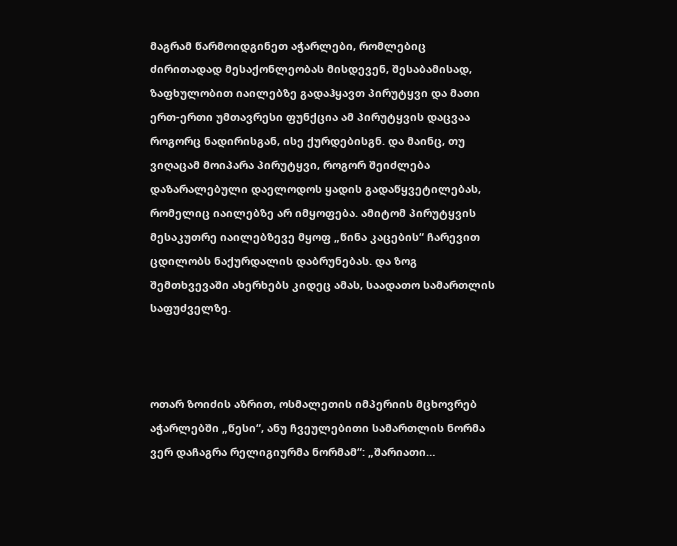მაგრამ წარმოიდგინეთ აჭარლები, რომლებიც ძირითადად მესაქონლეობას მისდევენ, შესაბამისად, ზაფხულობით იაილებზე გადაჰყავთ პირუტყვი და მათი ერთ-ერთი უმთავრესი ფუნქცია ამ პირუტყვის დაცვაა როგორც ნადირისგან, ისე ქურდებისგნ. და მაინც, თუ ვიღაცამ მოიპარა პირუტყვი, როგორ შეიძლება დაზარალებული დაელოდოს ყადის გადაწყვეტილებას, რომელიც იაილებზე არ იმყოფება. ამიტომ პირუტყვის მესაკუთრე იაილებზევე მყოფ „წინა კაცების“ ჩარევით ცდილობს ნაქურდალის დაბრუნებას. და ზოგ შემთხვევაში ახერხებს კიდეც ამას, საადათო სამართლის საფუძველზე.



ოთარ ზოიძის აზრით, ოსმალეთის იმპერიის მცხოვრებ აჭარლებში „წესი“, ანუ ჩვეულებითი სამართლის ნორმა ვერ დაჩაგრა რელიგიურმა ნორმამ“: „შარიათი…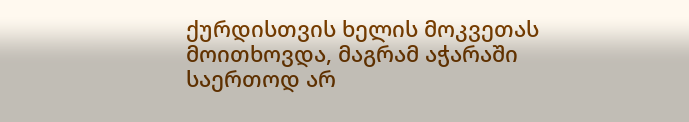ქურდისთვის ხელის მოკვეთას მოითხოვდა, მაგრამ აჭარაში საერთოდ არ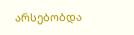არსებობდა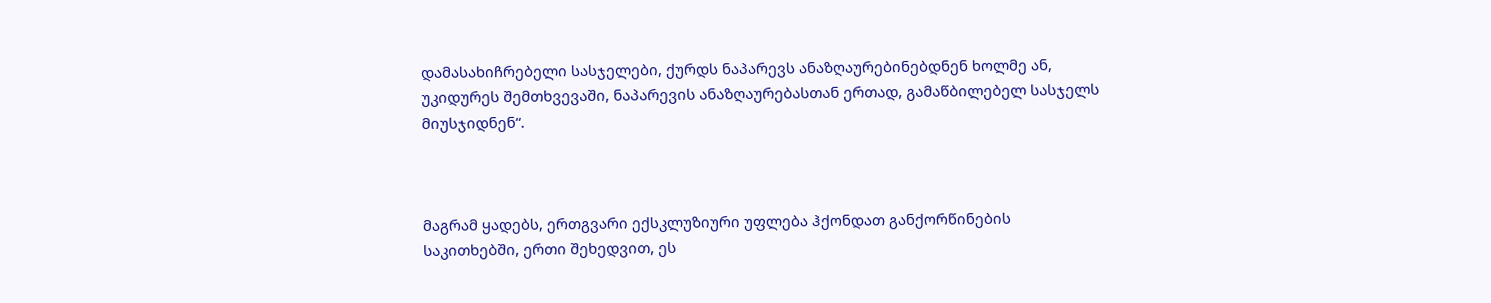დამასახიჩრებელი სასჯელები, ქურდს ნაპარევს ანაზღაურებინებდნენ ხოლმე ან, უკიდურეს შემთხვევაში, ნაპარევის ანაზღაურებასთან ერთად, გამაწბილებელ სასჯელს მიუსჯიდნენ“.



მაგრამ ყადებს, ერთგვარი ექსკლუზიური უფლება ჰქონდათ განქორწინების საკითხებში, ერთი შეხედვით, ეს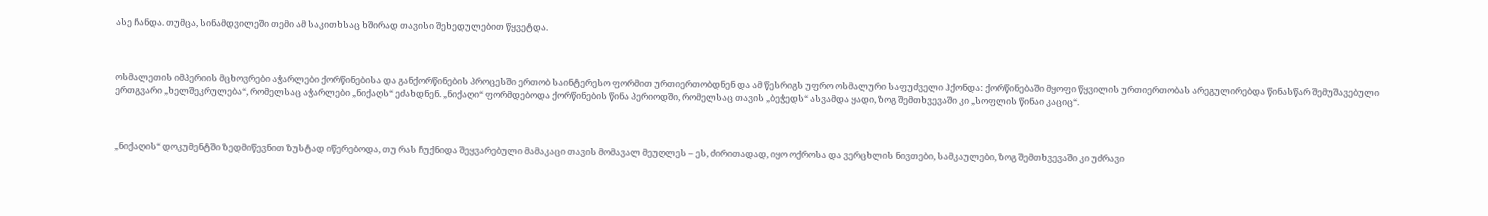ასე ჩანდა. თუმცა, სინამდვილეში თემი ამ საკითხსაც ხშირად თავისი შეხედულებით წყვეტდა.



ოსმალეთის იმპერიის მცხოვრები აჭარლები ქორწინებისა და განქორწინების პროცესში ერთობ საინტერესო ფორმით ურთიერთობდნენ და ამ წესრიგს უფრო ოსმალური საფუძველი ჰქონდა: ქორწინებაში მყოფი წყვილის ურთიერთობას არეგულირებდა წინასწარ შემუშავებული ერთგვარი „ხელშეკრულება“, რომელსაც აჭარლები „ნიქაღს“ ეძახდნენ. „ნიქაღი“ ფორმდებოდა ქორწინების წინა პერიოდში, რომელსაც თავის „ბეჭედს“ ასვამდა ყადი, ზოგ შემთხვევაში კი „სოფლის წინაი კაციც“.



„ნიქაღის“ დოკუმენტში ზედმიწევნით ზუსტად იწერებოდა, თუ რას ჩუქნიდა შეყვარებული მამაკაცი თავის მომავალ მეუღლეს – ეს, ძირითადად, იყო ოქროსა და ვერცხლის ნივთები, სამკაულები, ზოგ შემთხვევაში კი უძრავი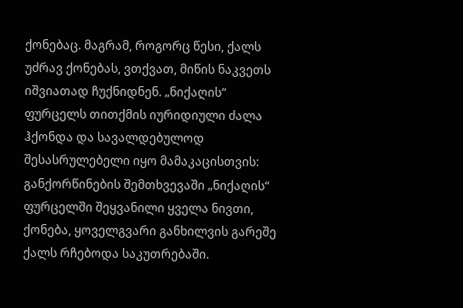ქონებაც. მაგრამ, როგორც წესი, ქალს უძრავ ქონებას, ვთქვათ, მიწის ნაკვეთს იშვიათად ჩუქნიდნენ. „ნიქაღის“ ფურცელს თითქმის იურიდიული ძალა ჰქონდა და სავალდებულოდ შესასრულებელი იყო მამაკაცისთვის: განქორწინების შემთხვევაში „ნიქაღის“ ფურცელში შეყვანილი ყველა ნივთი, ქონება, ყოველგვარი განხილვის გარეშე ქალს რჩებოდა საკუთრებაში.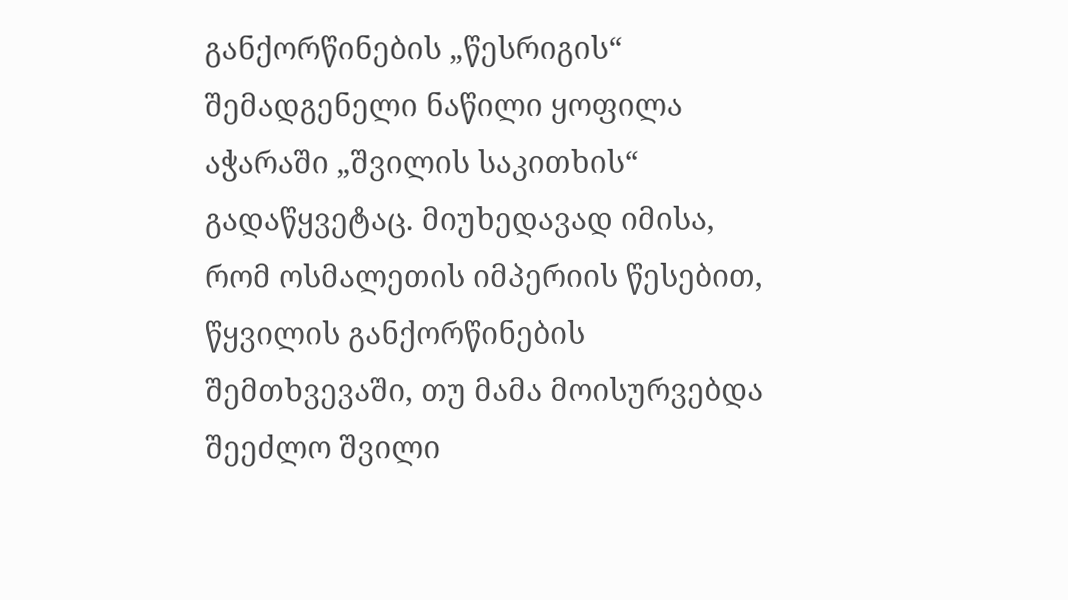განქორწინების „წესრიგის“ შემადგენელი ნაწილი ყოფილა აჭარაში „შვილის საკითხის“ გადაწყვეტაც. მიუხედავად იმისა, რომ ოსმალეთის იმპერიის წესებით, წყვილის განქორწინების შემთხვევაში, თუ მამა მოისურვებდა შეეძლო შვილი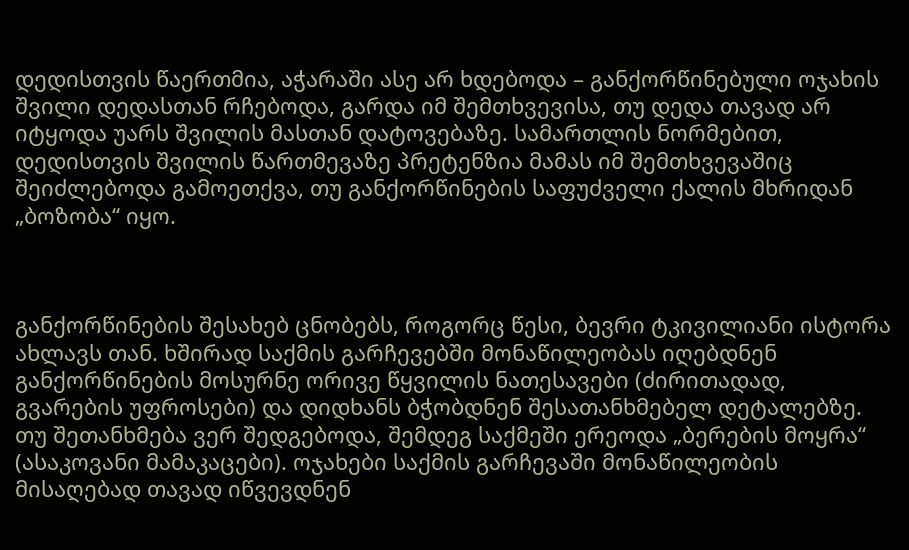დედისთვის წაერთმია, აჭარაში ასე არ ხდებოდა – განქორწინებული ოჯახის შვილი დედასთან რჩებოდა, გარდა იმ შემთხვევისა, თუ დედა თავად არ იტყოდა უარს შვილის მასთან დატოვებაზე. სამართლის ნორმებით, დედისთვის შვილის წართმევაზე პრეტენზია მამას იმ შემთხვევაშიც შეიძლებოდა გამოეთქვა, თუ განქორწინების საფუძველი ქალის მხრიდან „ბოზობა“ იყო.



განქორწინების შესახებ ცნობებს, როგორც წესი, ბევრი ტკივილიანი ისტორა ახლავს თან. ხშირად საქმის გარჩევებში მონაწილეობას იღებდნენ განქორწინების მოსურნე ორივე წყვილის ნათესავები (ძირითადად, გვარების უფროსები) და დიდხანს ბჭობდნენ შესათანხმებელ დეტალებზე. თუ შეთანხმება ვერ შედგებოდა, შემდეგ საქმეში ერეოდა „ბერების მოყრა“ (ასაკოვანი მამაკაცები). ოჯახები საქმის გარჩევაში მონაწილეობის მისაღებად თავად იწვევდნენ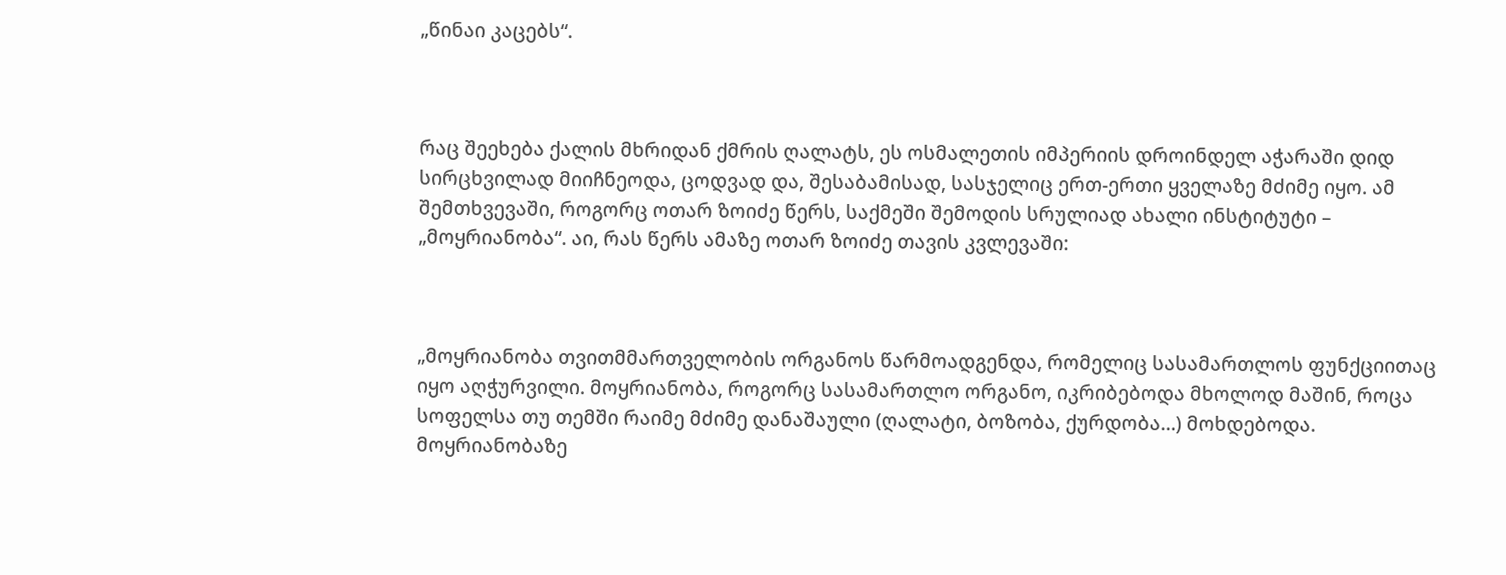„წინაი კაცებს“.



რაც შეეხება ქალის მხრიდან ქმრის ღალატს, ეს ოსმალეთის იმპერიის დროინდელ აჭარაში დიდ სირცხვილად მიიჩნეოდა, ცოდვად და, შესაბამისად, სასჯელიც ერთ-ერთი ყველაზე მძიმე იყო. ამ შემთხვევაში, როგორც ოთარ ზოიძე წერს, საქმეში შემოდის სრულიად ახალი ინსტიტუტი – „მოყრიანობა“. აი, რას წერს ამაზე ოთარ ზოიძე თავის კვლევაში:



„მოყრიანობა თვითმმართველობის ორგანოს წარმოადგენდა, რომელიც სასამართლოს ფუნქციითაც იყო აღჭურვილი. მოყრიანობა, როგორც სასამართლო ორგანო, იკრიბებოდა მხოლოდ მაშინ, როცა სოფელსა თუ თემში რაიმე მძიმე დანაშაული (ღალატი, ბოზობა, ქურდობა…) მოხდებოდა. მოყრიანობაზე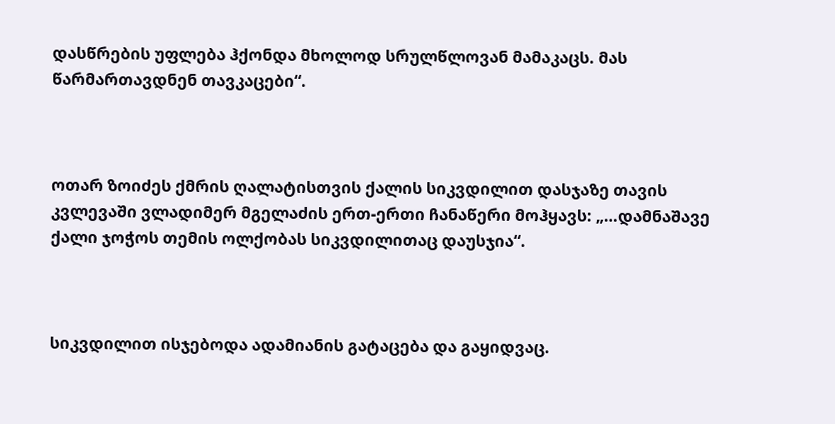დასწრების უფლება ჰქონდა მხოლოდ სრულწლოვან მამაკაცს. მას წარმართავდნენ თავკაცები“.



ოთარ ზოიძეს ქმრის ღალატისთვის ქალის სიკვდილით დასჯაზე თავის კვლევაში ვლადიმერ მგელაძის ერთ-ერთი ჩანაწერი მოჰყავს: „…დამნაშავე ქალი ჯოჭოს თემის ოლქობას სიკვდილითაც დაუსჯია“.



სიკვდილით ისჯებოდა ადამიანის გატაცება და გაყიდვაც.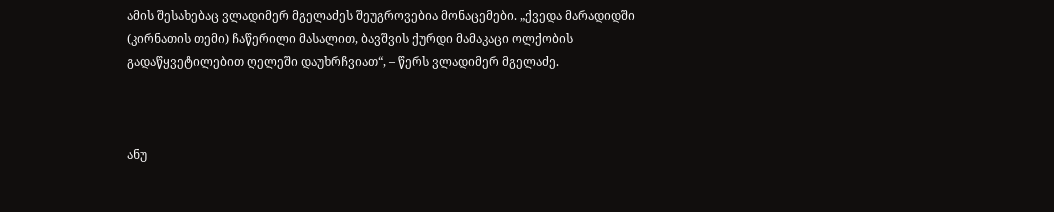ამის შესახებაც ვლადიმერ მგელაძეს შეუგროვებია მონაცემები. „ქვედა მარადიდში (კირნათის თემი) ჩაწერილი მასალით, ბავშვის ქურდი მამაკაცი ოლქობის გადაწყვეტილებით ღელეში დაუხრჩვიათ“, – წერს ვლადიმერ მგელაძე.



ანუ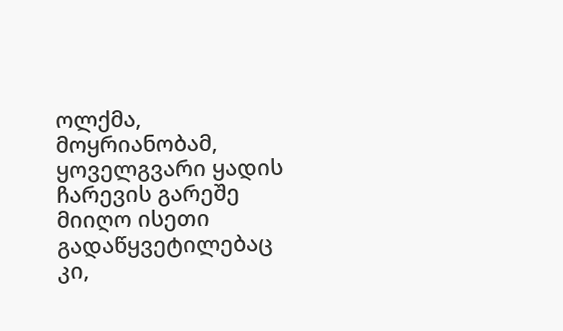ოლქმა, მოყრიანობამ, ყოველგვარი ყადის ჩარევის გარეშე მიიღო ისეთი გადაწყვეტილებაც კი,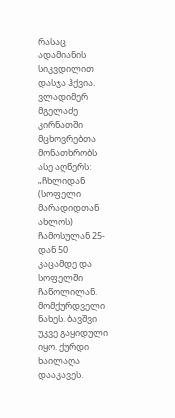რასაც ადამიანის სიკვდილით დასჯა ჰქვია. ვლადიმერ მგელაძე კირნათში მცხოვრებთა მონათხრობს ასე აღწერს: „ჩხლიდან (სოფელი მარადიდთან ახლოს) ჩამოსულან 25-დან 50 კაცამდე და სოფელში ჩაწოლილან. მომქურდველი ნახეს. ბავშვი უკვე გაყიდული იყო. ქურდი ხაილაღა დააკავეს.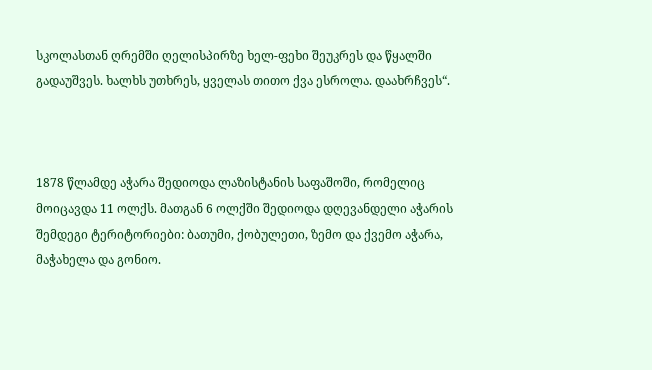სკოლასთან ღრემში ღელისპირზე ხელ-ფეხი შეუკრეს და წყალში გადაუშვეს. ხალხს უთხრეს, ყველას თითო ქვა ესროლა. დაახრჩვეს“.



1878 წლამდე აჭარა შედიოდა ლაზისტანის საფაშოში, რომელიც მოიცავდა 11 ოლქს. მათგან 6 ოლქში შედიოდა დღევანდელი აჭარის შემდეგი ტერიტორიები: ბათუმი, ქობულეთი, ზემო და ქვემო აჭარა, მაჭახელა და გონიო.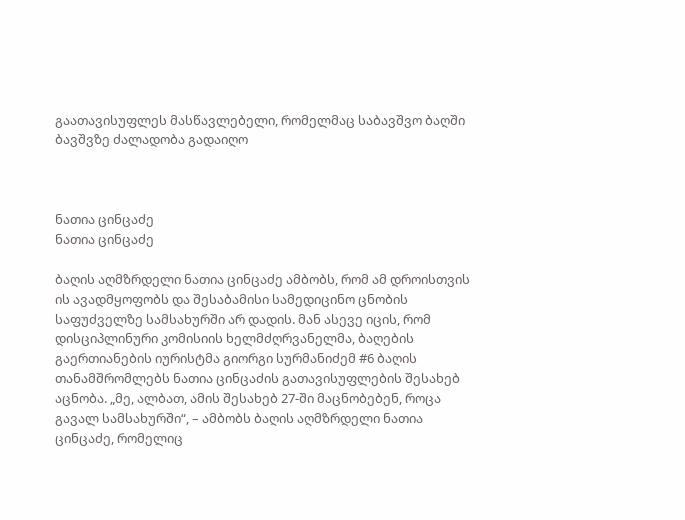გაათავისუფლეს მასწავლებელი, რომელმაც საბავშვო ბაღში ბავშვზე ძალადობა გადაიღო



ნათია ცინცაძე
ნათია ცინცაძე

ბაღის აღმზრდელი ნათია ცინცაძე ამბობს, რომ ამ დროისთვის ის ავადმყოფობს და შესაბამისი სამედიცინო ცნობის საფუძველზე სამსახურში არ დადის. მან ასევე იცის, რომ დისციპლინური კომისიის ხელმძღრვანელმა, ბაღების გაერთიანების იურისტმა გიორგი სურმანიძემ #6 ბაღის თანამშრომლებს ნათია ცინცაძის გათავისუფლების შესახებ აცნობა. „მე, ალბათ, ამის შესახებ 27-ში მაცნობებენ, როცა გავალ სამსახურში“, – ამბობს ბაღის აღმზრდელი ნათია ცინცაძე, რომელიც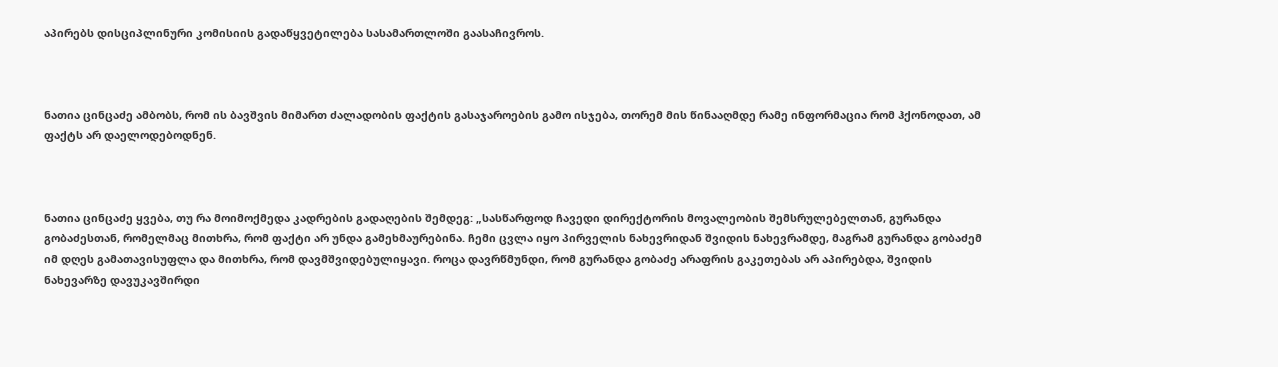აპირებს დისციპლინური კომისიის გადაწყვეტილება სასამართლოში გაასაჩივროს.



ნათია ცინცაძე ამბობს, რომ ის ბავშვის მიმართ ძალადობის ფაქტის გასაჯაროების გამო ისჯება, თორემ მის წინააღმდე რამე ინფორმაცია რომ ჰქონოდათ, ამ ფაქტს არ დაელოდებოდნენ.



ნათია ცინცაძე ყვება, თუ რა მოიმოქმედა კადრების გადაღების შემდეგ: „სასწარფოდ ჩავედი დირექტორის მოვალეობის შემსრულებელთან, გურანდა გობაძესთან, რომელმაც მითხრა, რომ ფაქტი არ უნდა გამეხმაურებინა. ჩემი ცვლა იყო პირველის ნახევრიდან შვიდის ნახევრამდე, მაგრამ გურანდა გობაძემ იმ დღეს გამათავისუფლა და მითხრა, რომ დავმშვიდებულიყავი. როცა დავრწმუნდი, რომ გურანდა გობაძე არაფრის გაკეთებას არ აპირებდა, შვიდის ნახევარზე დავუკავშირდი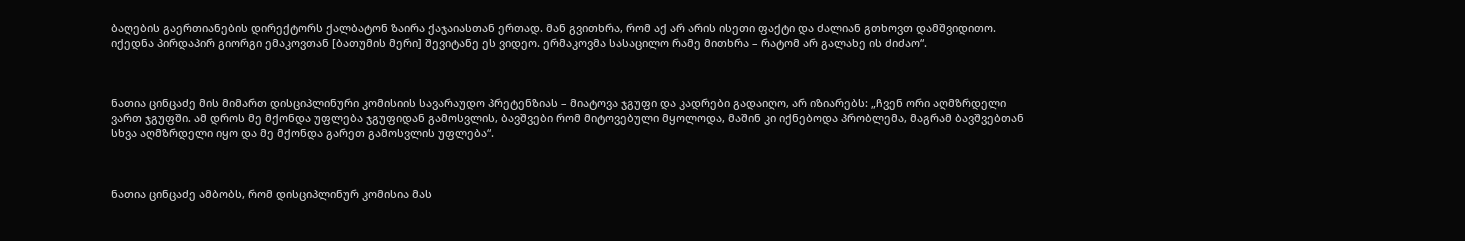ბაღების გაერთიანების დირექტორს ქალბატონ ზაირა ქაჯაიასთან ერთად. მან გვითხრა, რომ აქ არ არის ისეთი ფაქტი და ძალიან გთხოვთ დამშვიდითო. იქედნა პირდაპირ გიორგი ემაკოვთან [ბათუმის მერი] შევიტანე ეს ვიდეო. ერმაკოვმა სასაცილო რამე მითხრა – რატომ არ გალახე ის ძიძაო“.



ნათია ცინცაძე მის მიმართ დისციპლინური კომისიის სავარაუდო პრეტენზიას – მიატოვა ჯგუფი და კადრები გადაიღო, არ იზიარებს: „ჩვენ ორი აღმზრდელი ვართ ჯგუფში. ამ დროს მე მქონდა უფლება ჯგუფიდან გამოსვლის, ბავშვები რომ მიტოვებული მყოლოდა, მაშინ კი იქნებოდა პრობლემა, მაგრამ ბავშვებთან სხვა აღმზრდელი იყო და მე მქონდა გარეთ გამოსვლის უფლება“.



ნათია ცინცაძე ამბობს, რომ დისციპლინურ კომისია მას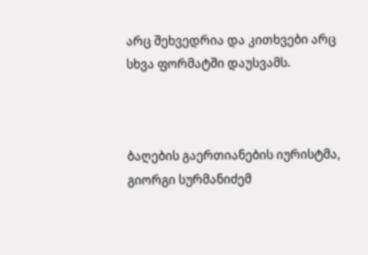არც შეხვედრია და კითხვები არც სხვა ფორმატში დაუსვამს.



ბაღების გაერთიანების იურისტმა, გიორგი სურმანიძემ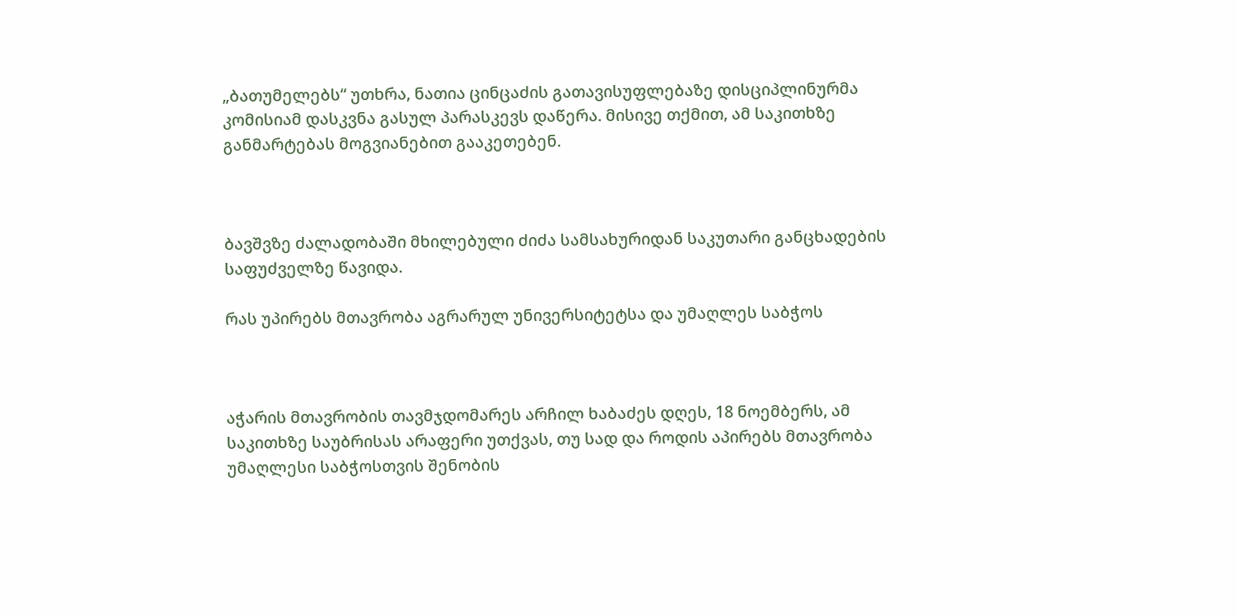„ბათუმელებს“ უთხრა, ნათია ცინცაძის გათავისუფლებაზე დისციპლინურმა კომისიამ დასკვნა გასულ პარასკევს დაწერა. მისივე თქმით, ამ საკითხზე განმარტებას მოგვიანებით გააკეთებენ.



ბავშვზე ძალადობაში მხილებული ძიძა სამსახურიდან საკუთარი განცხადების საფუძველზე წავიდა.

რას უპირებს მთავრობა აგრარულ უნივერსიტეტსა და უმაღლეს საბჭოს



აჭარის მთავრობის თავმჯდომარეს არჩილ ხაბაძეს დღეს, 18 ნოემბერს, ამ საკითხზე საუბრისას არაფერი უთქვას, თუ სად და როდის აპირებს მთავრობა უმაღლესი საბჭოსთვის შენობის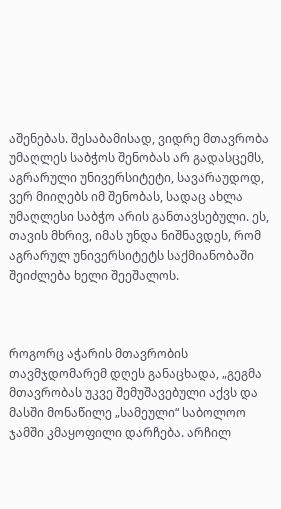აშენებას. შესაბამისად, ვიდრე მთავრობა უმაღლეს საბჭოს შენობას არ გადასცემს, აგრარული უნივერსიტეტი, სავარაუდოდ, ვერ მიიღებს იმ შენობას, სადაც ახლა უმაღლესი საბჭო არის განთავსებული. ეს, თავის მხრივ, იმას უნდა ნიშნავდეს, რომ აგრარულ უნივერსიტეტს საქმიანობაში შეიძლება ხელი შეეშალოს.



როგორც აჭარის მთავრობის თავმჯდომარემ დღეს განაცხადა, „გეგმა მთავრობას უკვე შემუშავებული აქვს და მასში მონაწილე „სამეული“ საბოლოო ჯამში კმაყოფილი დარჩება. არჩილ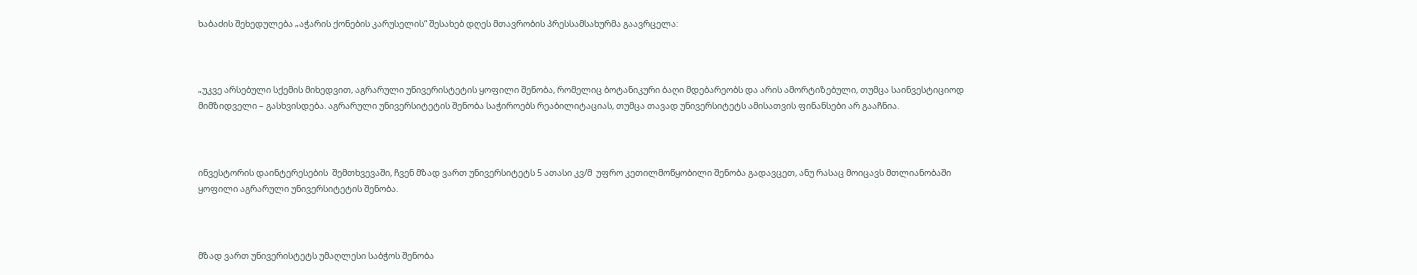ხაბაძის შეხედულება „აჭარის ქონების კარუსელის“ შესახებ დღეს მთავრობის პრესსამსახურმა გაავრცელა:



„უკვე არსებული სქემის მიხედვით, აგრარული უნივერისტეტის ყოფილი შენობა, რომელიც ბოტანიკური ბაღი მდებარეობს და არის ამორტიზებული, თუმცა საინვესტიციოდ მიმზიდველი – გასხვისდება. აგრარული უნივერსიტეტის შენობა საჭიროებს რეაბილიტაციას, თუმცა თავად უნივერსიტეტს ამისათვის ფინანსები არ გააჩნია.



ინვესტორის დაინტერესების  შემთხვევაში, ჩვენ მზად ვართ უნივერსიტეტს 5 ათასი კვ/მ  უფრო კეთილმოწყობილი შენობა გადავცეთ, ანუ რასაც მოიცავს მთლიანობაში ყოფილი აგრარული უნივერსიტეტის შენობა.



მზად ვართ უნივერისტეტს უმაღლესი საბჭოს შენობა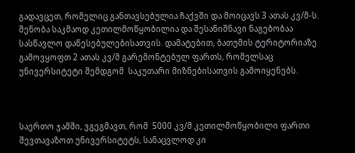გადავცეთ, რომელიც განთავსებულია ჩაქვში და მოიცავს 3 ათას კვ/მ-ს. შენობა საკმაოდ კეთილმოწყობილია და შესანიშნავი ნაგებობაა სასწავლო დაწესებულებისათვის. დამატებით, ბათუმის ტერიტორიაზე გამოვყოფთ 2 ათას კვ/მ გარემონტებულ ფართს, რომელსაც უნივერსიტეტი შემდგომ  საკუთარი მიზნებისათვის გამოიყენებს.



საერთო ჯამში, ვგეგმავთ, რომ  5000 კვ/მ კეთილმოწყობილი ფართი შევთავაზოთ უნივერსიტეტს, სანაცვლოდ კი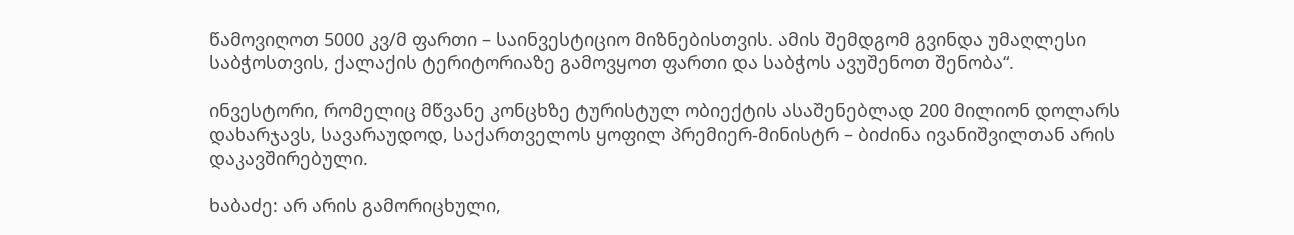წამოვიღოთ 5000 კვ/მ ფართი – საინვესტიციო მიზნებისთვის. ამის შემდგომ გვინდა უმაღლესი საბჭოსთვის, ქალაქის ტერიტორიაზე გამოვყოთ ფართი და საბჭოს ავუშენოთ შენობა“.

ინვესტორი, რომელიც მწვანე კონცხზე ტურისტულ ობიექტის ასაშენებლად 200 მილიონ დოლარს დახარჯავს, სავარაუდოდ, საქართველოს ყოფილ პრემიერ-მინისტრ – ბიძინა ივანიშვილთან არის დაკავშირებული.

ხაბაძე: არ არის გამორიცხული,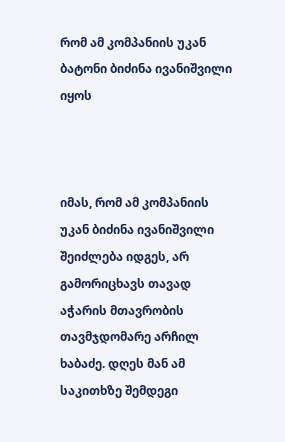რომ ამ კომპანიის უკან ბატონი ბიძინა ივანიშვილი იყოს



იმას, რომ ამ კომპანიის უკან ბიძინა ივანიშვილი შეიძლება იდგეს, არ გამორიცხავს თავად აჭარის მთავრობის თავმჯდომარე არჩილ ხაბაძე. დღეს მან ამ საკითხზე შემდეგი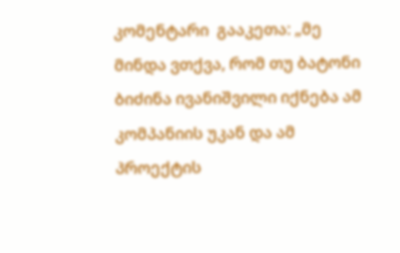კომენტარი  გააკეთა: „მე მინდა ვთქვა, რომ თუ ბატონი ბიძინა ივანიშვილი იქნება ამ კომპანიის უკან და ამ პროექტის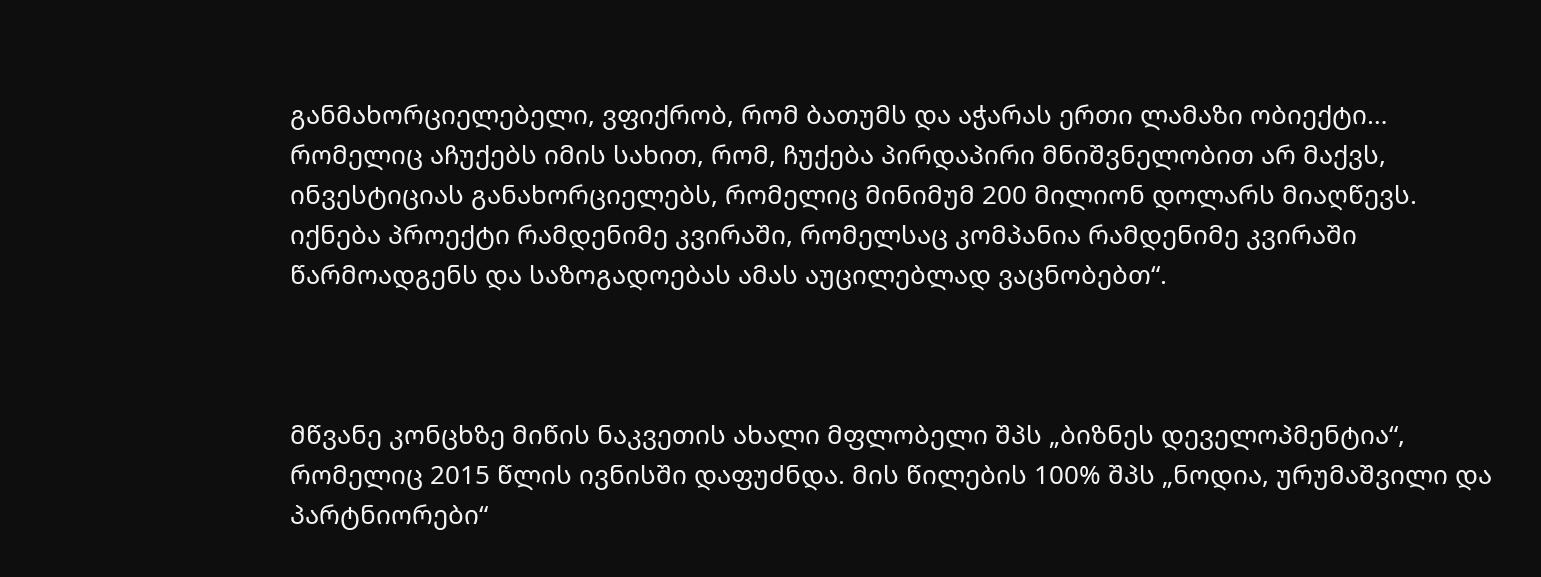განმახორციელებელი, ვფიქრობ, რომ ბათუმს და აჭარას ერთი ლამაზი ობიექტი… რომელიც აჩუქებს იმის სახით, რომ, ჩუქება პირდაპირი მნიშვნელობით არ მაქვს, ინვესტიციას განახორციელებს, რომელიც მინიმუმ 200 მილიონ დოლარს მიაღწევს. იქნება პროექტი რამდენიმე კვირაში, რომელსაც კომპანია რამდენიმე კვირაში წარმოადგენს და საზოგადოებას ამას აუცილებლად ვაცნობებთ“.



მწვანე კონცხზე მიწის ნაკვეთის ახალი მფლობელი შპს „ბიზნეს დეველოპმენტია“, რომელიც 2015 წლის ივნისში დაფუძნდა. მის წილების 100% შპს „ნოდია, ურუმაშვილი და პარტნიორები“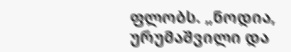ფლობს. „ნოდია, ურუმაშვილი და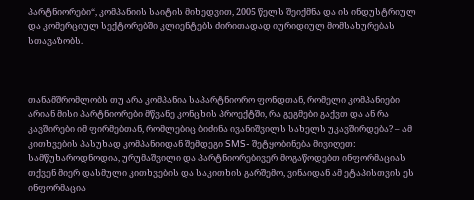პარტნიორები“, კომპანიის საიტის მიხედვით, 2005 წელს შეიქმნა და ის ინდუსტრიულ და კომერციულ სექტორებში კლიენტებს ძირითადად იურიდიულ მომსახურებას სთავაზობს.



თანამშრომლობს თუ არა კომპანია საპარტნიორო ფონდთან, რომელი კომპანიები არიან მისი პარტნიორები მწვანე კონცხის პროექტში, რა გეგმები გაქვთ და ან რა კავშირები იმ ფირმებთან, რომლებიც ბიძინა ივანიშვილს სახელს უკავშირდება? – ამ კითხვების პასუხად კომპანიიდან შემდეგი SMS- შეტყობინება მივიღეთ: სამწუხაროდნოდია, ურუმაშვილი და პარტნიორებივერ მოგაწოდებთ ინფორმაციას თქვენ მიერ დასმული კითხვების და საკითხის გარშემო, ვინაიდან ამ ეტაპისთვის ეს ინფორმაცია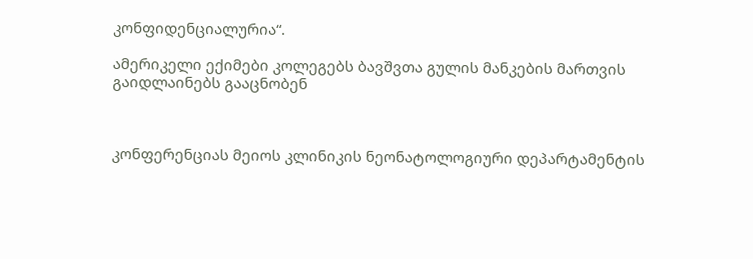კონფიდენციალურია“.

ამერიკელი ექიმები კოლეგებს ბავშვთა გულის მანკების მართვის გაიდლაინებს გააცნობენ



კონფერენციას მეიოს კლინიკის ნეონატოლოგიური დეპარტამენტის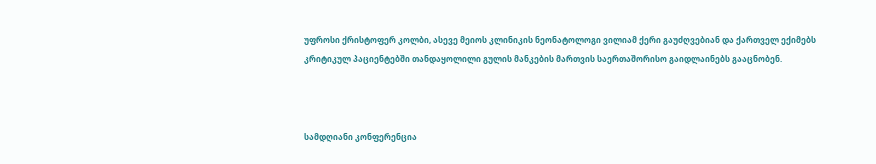უფროსი ქრისტოფერ კოლბი, ასევე მეიოს კლინიკის ნეონატოლოგი ვილიამ ქერი გაუძღვებიან და ქართველ ექიმებს კრიტიკულ პაციენტებში თანდაყოლილი გულის მანკების მართვის საერთაშორისო გაიდლაინებს გააცნობენ.



სამდღიანი კონფერენცია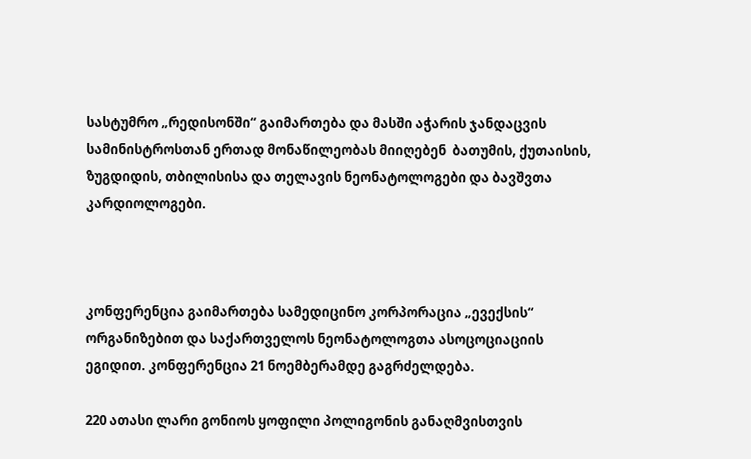სასტუმრო „რედისონში“ გაიმართება და მასში აჭარის ჯანდაცვის სამინისტროსთან ერთად მონაწილეობას მიიღებენ  ბათუმის, ქუთაისის, ზუგდიდის, თბილისისა და თელავის ნეონატოლოგები და ბავშვთა კარდიოლოგები.



კონფერენცია გაიმართება სამედიცინო კორპორაცია „ევექსის“ ორგანიზებით და საქართველოს ნეონატოლოგთა ასოცოციაციის ეგიდით. კონფერენცია 21 ნოემბერამდე გაგრძელდება.

220 ათასი ლარი გონიოს ყოფილი პოლიგონის განაღმვისთვის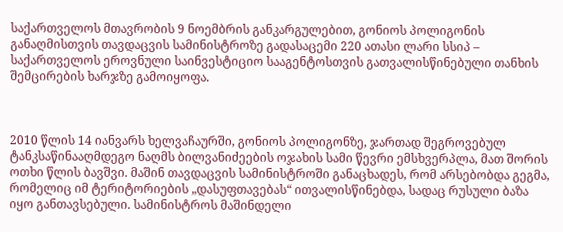საქართველოს მთავრობის 9 ნოემბრის განკარგულებით, გონიოს პოლიგონის განაღმისთვის თავდაცვის სამინისტროზე გადასაცემი 220 ათასი ლარი სსიპ – საქართველოს ეროვნული საინვესტიციო სააგენტოსთვის გათვალისწინებული თანხის შემცირების ხარჯზე გამოიყოფა.



2010 წლის 14 იანვარს ხელვაჩაურში, გონიოს პოლიგონზე, ჯართად შეგროვებულ ტანკსაწინააღმდეგო ნაღმს ბილვანიძეების ოჯახის სამი წევრი ემსხვერპლა, მათ შორის ოთხი წლის ბავშვი. მაშინ თავდაცვის სამინისტროში განაცხადეს, რომ არსებობდა გეგმა, რომელიც იმ ტერიტორიების „დასუფთავებას“ ითვალისწინებდა, სადაც რუსული ბაზა იყო განთავსებული. სამინისტროს მაშინდელი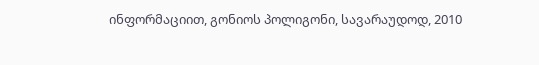ინფორმაციით, გონიოს პოლიგონი, სავარაუდოდ, 2010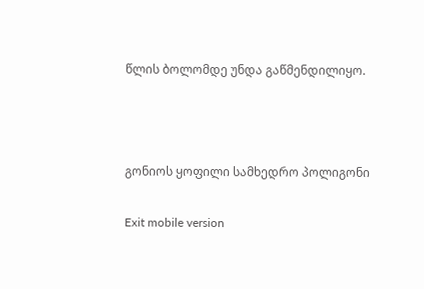წლის ბოლომდე უნდა გაწმენდილიყო.



გონიოს ყოფილი სამხედრო პოლიგონი

Exit mobile version